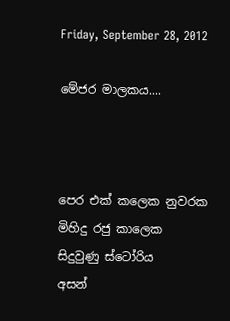Friday, September 28, 2012

මේජර මාලකය....



පෙර එක් කලෙක නුවරක
මිහිදු රජු කාලෙක
සිදුවුණු ස්ටෝරිය
අසන්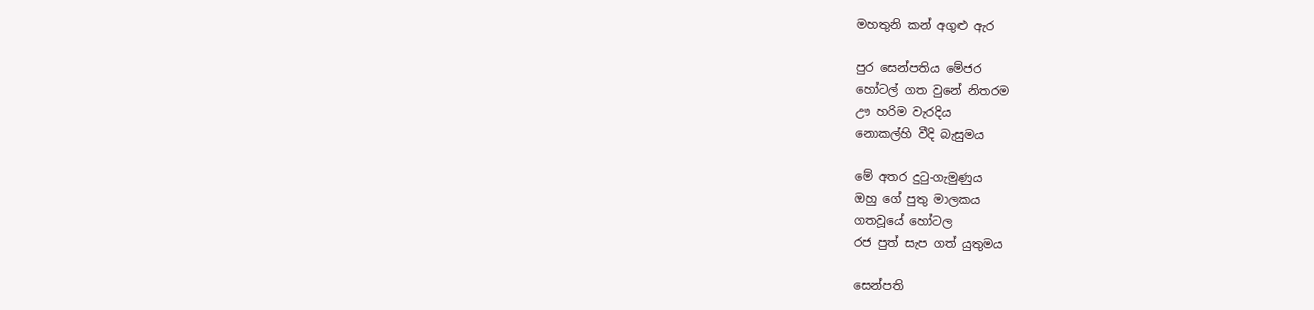මහතුනි කන් අගුළු ඇර

පුර සෙන්පතිය මේජර
හෝටල් ගත වුනේ නිතරම
ඌ හරිම වැරදිය
නොකල්හි වීදි බැසුමය

මේ අතර දුටු-ගැමුණුය
ඔහු ගේ පුතු මාලකය
ගතවූයේ හෝටල
රජ පුත් සැප ගත් යුතුමය

සෙන්පති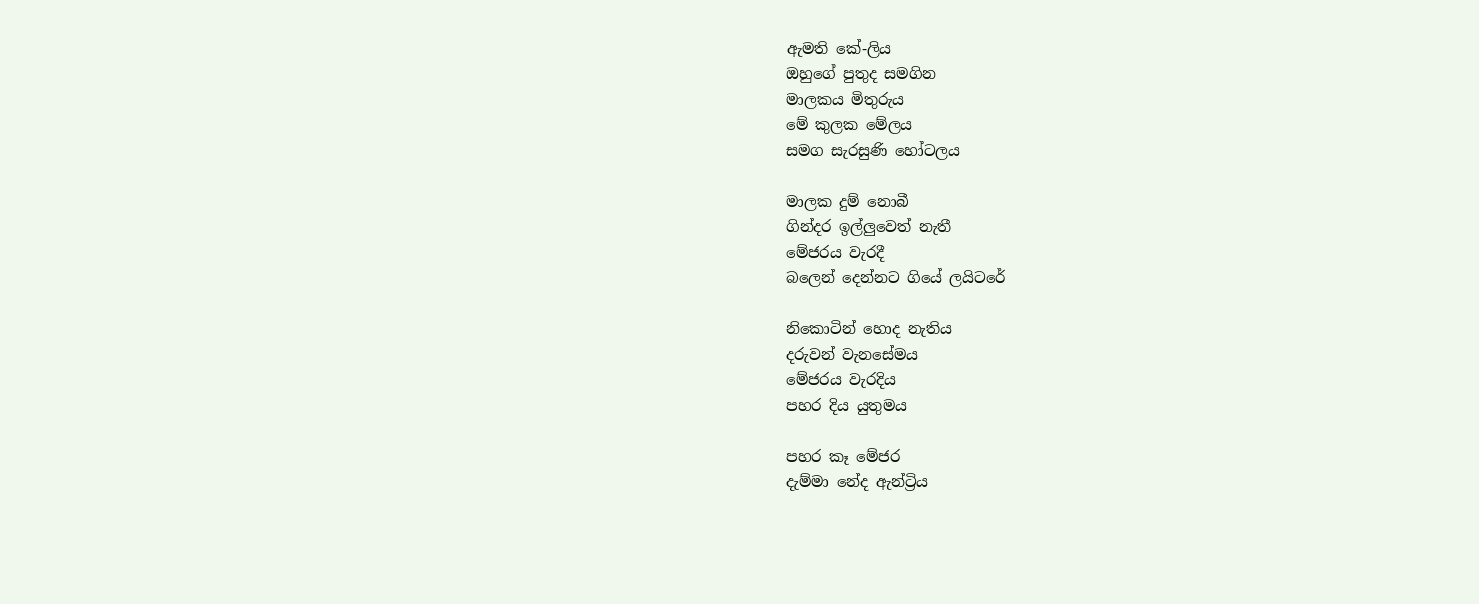ඇමති කේ-ලිය
ඔහුගේ පුතුද සමගින
මාලකය මිතුරුය
මේ කුලක මේලය
සමග සැරසුණි හෝටලය

මාලක දුම් නොබී
ගින්දර ඉල්ලුවෙත් නැතී
මේජරය වැරදී
බලෙන් දෙන්නට ගියේ ලයිටරේ

නිකොටින් හොද නැතිය
දරුවන් වැනසේමය
මේජරය වැරදිය
පහර දිය යුතුමය

පහර කෑ මේජර
දැම්මා නේද ඇන්ට්‍රිය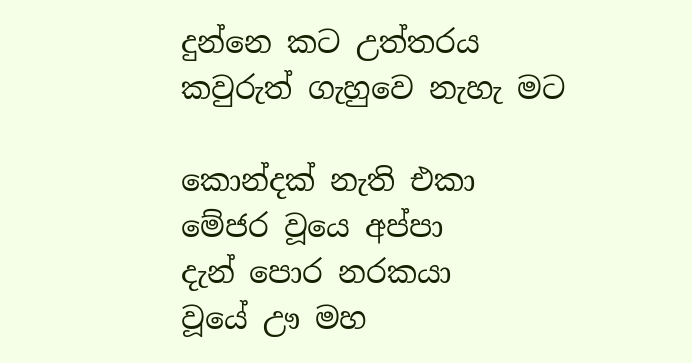දුන්නෙ කට උත්තරය
කවුරුත් ගැහුවෙ නැහැ මට

කොන්දක් නැති එකා
මේජර වූයෙ අප්පා
දැන් පොර නරකයා
වූයේ ඌ මහ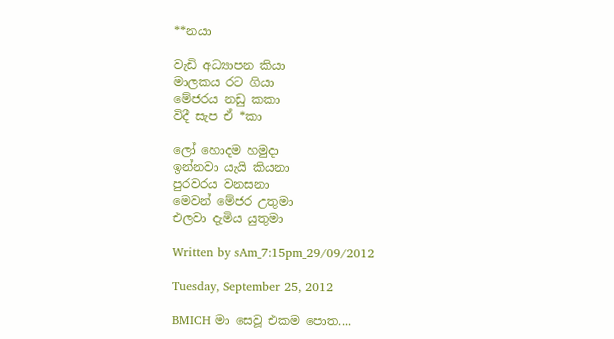**නයා

වැඩි අධ්‍යාපන කියා
මාලකය රට ගියා
මේජරය නඩු කකා
විදී සැප ඒ *කා

ලෝ හොදම හමුදා
ඉන්නවා යැයි කියනා
පුරවරය වනසනා
මෙවන් මේජර උතුමා
එලවා දැමිය යුතුමා

Written by sAm_7:15pm_29/09/2012

Tuesday, September 25, 2012

BMICH මා සෙවූ එකම පොත....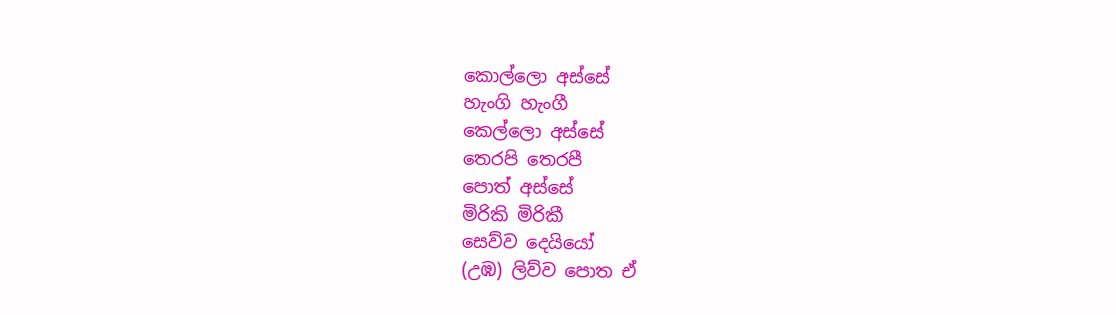කොල්ලො අස්සේ
හැංගි හැංගී
කෙල්ලො අස්සේ
තෙරපි තෙරපී
පොත් අස්සේ
මිරිකි මිරිකී
සෙව්ව දෙයියෝ
(උඹ) ලිව්ව පොත ඒ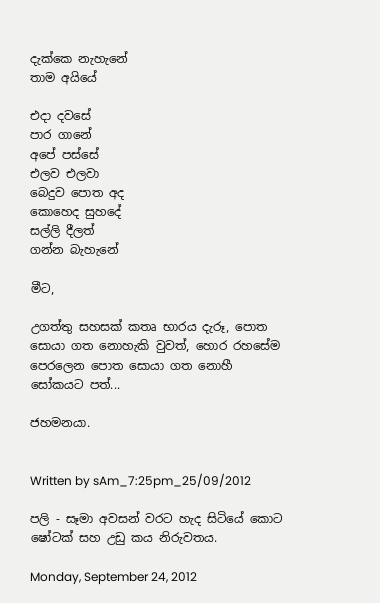දැක්කෙ නැහැනේ
තාම අයියේ

එදා දවසේ
පාර ගානේ
අපේ පස්සේ
එලව එලවා
බෙදුව පොත අද
කොහෙද සුහදේ
සල්ලි දීලත්
ගන්න බැහැනේ

මීට,

උගත්තු සහසක් කතෘ භාරය දැරූ, පොත සොයා ගත නොහැකි වුවත්, හොර රහසේම පෙරලෙන පොත සොයා ගත නොහී සෝකයට පත්...

ජහමනයා.


Written by sAm_7:25pm_25/09/2012

පලි - සෑමා අවසන් වරට හැද සිටියේ කොට ෂෝටක් සහ උඩු කය නිරුවතය.

Monday, September 24, 2012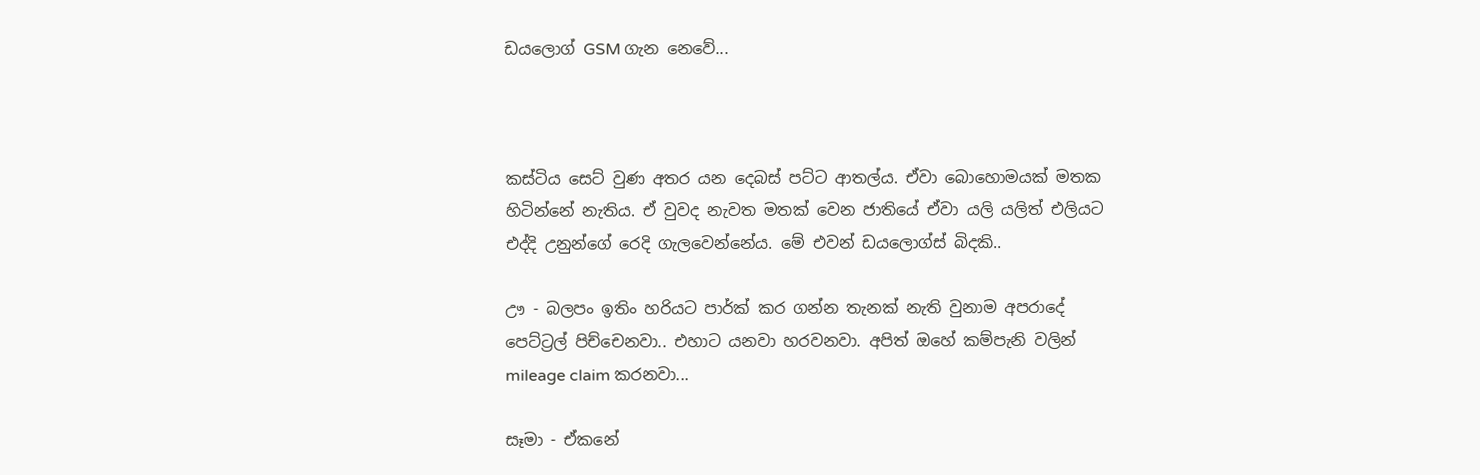ඩයලොග් GSM ගැන නෙවේ...



කස්ටිය සෙට් වුණ අතර යන දෙබස් පට්ට ආතල්ය. ඒවා බොහොමයක් මතක හිටින්නේ නැතිය. ඒ වුවද නැවත මතක් වෙන ජාතියේ ඒවා යලි යලිත් එලියට එද්දි උනුන්ගේ රෙදි ගැලවෙන්නේය. මේ එවන් ඩයලොග්ස් බිදකි..

ඌ - බලපං ඉතිං හරියට පාර්ක් කර ගන්න තැනක් නැති වුනාම අපරාදේ පෙට්ට්‍රල් පිච්චෙනවා.. එහාට යනවා හරවනවා. අපිත් ඔහේ කම්පැනි වලින් mileage claim කරනවා...

සෑමා - ඒකනේ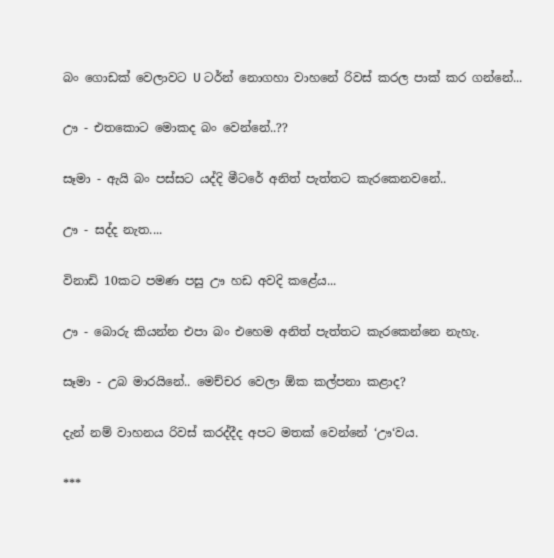බං ගොඩක් වෙලාවට U ටර්න් නොගහා වාහනේ රිවස් කරල පාක් කර ගන්නේ...

ඌ - එතකොට මොකද බං වෙන්නේ..??

සෑමා - ඇයි බං පස්සට යද්දි මීටරේ අනිත් පැත්තට කැරකෙනවනේ..

ඌ - සද්ද නැත....

විනාඩි 10කට පමණ පසු ඌ හඩ අවදි කළේය...

ඌ - බොරු කියන්න එපා බං එහෙම අනිත් පැත්තට කැරකෙන්නෙ නැහැ.

සෑමා - උබ මාරයිනේ.. මෙච්චර වෙලා ඕක කල්පනා කළාද?

දැන් නම් වාහනය රිවස් කරද්දීද අපට මතක් වෙන්නේ ‘ඌ‘වය.

***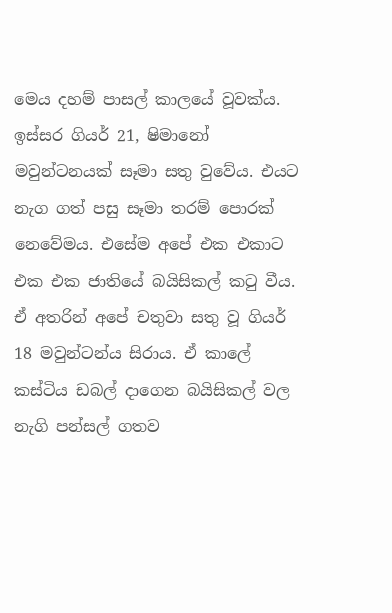මෙය දහම් පාසල් කාලයේ වූවක්ය. ඉස්සර ගියර් 21, ෂිමානෝ මවුන්ටනයක් සෑමා සතු වුවේය. එයට නැග ගත් පසු සෑමා තරම් පොරක් නෙවේමය. එසේම අපේ එක එකාට එක එක ජාතියේ බයිසිකල් කටු වීය. ඒ අතරින් අපේ චතුවා සතු වූ ගියර් 18 මවුන්ටන්ය සිරාය. ඒ කාලේ කස්ටිය ඩබල් දාගෙන බයිසිකල් වල නැගි පන්සල් ගතව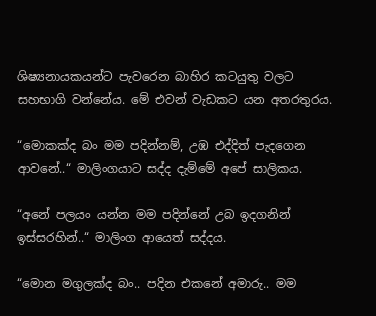ශිෂ්‍යනායකයන්ට පැවරෙන බාහිර කටයුතු වලට සහභාගි වන්නේය. මේ එවන් වැඩකට යන අතරතුරය.

“මොකක්ද බං මම පදින්නම්, උඹ එද්දිත් පැදගෙන ආවනේ..“ මාලිංගයාට සද්ද දැම්මේ අපේ සාලිකය.

“අනේ පලයං යන්න මම පදින්නේ උබ ඉදගනින් ඉස්සරහින්..“ මාලිංග ආයෙත් සද්දය.

“මොන මගුලක්ද බං.. පදින එකනේ අමාරු.. මම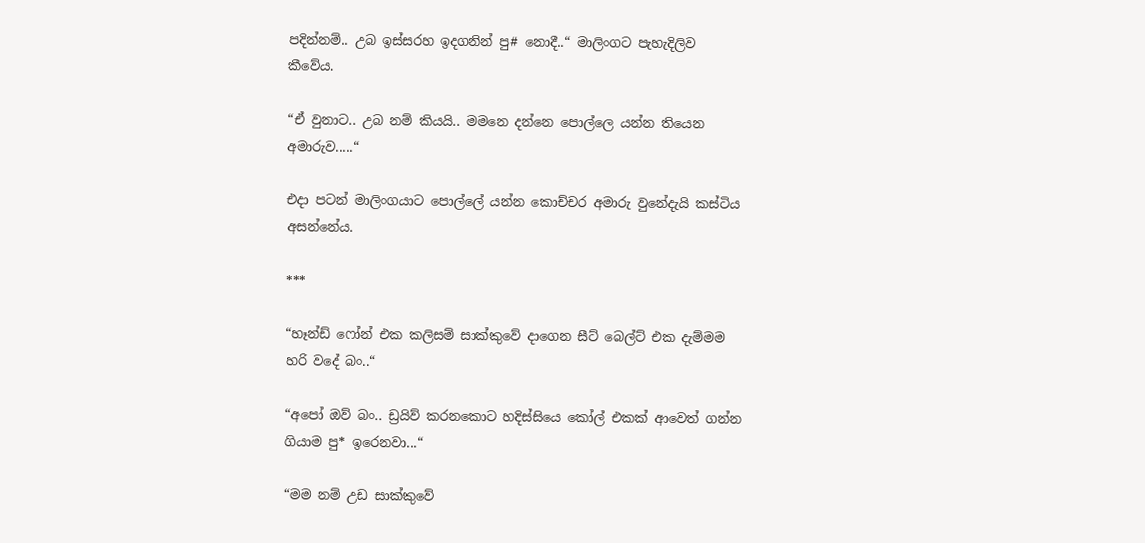පදින්නම්.. උබ ඉස්සරහ ඉදගනින් පු# නොදී..“ මාලිංගට පැහැදිලිව කීවේය.

“ඒ වුනාට.. උබ නම් කියයි.. මමනෙ දන්නෙ පොල්ලෙ යන්න තියෙන අමාරුව.....“

එදා පටන් මාලිංගයාට පොල්ලේ යන්න කොච්චර අමාරු වුනේදැයි කස්ටිය අසන්නේය.

***

“හෑන්ඩ් ෆෝන් එක කලිසම් සාක්කුවේ දාගෙන සීට් බෙල්ට් එක දැම්මම හරි වදේ බං..“

“අපෝ ඔව් බං.. ඩ්‍රයිව් කරනකොට හදිස්සියෙ කෝල් එකක් ආවෙත් ගන්න ගියාම පු* ඉරෙනවා...“

“මම නම් උඩ සාක්කුවේ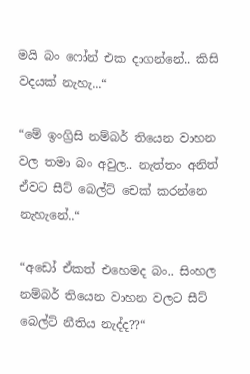මයි බං ෆෝන් එක දාගන්නේ.. කිසි වදයක් නැහැ...“

“මේ ඉංග්‍රිසි නම්බර් තියෙන වාහන වල තමා බං අවුල.. නැත්තං අනිත් ඒවට සීට් බෙල්ට් චෙක් කරන්නෙ නැහැනේ..“

“අඩෝ ඒකත් එහෙමද බං.. සිංහල නම්බර් තියෙන වාහන වලට සීට් බෙල්ට් නීතිය නැද්ද??“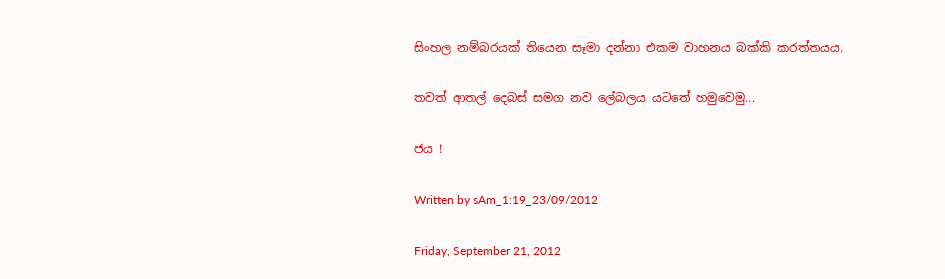සිංහල නම්බරයක් තියෙන සෑමා දන්නා එකම වාහනය බක්කි කරත්තයය.

තවත් ආතල් දෙබස් සමග නව ලේබලය යටතේ හමුවෙමු...

ජය !

Written by sAm_1:19_23/09/2012

Friday, September 21, 2012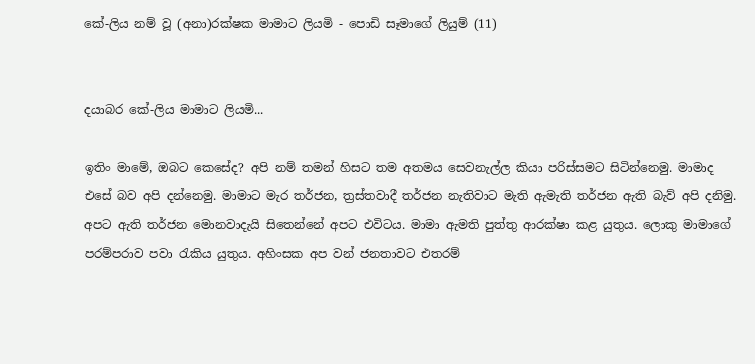කේ-ලිය නම් වූ (අනා)රක්ෂක මාමාට ලියමි - පොඩි සෑමාගේ ලියුම් (11)


දයාබර කේ-ලිය මාමාට ලියමි...

ඉතිං මාමේ, ඔබට කෙසේද? අපි නම් තමන් හිසට තම අතමය සෙවනැල්ල කියා පරිස්සමට සිටින්නෙමු. මාමාද එසේ බව අපි දන්නෙමු. මාමාට මැර තර්ජන, ත්‍රස්තවාදී තර්ජන නැතිවාට මැති ඇමැති තර්ජන ඇති බැව් අපි දනිමු. අපට ඇති තර්ජන මොනවාදැයි සිතෙන්නේ අපට එවිටය. මාමා ඇමති පුත්තු ආරක්ෂා කළ යුතුය. ලොකු මාමාගේ පරම්පරාව පවා රැකිය යුතුය. අහිංසක අප වන් ජනතාවට එතරම්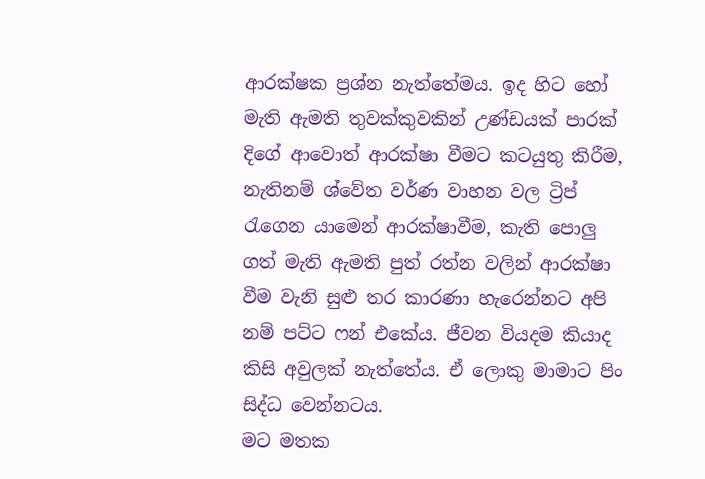ආරක්ෂක ප්‍රශ්න නැත්තේමය. ඉද හිට හෝ මැති ඇමති තුවක්කුවකින් උණ්ඩයක් පාරක් දිගේ ආවොත් ආරක්ෂා වීමට කටයුතු කිරීම, නැතිනම් ශ්වේත වර්ණ වාහන වල ට්‍රිප් රැගෙන යාමෙන් ආරක්ෂාවීම, කැති පොලු ගත් මැති ඇමති පුත් රත්න වලින් ආරක්ෂා වීම වැනි සුළු තර කාරණා හැරෙන්නට අපි නම් පට්ට ෆන් එකේය. ජීවන වියදම කියාද කිසි අවුලක් නැත්තේය. ඒ ලොකු මාමාට පිං සිද්ධ වෙන්නටය.
මට මතක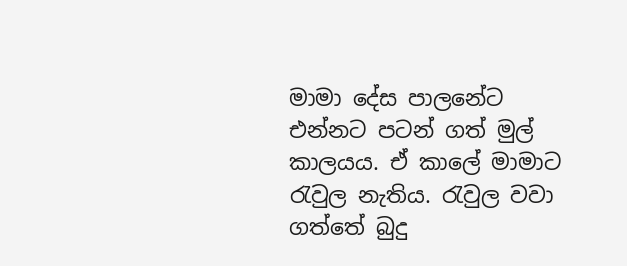මාමා දේස පාලනේට එන්නට පටන් ගත් මුල් කාලයය. ඒ කාලේ මාමාට රැවුල නැතිය. රැවුල වවා ගත්තේ බුදු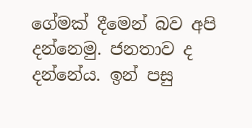ගේමක් දීමෙන් බව අපි දන්නෙමු. ජනතාව ද දන්නේය. ඉන් පසු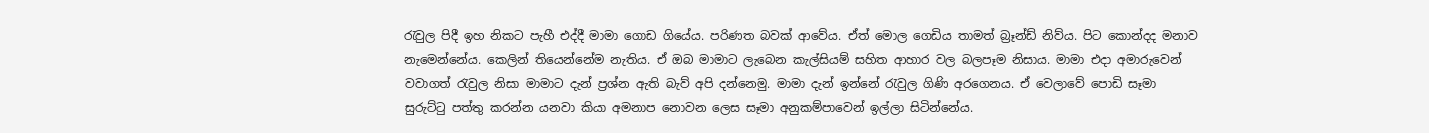රැවුල පිදී ඉහ නිකට පැහී එද්දී මාමා ගොඩ ගියේය. පරිණත බවක් ආවේය. ඒත් මොල ගෙඩිය තාමත් බ්‍රෑන්ඩ් නිව්ය. පිට කොන්දද මනාව නැමෙන්නේය. කෙලින් තියෙන්නේම නැතිය. ඒ ඔබ මාමාට ලැබෙන කැල්සියම් සහිත ආහාර වල බලපෑම නිසාය. මාමා එදා අමාරුවෙන් වවාගත් රැවුල නිසා මාමාට දැන් ප්‍රශ්න ඇති බැව් අපි දන්නෙමු. මාමා දැන් ඉන්නේ රැවුල ගිණි අරගෙනය. ඒ වෙලාවේ පොඩි සෑමා සුරුට්ටු පත්තු කරන්න යනවා කියා අමනාප නොවන ලෙස සෑමා අනුකම්පාවෙන් ඉල්ලා සිටින්නේය.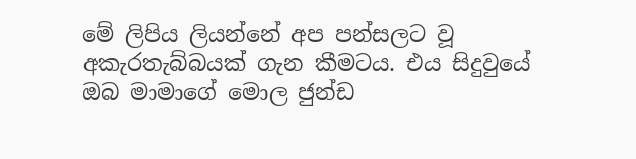මේ ලිපිය ලියන්නේ අප පන්සලට වූ අකැරතැබ්බයක් ගැන කීමටය. එය සිදුවුයේ ඔබ මාමාගේ මොල ජුන්ඩ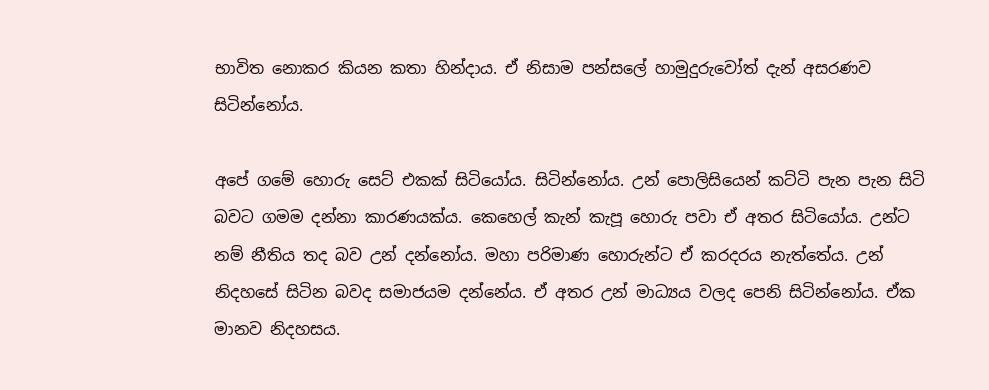භාවිත නොකර කියන කතා හින්දාය. ඒ නිසාම පන්සලේ හාමුදුරුවෝත් දැන් අසරණව සිටින්නෝය.

අපේ ගමේ හොරු සෙට් එකක් සිටියෝය. සිටින්නෝය. උන් පොලිසියෙන් කට්ටි පැන පැන සිටි බවට ගමම දන්නා කාරණයක්ය. කෙහෙල් කැන් කැපූ හොරු පවා ඒ අතර සිටියෝය. උන්ට නම් නීතිය තද බව උන් දන්නෝය. මහා පරිමාණ හොරුන්ට ඒ කරදරය නැත්තේය. උන් නිදහසේ සිටින බවද සමාජයම දන්නේය. ඒ අතර උන් මාධ්‍යය වලද පෙනි සිටින්නෝය. ඒක මානව නිදහසය.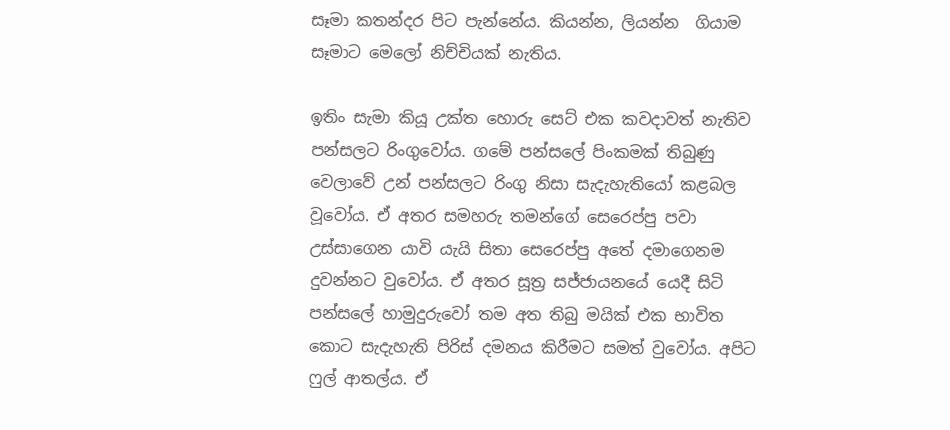සෑමා කතන්දර පිට පැන්නේය. කියන්න, ලියන්න  ගියාම සෑමාට මෙලෝ නිච්චියක් නැතිය.

ඉතිං සැමා කියූ උක්ත හොරු සෙට් එක කවදාවත් නැතිව පන්සලට රිංගුවෝය. ගමේ පන්සලේ පිංකමක් තිබුණු වෙලාවේ උන් පන්සලට රිංගු නිසා සැදැහැතියෝ කළබල වූවෝය. ඒ අතර සමහරු තමන්ගේ සෙරෙප්පු පවා උස්සාගෙන යාවි යැයි සිතා සෙරෙප්පු අතේ දමාගෙනම දුවන්නට වුවෝය. ඒ අතර සූත්‍ර සජ්ජායනයේ යෙදී සිටි පන්සලේ හාමුදුරුවෝ තම අත තිබු මයික් එක භාවිත කොට සැදැහැති පිරිස් දමනය කිරීමට සමත් වුවෝය. අපිට ෆුල් ආතල්ය. ඒ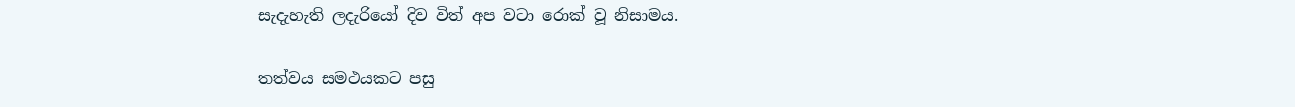සැදැහැති ලදැරියෝ දිව විත් අප වටා රොක් වූ නිසාමය.

තත්වය සමථයකට පසු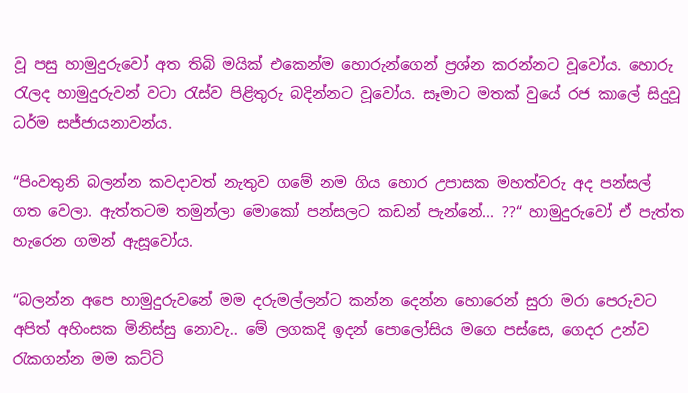වූ පසු හාමුදුරුවෝ අත තිබි මයික් එකෙන්ම හොරුන්ගෙන් ප්‍රශ්න කරන්නට වූවෝය. හොරු රැලද හාමුදුරුවන් වටා රැස්ව පිළිතුරු බදින්නට වූවෝය. සෑමාට මතක් වුයේ රජ කාලේ සිදුවූ ධර්ම සජ්ජායනාවන්ය.

“පිංවතුනි බලන්න කවදාවත් නැතුව ගමේ නම ගිය හොර උපාසක මහත්වරු අද පන්සල් ගත වෙලා. ඇත්තටම තමුන්ලා මොකෝ පන්සලට කඩන් පැන්නේ... ??“ හාමුදුරුවෝ ඒ පැත්ත හැරෙන ගමන් ඇසූවෝය.

“බලන්න අපෙ හාමුදුරුවනේ මම දරුමල්ලන්ට කන්න දෙන්න හොරෙන් සුරා මරා පෙරුවට අපිත් අහිංසක මිනිස්සු නොවැ.. මේ ලගකදි ඉදන් පොලෝසිය මගෙ පස්සෙ, ගෙදර උන්ව රැකගන්න මම කට්ටි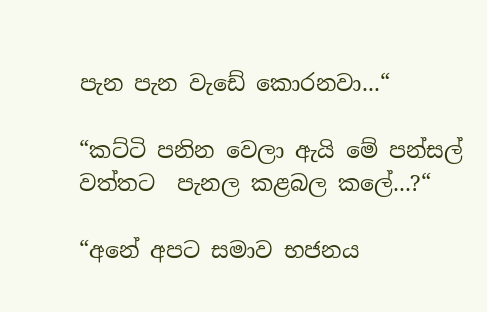පැන පැන වැඩේ කොරනවා...“

“කට්ටි පනින වෙලා ඇයි මේ පන්සල් වත්තට  පැනල කළබල කලේ...?“

“අනේ අපට සමාව භජනය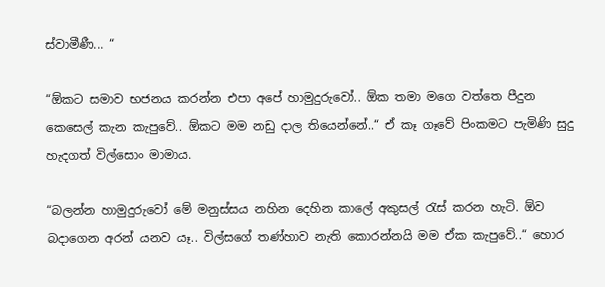ස්වාමීණී... “

“ඕකට සමාව භජනය කරන්න එපා අපේ හාමුදුරුවෝ.. ඕක තමා මගෙ වත්තෙ පීදුන කෙසෙල් කැන කැපුවේ.. ඕකට මම නඩු දාල තියෙන්නේ..“ ඒ කෑ ගෑවේ පිංකමට පැමිණි සුදු හැදගත් විල්සොං මාමාය.

“බලන්න හාමුදුරුවෝ මේ මනුස්සය නහින දෙහින කාලේ අකුසල් රැස් කරන හැටි. ඕව බදාගෙන අරන් යනව යෑ.. විල්සගේ තණ්හාව නැති කොරන්නයි මම ඒක කැපුවේ..“ හොර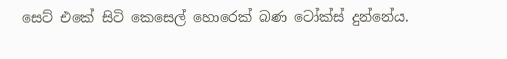සෙට් එකේ සිටි කෙසෙල් හොරෙක් බණ ටෝක්ස් දුන්නේය.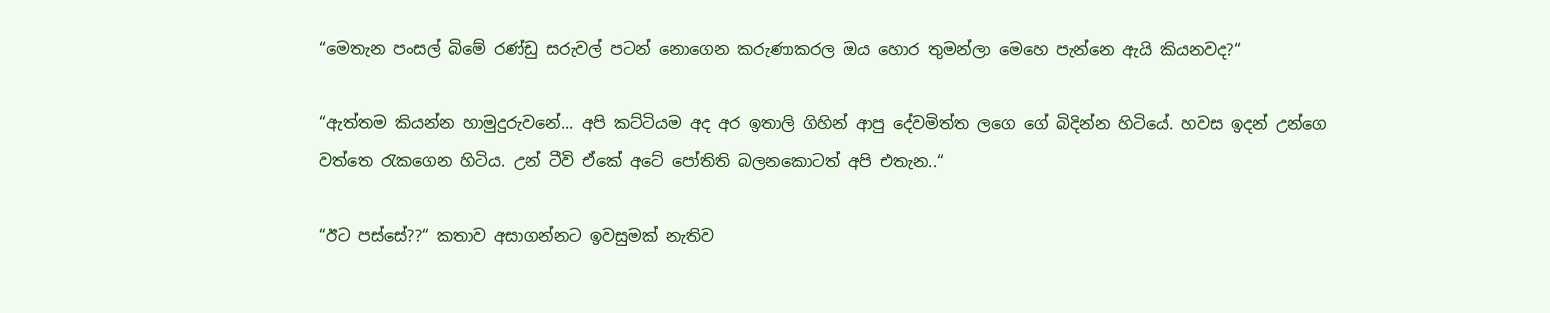“මෙතැන පංසල් බිමේ රණ්ඩු සරුවල් පටන් නොගෙන කරුණාකරල ඔය හොර තුමන්ලා මෙහෙ පැන්නෙ ඇයි කියනවද?“

“ඇත්තම කියන්න හාමුදුරුවනේ... අපි කට්ටියම අද අර ඉතාලි ගිහින් ආපු දේවමිත්ත ලගෙ ගේ බිදින්න හිටියේ. හවස ඉදන් උන්ගෙ වත්තෙ රැකගෙන හිටිය. උන් ටීවි ඒකේ අටේ පෝතිති බලනකොටත් අපි එතැන..“

“ඊට පස්සේ??“ කතාව අසාගන්නට ඉවසුමක් නැතිව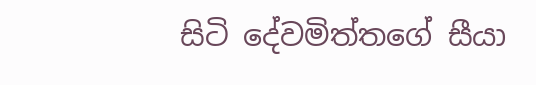සිටි දේවමිත්තගේ සීයා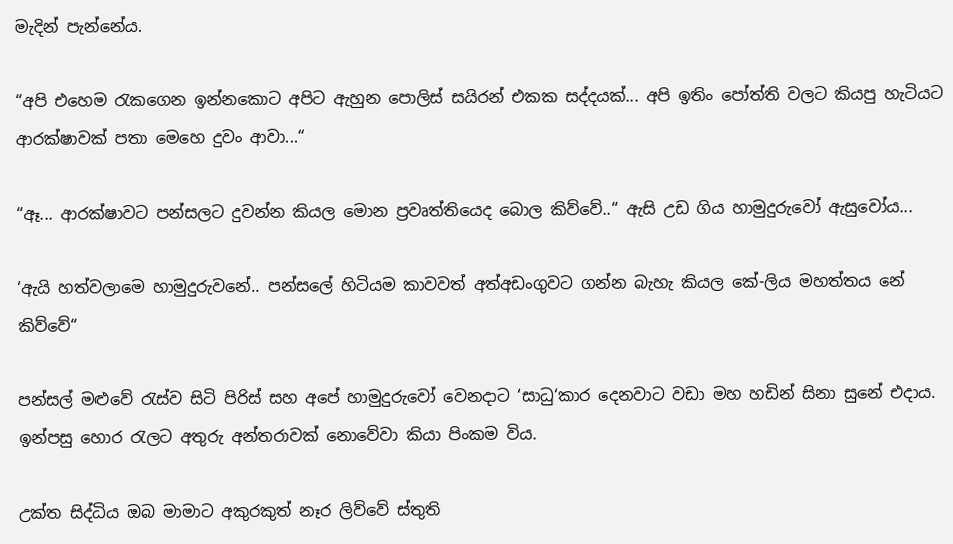මැදින් පැන්නේය.

“අපි එහෙම රැකගෙන ඉන්නකොට අපිට ඇහුන පොලිස් සයිරන් එකක සද්දයක්... අපි ඉතිං පෝත්ති වලට කියපු හැටියට ආරක්ෂාවක් පතා මෙහෙ දුවං ආවා...“

“ඈ... ආරක්ෂාවට පන්සලට දුවන්න කියල මොන ප්‍රවෘත්තියෙද බොල කිව්වේ..“ ඇසි උඩ ගිය හාමුදුරුවෝ ඇසුවෝය...

‘ඇයි හත්වලාමෙ හාමුදුරුවනේ.. පන්සලේ හිටියම කාවවත් අත්අඩංගුවට ගන්න බැහැ කියල කේ-ලිය මහත්තය නේ කිව්වේ“

පන්සල් මළුවේ රැස්ව සිටි පිරිස් සහ අපේ හාමුදුරුවෝ වෙනදාට ‘සාධු‘කාර දෙනවාට වඩා මහ හඩින් සිනා සුනේ එදාය. ඉන්පසු හොර රැලට අතුරු අන්තරාවක් නොවේවා කියා පිංකම විය.

උක්ත සිද්ධිය ඔබ මාමාට අකුරකුත් නෑර ලිව්වේ ස්තුති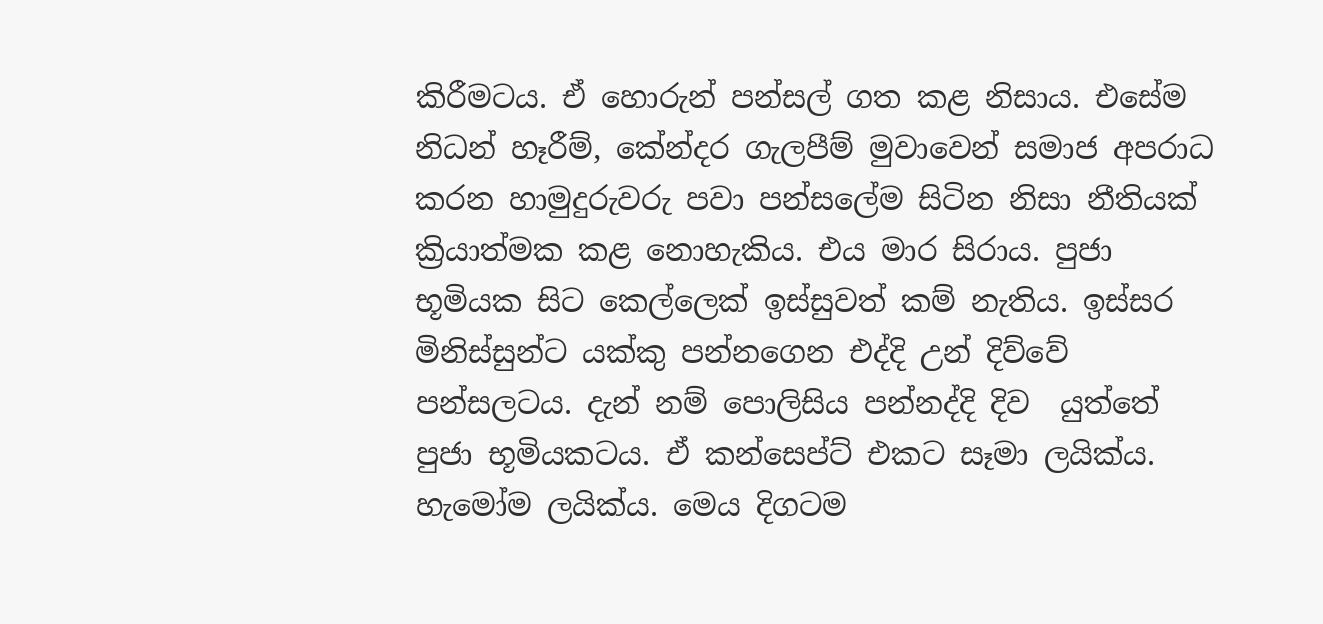කිරීමටය. ඒ හොරුන් පන්සල් ගත කළ නිසාය. එසේම නිධන් හෑරීම්, කේන්දර ගැලපීම් මුවාවෙන් සමාජ අපරාධ කරන හාමුදුරුවරු පවා පන්සලේම සිටින නිසා නීතියක් ක්‍රියාත්මක කළ නොහැකිය. එය මාර සිරාය. පුජා භූමියක සිට කෙල්ලෙක් ඉස්සුවත් කම් නැතිය. ඉස්සර මිනිස්සුන්ට යක්කු පන්නගෙන එද්දි උන් දිව්වේ පන්සලටය. දැන් නම් පොලිසිය පන්නද්දි දිව  යුත්තේ පුජා භූමියකටය. ඒ කන්සෙප්ට් එකට සෑමා ලයික්ය. හැමෝම ලයික්ය. මෙය දිගටම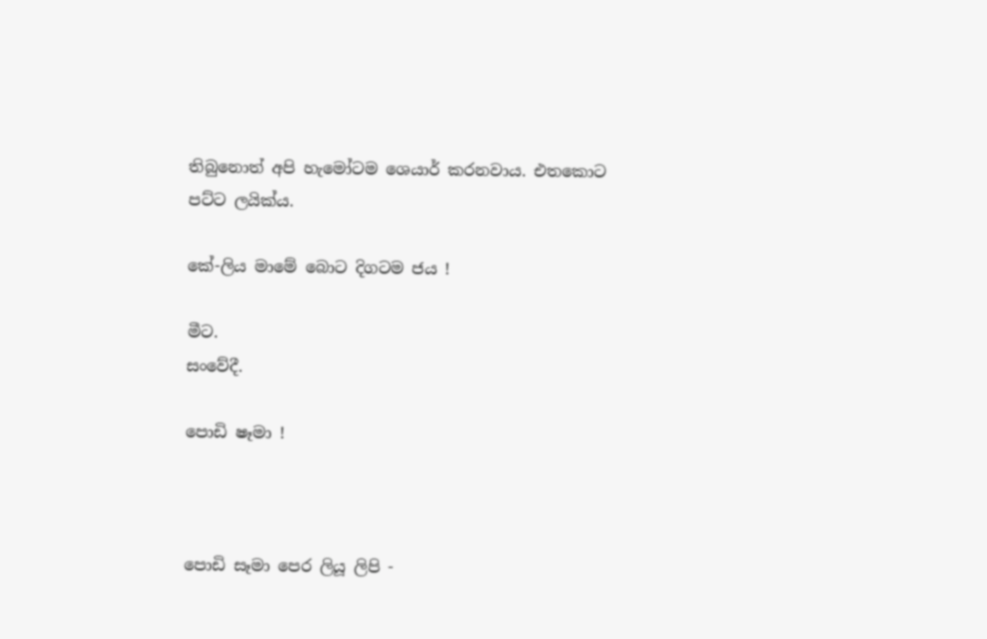තිබුනොත් අපි හැමෝටම ශෙයාර් කරනවාය. එතකොට පට්ට ලයික්ය.

කේ-ලිය මාමේ බොට දිගටම ජය !

මීට.
සංවේදී.

පොඩි ෂෑමා !



පොඩි සෑමා පෙර ලියූ ලිපි -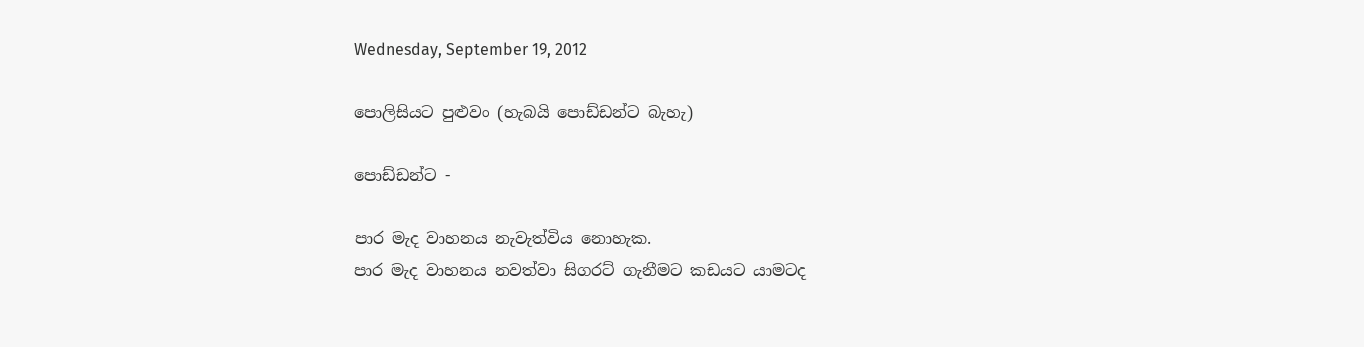Wednesday, September 19, 2012

පොලිසියට පුළුවං (හැබයි පොඩ්ඩන්ට බැහැ)

පොඩ්ඩන්ට -

පාර මැද වාහනය නැවැත්විය නොහැක.
පාර මැද වාහනය නවත්වා සිගරට් ගැනීමට කඩයට යාමටද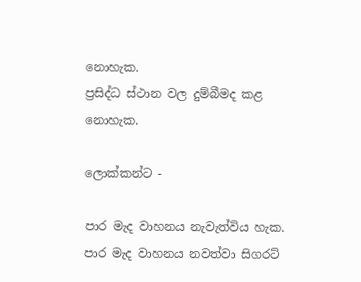නොහැක.
ප්‍රසිද්ධ ස්ථාන වල දුම්බීමද කළ නොහැක.

ලොක්කන්ට -

පාර මැද වාහනය නැවැත්විය හැක.
පාර මැද වාහනය නවත්වා සිගරට්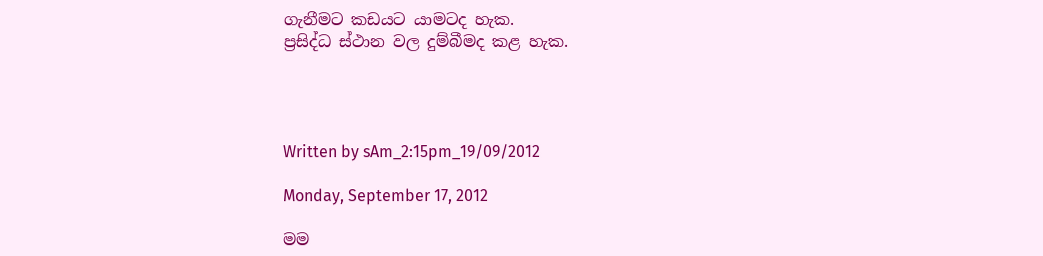ගැනීමට කඩයට යාමටද හැක.
ප්‍රසිද්ධ ස්ථාන වල දුම්බීමද කළ හැක.




Written by sAm_2:15pm_19/09/2012

Monday, September 17, 2012

මම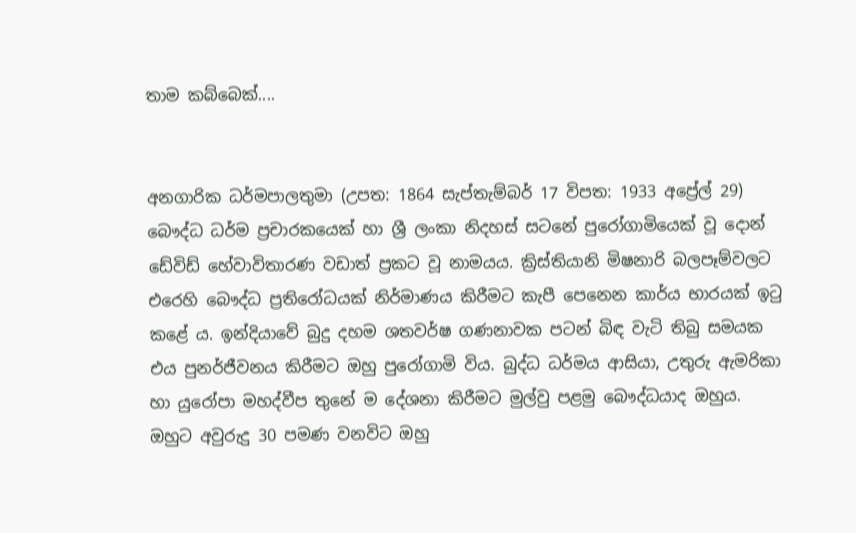තාම කබ්බෙක්....


අනගාරික ධර්මපාලතුමා (උපත: 1864 සැප්තැම්බර් 17 විපත: 1933 අප්‍රේල් 29) බෞද්ධ ධර්ම ප්‍රචාරකයෙක් හා ශ්‍රී ලංකා නිදහස් සටනේ පුරෝගාමියෙක් වූ දොන් ඩේවිඩ් හේවාවිතාරණ වඩාත් ප්‍රකට වූ නාමයය. ක්‍රිස්තියානි මිෂනාරි බලපෑම්වලට එරෙහි බෞද්ධ ප්‍රතිරෝධයක් නිර්මාණය කිරීමට කැපී පෙනෙන කාර්ය භාරයක් ඉටු කළේ ය. ඉන්දියාවේ බුදු දහම ශතවර්ෂ ගණනාවක පටන් බිඳ වැටි තිබු සමයක එය පුනර්ජීවනය කිරීමට ඔහු පුරෝගාමි විය. බුද්ධ ධර්මය ආසියා, උතුරු ඇමරිකා හා යුරෝපා මහද්වීප තුනේ ම දේශනා කිරීමට මුල්වු පළමු බෞද්ධයාද ඔහුය. ඔහුට අවුරුදු 30 පමණ වනවිට ඔහු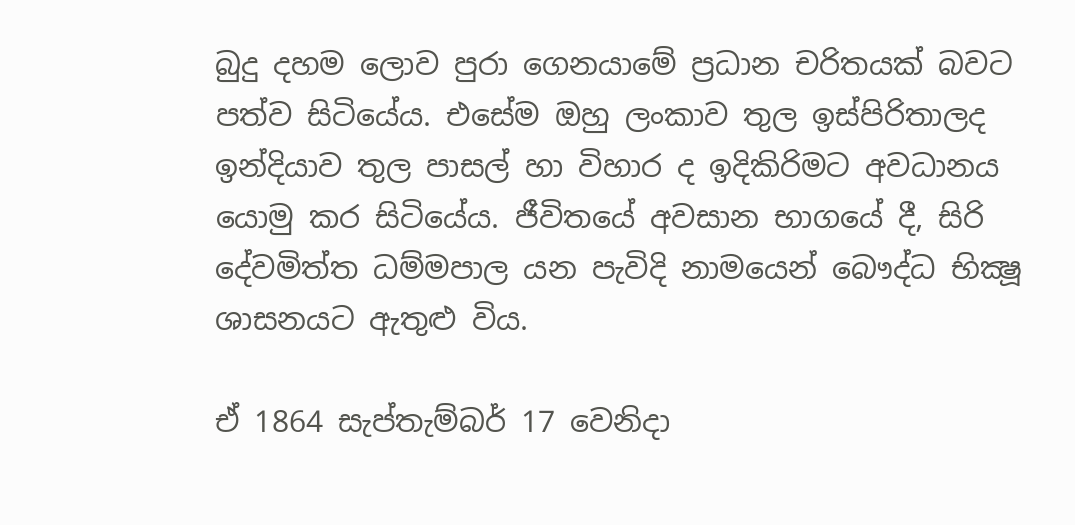බුදු දහම ලොව පුරා ගෙනයාමේ ප්‍රධාන චරිතයක් බවට පත්ව සිටියේය. එසේම ඔහු ලංකාව තුල ඉස්පිරිතාලද ඉන්දියාව තුල පාසල් හා විහාර ද ඉදිකිරිමට අවධානය යොමු කර සිටියේය. ජීවිතයේ අවසාන භාගයේ දී, සිරි දේවමිත්ත ධම්මපාල යන පැවිදි නාමයෙන් බෞද්ධ භික්‍ෂූ ශාසනයට ඇතුළු විය.

ඒ 1864 සැප්තැම්බර් 17 වෙනිදා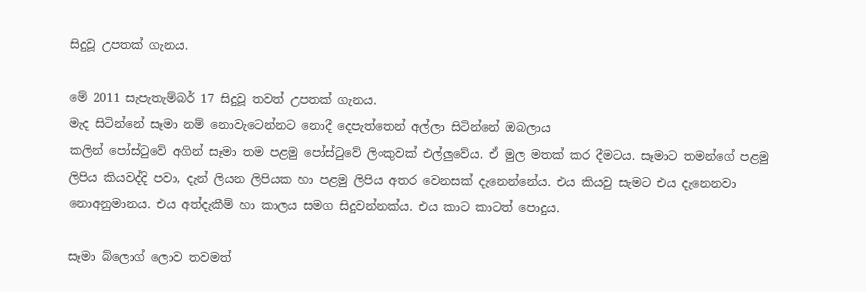සිදුවූ උපතක් ගැනය.

මේ 2011 සැපැතැම්බර් 17 සිදුවූ තවත් උපතක් ගැනය.
මැද සිටින්නේ සෑමා නම් නොවැටෙන්නට නොදී දෙපැත්තෙන් අල්ලා සිටින්නේ ඔබලාය
කලින් පෝස්ටුවේ අගින් සෑමා තම පළමු පෝස්ටුවේ ලිංකුවක් එල්ලුවේය. ඒ මුල මතක් කර දීමටය. සෑමාට තමන්ගේ පළමු ලිපිය කියවද්දි පවා, දැන් ලියන ලිපියක හා පළමු ලිපිය අතර වෙනසක් දැනෙන්නේය. එය කියවු සැමට එය දැනෙනවා නොඅනුමානය. එය අත්දැකීම් හා කාලය සමග සිදුවන්නක්ය. එය කාට කාටත් පොදුය.

සෑමා බ්ලොග් ලොව තවමත්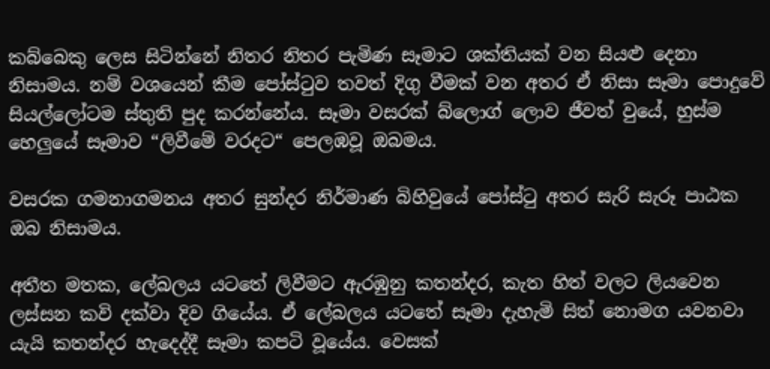කබ්බෙකු ලෙස සිටින්නේ නිතර නිතර පැමිණ සෑමාට ශක්තියක් වන සියළු දෙනා නිසාමය. නම් වශයෙන් කීම පෝස්ටුව තවත් දිගු වීමක් වන අතර ඒ නිසා සෑමා පොදුවේ සියල්ලෝටම ස්තුති පුද කරන්නේය. සෑමා වසරක් බ්ලොග් ලොව ජීවත් වුයේ, හුස්ම හෙලුයේ සෑමාව “ලිවීමේ වරදට“ පෙලඹවූ ඔබමය.

වසරක ගමනාගමනය අතර සුන්දර නිර්මාණ බිහිවුයේ පෝස්ටු අතර සැරි සැරූ පාඨක ඔබ නිසාමය.

අතීත මතක, ලේබලය යටතේ ලිවීමට ඇරඹුනු කතන්දර, කැත හිත් වලට ලියවෙන ලස්සන කවි දක්වා දිව ගියේය. ඒ ලේබලය යටතේ සෑමා දැහැමි සිත් නොමග යවනවා යැයි කතන්දර හැදෙද්දී සෑමා කපටි වූයේය. වෙසක්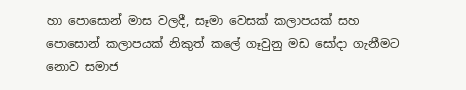හා පොසොන් මාස වලදී, සෑමා වෙසක් කලාපයක් සහ පොසොන් කලාපයක් නිකුත් කලේ ගෑවුනු මඩ සෝදා ගැනීමට නොව සමාජ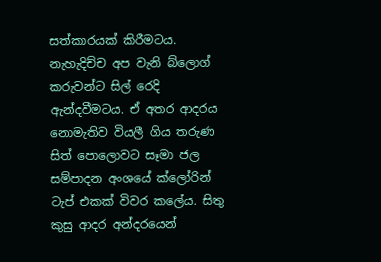සත්කාරයක් කිරීමටය. නැහැදිච්ච අප වැනි බ්ලොග් කරුවන්ට සිල් රෙදි ඇන්දවීමටය. ඒ අතර ආදරය නොමැතිව වියලී ගිය තරුණ සිත් පොලොවට සෑමා ජල සම්පාදන අංශයේ ක්ලෝරින් ටැප් එකක් විවර කලේය. සිතු කුසු ආදර අන්දරයෙන්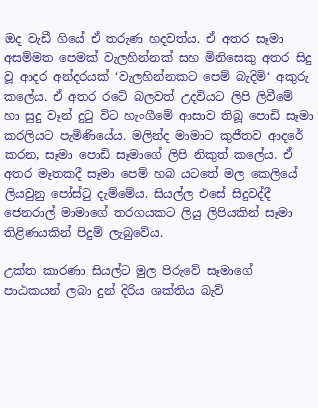ඔද වැඩී ගියේ ඒ තරුණ හදවත්ය. ඒ අතර සෑමා අසම්මත පෙමක් වැලහින්නක් සහ මිනිසෙකු අතර සිදු වූ ආදර අන්දරයක් ‘වැලහින්නකට පෙම් බැදිමි‘ අකුරු කලේය. ඒ අතර රටේ බලවත් උදවියට ලිපි ලිවීමේ හා සුදු වෑන් දුටු විට හැංගීමේ ආසාව තිබූ පොඩි සෑමා කරලියට පැමිණියේය. මලින්ද මාමාට කුජීතව ආදරේ කරන, සෑමා පොඩි සෑමාගේ ලිපි නිකුත් කලේය. ඒ අතර මෑතකදී සෑමා පෙම් හබ යටතේ මල කෙලියේ ලියවුනු පෝස්ටු දැම්මේය. සියල්ල එසේ සිදුවද්දී ජෙනරාල් මාමාගේ තරගයකට ලියු ලිපියකින් සෑමා තිළිණයකින් පිදුම් ලැබුවේය.

උක්ත කාරණා සියල්ට මුල පිරුවේ සෑමාගේ පාඨකයන් ලබා දුන් දිරිය ශක්තිය බැව්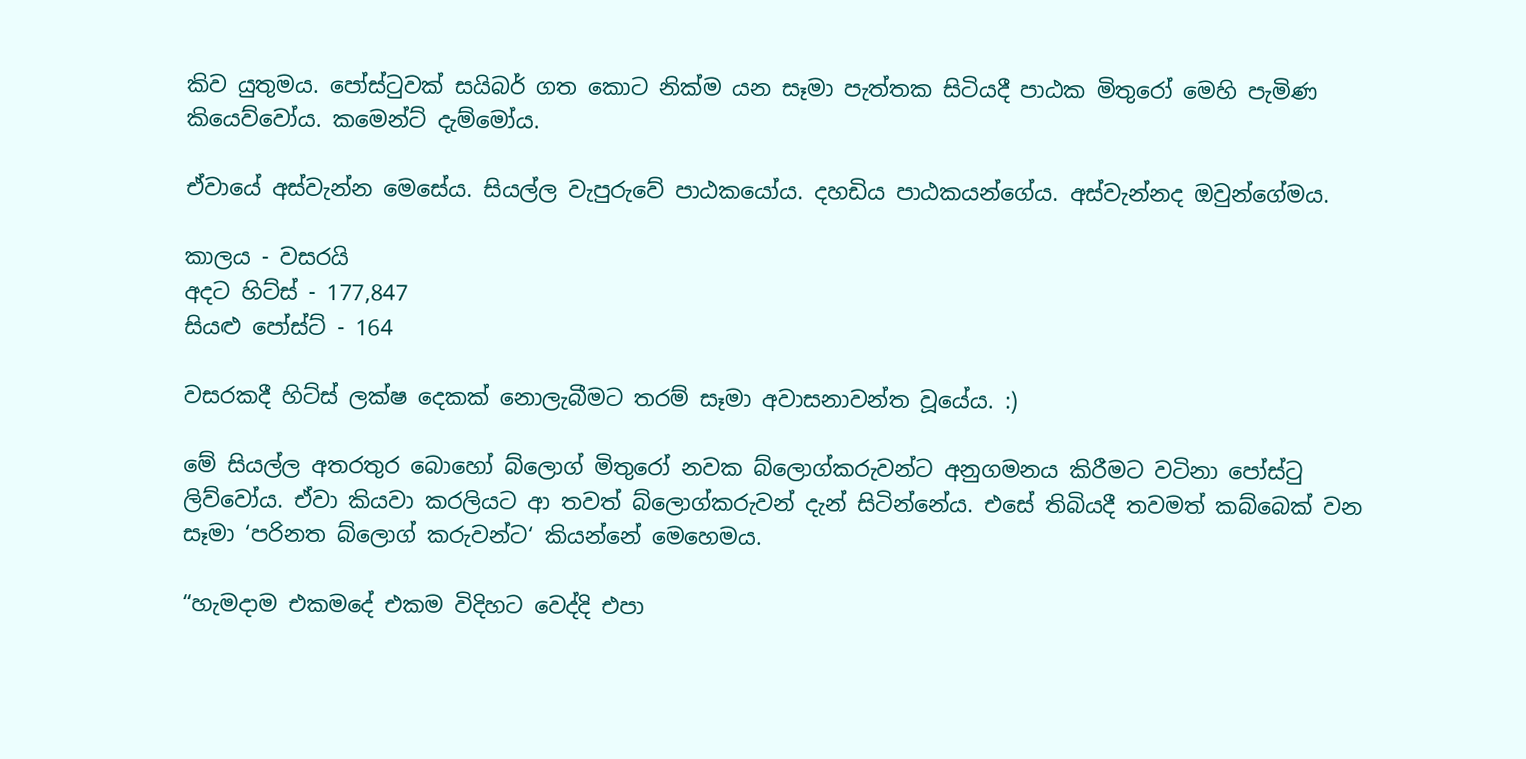කිව යුතුමය. පෝස්ටුවක් සයිබර් ගත කොට නික්ම යන සෑමා පැත්තක සිටියදී පාඨක මිතුරෝ මෙහි පැමිණ කියෙව්වෝය. කමෙන්ට් දැම්මෝය.

ඒවායේ අස්වැන්න මෙසේය. සියල්ල වැපුරුවේ පාඨකයෝය. දහඩිය පාඨකයන්ගේය. අස්වැන්නද ඔවුන්ගේමය.

කාලය - වසරයි
අදට හිට්ස් - 177,847
සියළු පෝස්ට් - 164

වසරකදී හිට්ස් ලක්ෂ දෙකක් නොලැබීමට තරම් සෑමා අවාසනාවන්ත වූයේය. :)

මේ සියල්ල අතරතුර බොහෝ බ්ලොග් මිතුරෝ නවක බ්ලොග්කරුවන්ට අනුගමනය කිරීමට වටිනා පෝස්ටු ලිව්වෝය. ඒවා කියවා කරලියට ආ තවත් බ්ලොග්කරුවන් දැන් සිටින්නේය. එසේ තිබියදී තවමත් කබ්බෙක් වන සෑමා ‘පරිනත බ්ලොග් කරුවන්ට‘ කියන්නේ මෙහෙමය.

“හැමදාම එකමදේ එකම විදිහට වෙද්දි එපා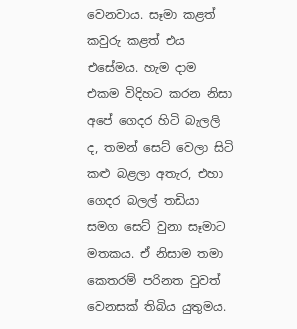වෙනවාය. සෑමා කළත් කවුරු කළත් එය එසේමය. හැම දාම එකම විදිහට කරන නිසා අපේ ගෙදර හිටි බැලලි ද, තමන් සෙට් වෙලා සිටි කළු බළලා අතැර, එහා ගෙදර බලල් තඩියා සමග සෙට් වුනා සෑමාට මතකය. ඒ නිසාම තමා කෙතරම් පරිනත වුවත් වෙනසක් තිබිය යුතුමය.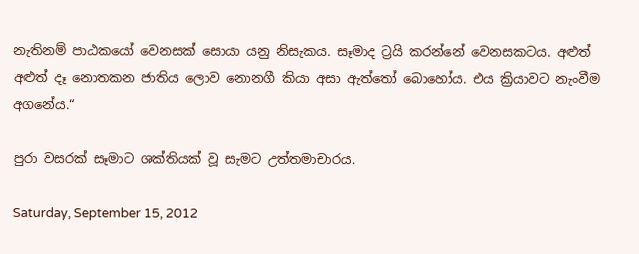නැතිනම් පාඨකයෝ වෙනසක් සොයා යනු නිසැකය. සෑමාද ට්‍රයි කරන්නේ වෙනසකටය. අළුත් අළුත් දෑ නොතකන ජාතිය ලොව නොනගී කියා අසා ඇත්තෝ බොහෝය. එය ක්‍රියාවට නැංවීම අගනේය.“

පුරා වසරක් සෑමාට ශක්තියක් වූ සැමට උත්තමාචාරය.

Saturday, September 15, 2012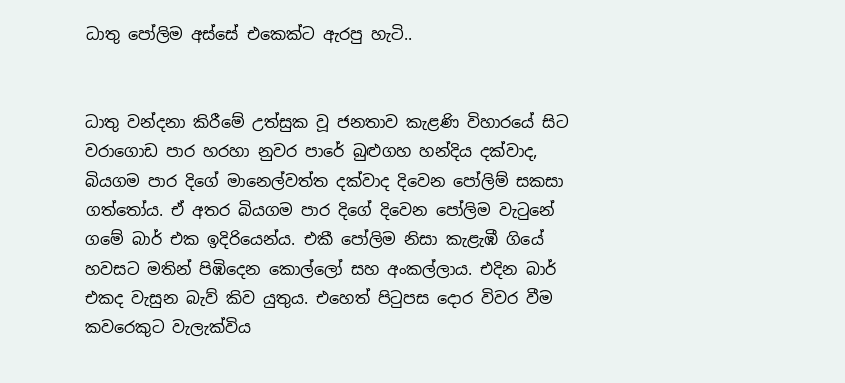ධාතු පෝලිම අස්සේ එකෙක්ට ඇරපු හැටි..


ධාතු වන්දනා කිරීමේ උත්සුක වූ ජනතාව කැළණි විහාරයේ සිට වරාගොඩ පාර හරහා නුවර පාරේ බුළුගහ හන්දිය දක්වාද, බියගම පාර දිගේ මානෙල්වත්ත දක්වාද දිවෙන පෝලිම් සකසා ගත්තෝය. ඒ අතර බියගම පාර දිගේ දිවෙන පෝලිම වැටුනේ ගමේ බාර් එක ඉදිරියෙන්ය. එකී පෝලිම නිසා කැළැඹී ගියේ හවසට මතින් පිඹිදෙන කොල්ලෝ සහ අංකල්ලාය. එදින බාර් එකද වැසුන බැව් කිව යුතුය. එහෙත් පිටුපස දොර විවර වීම කවරෙකුට වැලැක්විය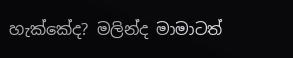හැක්කේද? මලින්ද මාමාටත්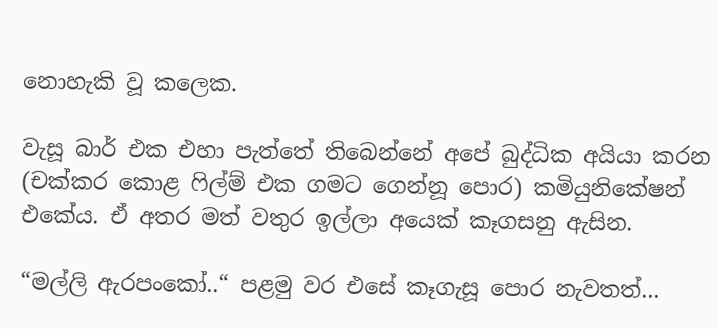නොහැකි වූ කලෙක.

වැසූ බාර් එක එහා පැත්තේ තිබෙන්නේ අපේ බුද්ධික අයියා කරන (චක්කර කොළ ෆිල්ම් එක ගමට ගෙන්නූ පොර) කමියුනිකේෂන් එකේය. ඒ අතර මත් වතුර ඉල්ලා අයෙක් කෑගසනු ඇසින.

“මල්ලි ඇරපංකෝ..“ පළමු වර එසේ කෑගැසූ පොර නැවතත්...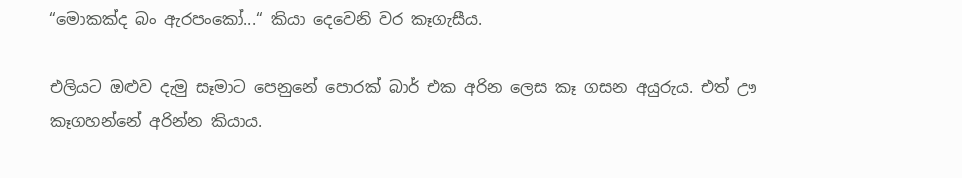“මොකක්ද බං ඇරපංකෝ...“ කියා දෙවෙනි වර කෑගැසීය.

එලියට ඔළුව දැමු සෑමාට පෙනුනේ පොරක් බාර් එක අරින ලෙස කෑ ගසන අයුරුය. එත් ඌ කෑගහන්නේ අරින්න කියාය.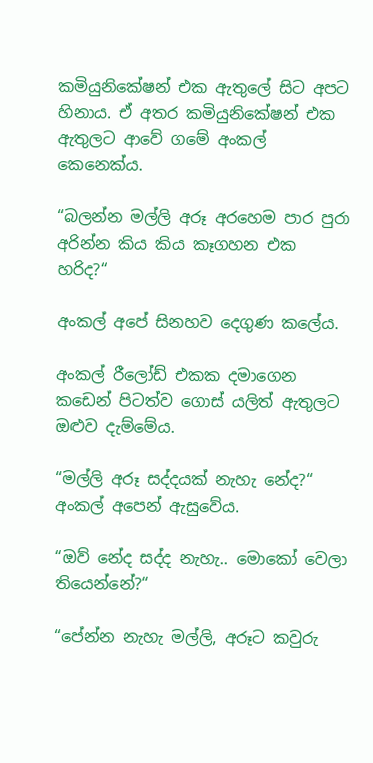කමියුනිකේෂන් එක ඇතුලේ සිට අපට හිනාය. ඒ අතර කමියුනිකේෂන් එක ඇතුලට ආවේ ගමේ අංකල් කෙනෙක්ය.

“බලන්න මල්ලි අරූ අරහෙම පාර පුරා අරින්න කිය කිය කෑගහන එක හරිද?“

අංකල් අපේ සිනහව දෙගුණ කලේය.

අංකල් රීලෝඩ් එකක දමාගෙන කඩෙන් පිටත්ව ගොස් යලිත් ඇතුලට ඔළුව දැම්මේය.

“මල්ලි අරූ සද්දයක් නැහැ නේද?“ අංකල් අපෙන් ඇසුවේය.

“ඔව් නේද සද්ද නැහැ.. මොකෝ වෙලා තියෙන්නේ?“

“පේන්න නැහැ මල්ලි, අරූට කවුරු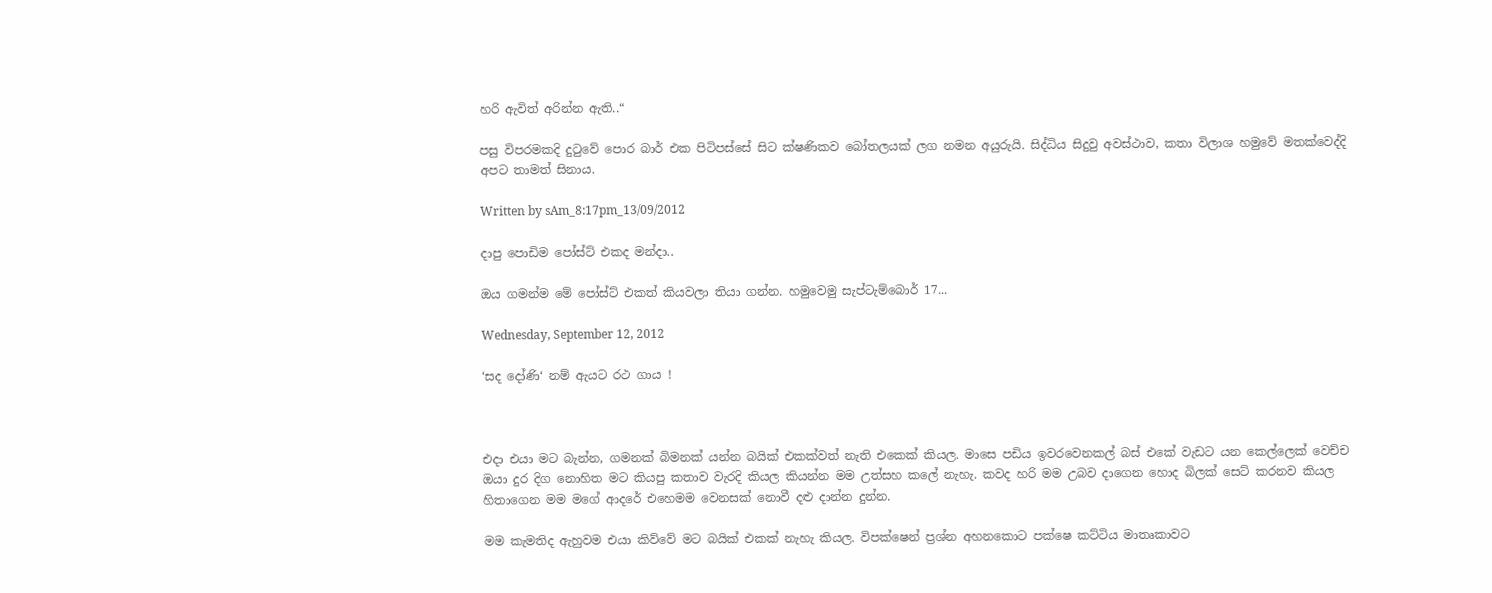හරි ඇවිත් අරින්න ඇති..“

පසු විපරමකදි දුටුවේ පොර බාර් එක පිටිපස්සේ සිට ක්ෂණිකව බෝතලයක් ලග නමන අයුරුයි. සිද්ධිය සිදුවු අවස්ථාව, කතා විලාශ හමුවේ මතක්වෙද්දි අපට තාමත් සිනාය.

Written by sAm_8:17pm_13/09/2012

දාපු පොඩිම පෝස්ට් එකද මන්දා..

ඔය ගමන්ම මේ පෝස්ට් එකත් කියවලා තියා ගන්න. හමුවෙමු සැප්ටැම්බොර් 17...

Wednesday, September 12, 2012

‘සද දෝණි‘ නම් ඇයට රථ ගාය !



එදා එයා මට බැන්න, ගමනක් බිමනක් යන්න බයික් එකක්වත් නැති එකෙක් කියල. මාසෙ පඩිය ඉවරවෙනකල් බස් එකේ වැඩට යන කෙල්ලෙක් වෙච්ච ඔයා දුර දිග නොහිත මට කියපු කතාව වැරදි කියල කියන්න මම උත්සහ කලේ නැහැ. කවද හරි මම උබව දාගෙන හොද බිලක් සෙට් කරනව කියල හිතාගෙන මම මගේ ආදරේ එහෙමම වෙනසක් නොවී දළු දාන්න දුන්න.

මම කැමතිද ඇහුවම එයා කිව්වේ මට බයික් එකක් නැහැ කියල. විපක්ෂෙන් ප්‍රශ්න අහනකොට පක්ෂෙ කට්ටිය මාතෘකාවට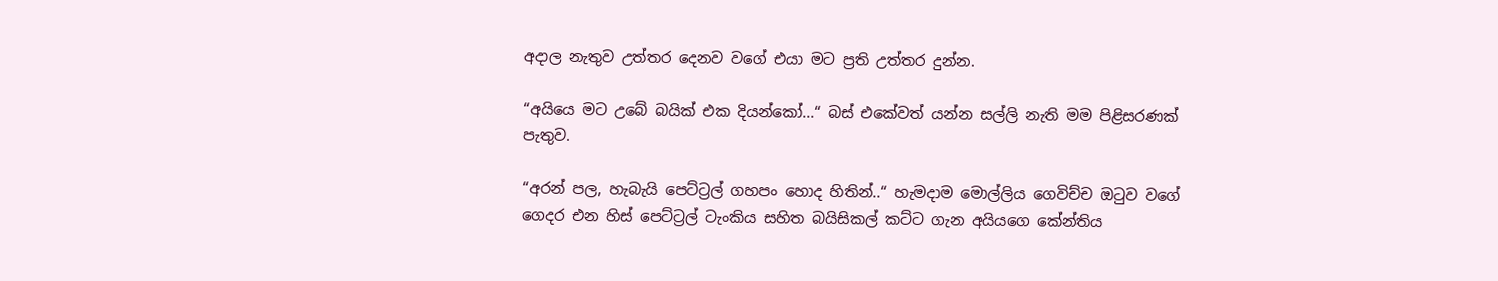අදාල නැතුව උත්තර දෙනව වගේ එයා මට ප්‍රති උත්තර දුන්න.

“අයියෙ මට උබේ බයික් එක දියන්කෝ...“ බස් එකේවත් යන්න සල්ලි නැති මම පිළිසරණක් පැතුව.

“අරන් පල, හැබැයි පෙට්ට්‍රල් ගහපං හොද හිතින්..“ හැමදාම මොල්ලිය ගෙවිච්ච ඔටුව වගේ ගෙදර එන හිස් පෙට්ට්‍රල් ටැංකිය සහිත බයිසිකල් කට්ට ගැන අයියගෙ කේන්තිය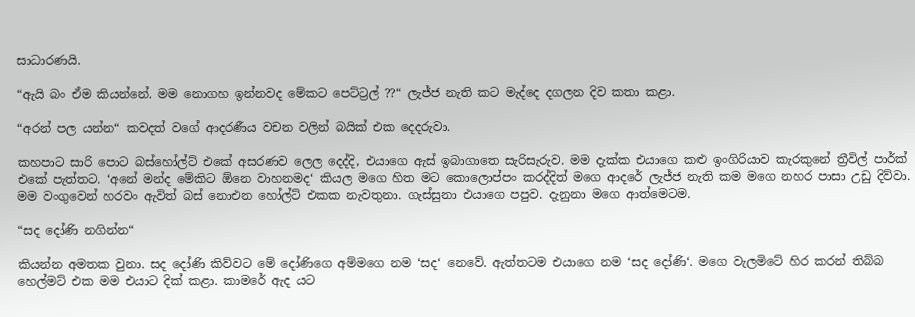සාධාරණයි.

“ඇයි බං ඒම කියන්නේ. මම නොගහ ඉන්නවද මේකට පෙට්ට්‍රල් ??“ ලැජ්ජ නැති කට මැද්දෙ දගලන දිව කතා කළා.

“අරන් පල යන්න“ කවදත් වගේ ආදරණීය වචන වලින් බයික් එක දෙදරුවා.

කහපාට සාරි පොට බස්හෝල්ට් එකේ අසරණව ලෙල දෙද්දි, එයාගෙ ඇස් ඉබාගාතෙ සැරිසැරුව. මම දැක්ක එයාගෙ කළු ඉංගිරියාව කැරකුනේ ත්‍රීවිල් පාර්ක් එකේ පැත්තට. ‘අනේ මන්ද මේකිට ඕනෙ වාහනමද‘ කියල මගෙ හිත මට කොලොප්පං කරද්දිත් මගෙ ආදරේ ලැජ්ජ නැති කම මගෙ නහර පාසා උඩු දිව්වා. මම වංගුවෙන් හරවං ඇවිත් බස් නොඑන හෝල්ට් එකක නැවතුනා. ගැස්සුනා එයාගෙ පපුව. දැනුනා මගෙ ආත්මෙටම.

“සද දෝණි නගින්න“

කියන්න අමතක වුනා. සද දෝණි කිව්වට මේ දෝණිගෙ අම්මගෙ නම ‘සද‘ නෙවේ. ඇත්තටම එයාගෙ නම ‘සද දෝණි‘. මගෙ වැලමිටේ හිර කරන් තිබ්බ හෙල්මට් එක මම එයාට දික් කළා. කාමරේ ඇද යට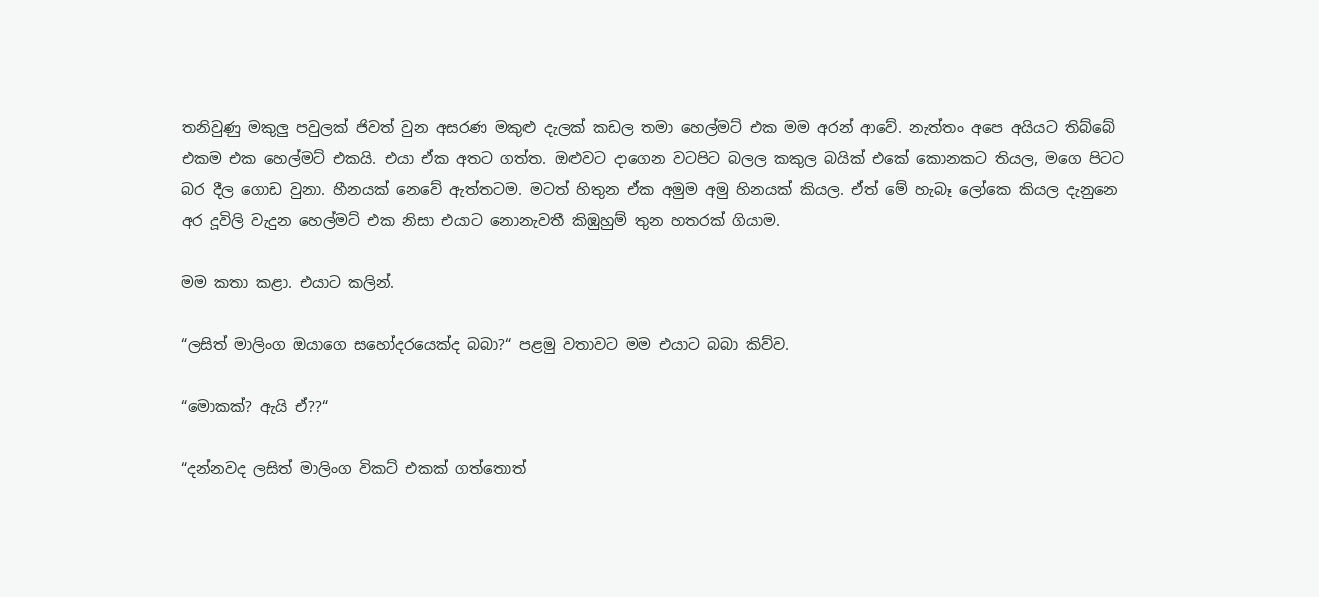තනිවුණු මකුලු පවුලක් ජිවත් වුන අසරණ මකුළු දැලක් කඩල තමා හෙල්මට් එක මම අරන් ආවේ. නැත්තං අපෙ අයියට තිබ්බේ එකම එක හෙල්මට් එකයි. එයා ඒක අතට ගත්ත. ඔළුවට දාගෙන වටපිට බලල කකුල බයික් එකේ කොනකට තියල, මගෙ පිටට බර දීල ගොඩ වුනා. හීනයක් නෙවේ ඇත්තටම. මටත් හිතුන ඒක අමුම අමු හිනයක් කියල. ඒත් මේ හැබෑ ලෝකෙ කියල දැනුනෙ අර දූවිලි වැදුන හෙල්මට් එක නිසා එයාට නොනැවතී කිඹුහුම් තුන හතරක් ගියාම.

මම කතා කළා. එයාට කලින්.

“ලසිත් මාලිංග ඔයාගෙ සහෝදරයෙක්ද බබා?“ පළමු වතාවට මම එයාට බබා කිව්ව.

“මොකක්? ඇයි ඒ??“

“දන්නවද ලසිත් මාලිංග විකට් එකක් ගත්තොත්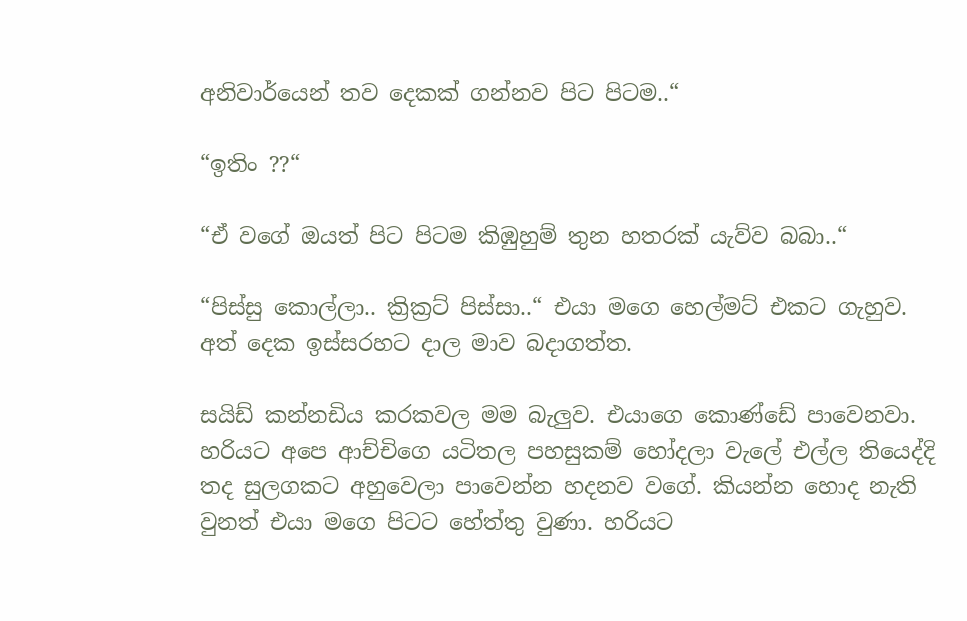අනිවාර්යෙන් තව දෙකක් ගන්නව පිට පිටම..“

“ඉතිං ??“

“ඒ වගේ ඔයත් පිට පිටම කිඹුහුම් තුන හතරක් යැව්ව බබා..“

“පිස්සු කොල්ලා.. ක්‍රික්‍රට් පිස්සා..“ එයා මගෙ හෙල්මට් එකට ගැහුව. අත් දෙක ඉස්සරහට දාල මාව බදාගත්ත.

සයිඩ් කන්නඩිය කරකවල මම බැලුව. එයාගෙ කොණ්ඩේ පාවෙනවා. හරියට අපෙ ආච්චිගෙ යටිතල පහසුකම් හෝදලා වැලේ එල්ල තියෙද්දි තද සුලගකට අහුවෙලා පාවෙන්න හදනව වගේ. කියන්න හොද නැති වුනත් එයා මගෙ පිටට හේත්තු වුණා. හරියට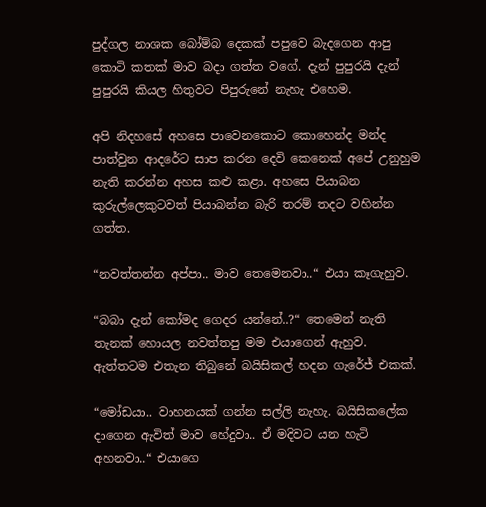පුද්ගල නාශක බෝම්බ දෙකක් පපුවෙ බැදගෙන ආපු කොටි කතක් මාව බදා ගත්ත වගේ. දැන් පුපුරයි දැන් පුපුරයි කියල හිතුවට පිපුරුනේ නැහැ එහෙම.

අපි නිදහසේ අහසෙ පාවෙනකොට කොහෙන්ද මන්ද පාත්වුන ආදරේට සාප කරන දෙවි කෙනෙක් අපේ උනුහුම නැති කරන්න අහස කළු කළා. අහසෙ පියාබන කුරුල්ලෙකුටවත් පියාබන්න බැරි තරම් තදට වහින්න ගත්ත.

“නවත්තන්න අප්පා.. මාව තෙමෙනවා..“ එයා කෑගැහුව.

“බබා දැන් කෝමද ගෙදර යන්නේ..?“ තෙමෙන් නැති තැනක් හොයල නවත්තපු මම එයාගෙන් ඇහුව. ඇත්තටම එතැන තිබුනේ බයිසිකල් හදන ගැරේජ් එකක්.

“මෝඩයා.. වාහනයක් ගන්න සල්ලි නැහැ. බයිසිකලේක දාගෙන ඇවිත් මාව හේදුවා.. ඒ මදිවට යන හැටි අහනවා..“ එයාගෙ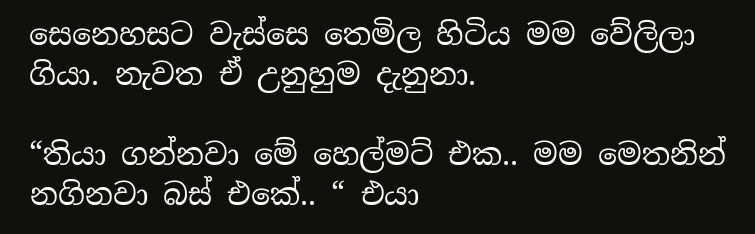සෙනෙහසට වැස්සෙ තෙමිල හිටිය මම වේලිලා ගියා. නැවත ඒ උනුහුම දැනුනා.

“තියා ගන්නවා මේ හෙල්මට් එක.. මම මෙතනින් නගිනවා බස් එකේ.. “ එයා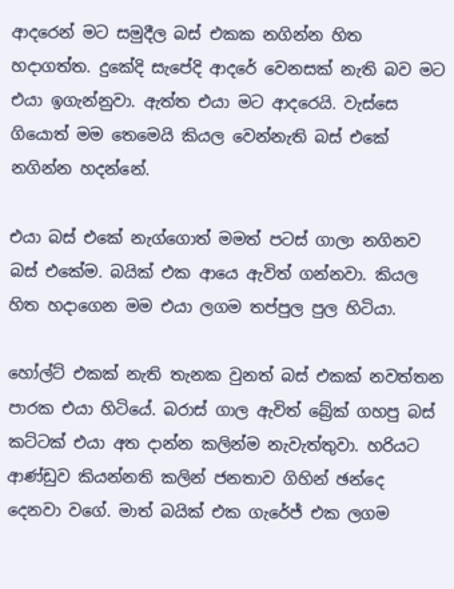ආදරෙන් මට සමුදීල බස් එකක නගින්න හිත හදාගත්ත. දුකේදි සැපේදි ආදරේ වෙනසක් නැති බව මට එයා ඉගැන්නුවා. ඇත්ත එයා මට ආදරෙයි. වැස්සෙ ගියොත් මම තෙමෙයි කියල වෙන්නැති බස් එකේ නගින්න හදන්නේ.

එයා බස් එකේ නැග්ගොත් මමත් පටස් ගාලා නගිනව බස් එකේම. බයික් එක ආයෙ ඇවිත් ගන්නවා. කියල හිත හදාගෙන මම එයා ලගම තප්පුල පුල හිටියා.

හෝල්ට් එකක් නැති තැනක වුනත් බස් එකක් නවත්තන පාරක එයා හිටියේ. බරාස් ගාල ඇවිත් බ්‍රේක් ගහපු බස් කට්ටක් එයා අත දාන්න කලින්ම නැවැත්තුවා. හරියට ආණ්ඩුව කියන්නති කලින් ජනතාව ගිහින් ඡන්දෙ දෙනවා වගේ. මාත් බයික් එක ගැරේජ් එක ලගම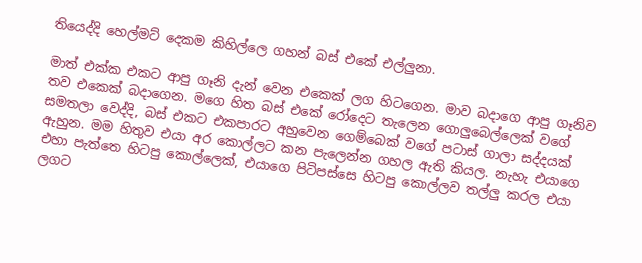තියෙද්දි හෙල්මට් දෙකම කිහිල්ලෙ ගහන් බස් එකේ එල්ලුනා.

මාත් එක්ක එකට ආපු ගෑනි දැන් වෙන එකෙක් ලග හිටගෙන. මාව බදාගෙ ආපු ගෑනිව තව එකෙක් බදාගෙන. මගෙ හිත බස් එකේ රෝදෙට තැලෙන ගොලුබෙල්ලෙක් වගේ සමතලා වෙද්දි, බස් එකට එකපාරට අහුවෙන ගෙම්බෙක් වගේ පටාස් ගාලා සද්දයක් ඇහුන. මම හිතුව එයා අර කොල්ලට කන පැලෙන්න ගහල ඇති කියල. නැහැ එයාගෙ එහා පැත්තෙ හිටපු කොල්ලෙක්, එයාගෙ පිටිපස්සෙ හිටපු කොල්ලව තල්ලු කරල එයා ලගට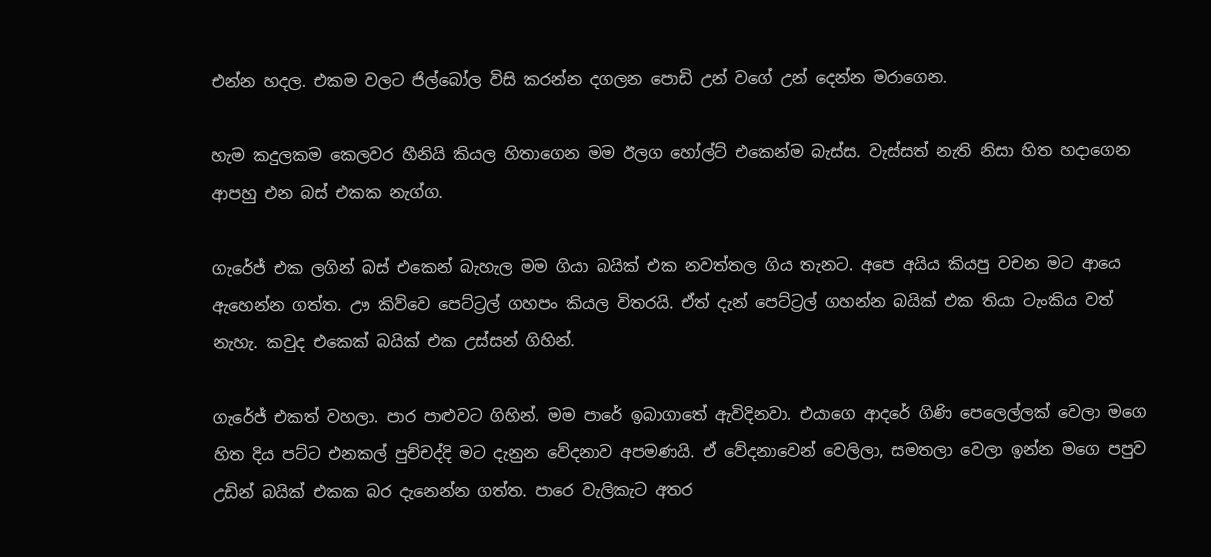එන්න හදල. එකම වලට ජිල්බෝල විසි කරන්න දගලන පොඩි උන් වගේ උන් දෙන්න මරාගෙන.

හැම කදුලකම කෙලවර හීනියි කියල හිතාගෙන මම ඊලග හෝල්ට් එකෙන්ම බැස්ස. වැස්සත් නැති නිසා හිත හදාගෙන ආපහු එන බස් එකක නැග්ග.

ගැරේජ් එක ලගින් බස් එකෙන් බැහැල මම ගියා බයික් එක නවත්තල ගිය තැනට. අපෙ අයිය කියපු වචන මට ආයෙ ඇහෙන්න ගත්ත. ඌ කිව්වෙ පෙට්ට්‍රල් ගහපං කියල විතරයි. ඒත් දැන් පෙට්ට්‍රල් ගහන්න බයික් එක තියා ටැංකිය වත් නැහැ. කවුද එකෙක් බයික් එක උස්සන් ගිහින්.

ගැරේජ් එකත් වහලා. පාර පාළුවට ගිහින්. මම පාරේ ඉබාගාතේ ඇවිදිනවා. එයාගෙ ආදරේ ගිණි පෙලෙල්ලක් වෙලා මගෙ හිත දිය පට්ට එනකල් පුච්චද්දි මට දැනුන වේදනාව අපමණයි. ඒ වේදනාවෙන් වෙලිලා, සමතලා වෙලා ඉන්න මගෙ පපුව උඩින් බයික් එකක බර දැනෙන්න ගත්ත. පාරෙ වැලිකැට අතර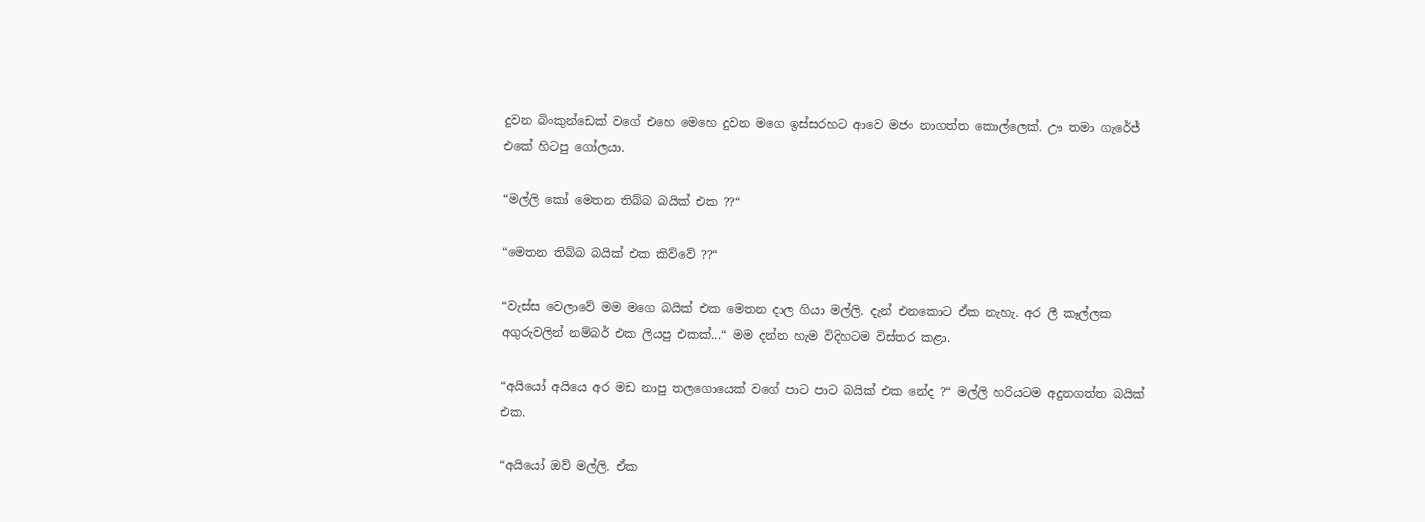දුවන බිංකුන්ඩෙක් වගේ එහෙ මෙහෙ දුවන මගෙ ඉස්සරහට ආවෙ මජං නාගත්ත කොල්ලෙක්. ඌ තමා ගැරේජ් එකේ හිටපු ගෝලයා.

“මල්ලි කෝ මෙතන තිබ්බ බයික් එක ??“

“මෙතන තිබ්බ බයික් එක කිව්වේ ??“

“වැස්ස වෙලාවේ මම මගෙ බයික් එක මෙතන දාල ගියා මල්ලි. දැන් එනකොට ඒක නැහැ. අර ලී කෑල්ලක අගුරුවලින් නම්බර් එක ලියපු එකක්...“ මම දන්න හැම විදිහටම විස්තර කළා.

“අයියෝ අයියෙ අර මඩ නාපු තලගොයෙක් වගේ පාට පාට බයික් එක නේද ?“ මල්ලි හරියටම අදුනගත්ත බයික් එක.

“අයියෝ ඔව් මල්ලි. ඒක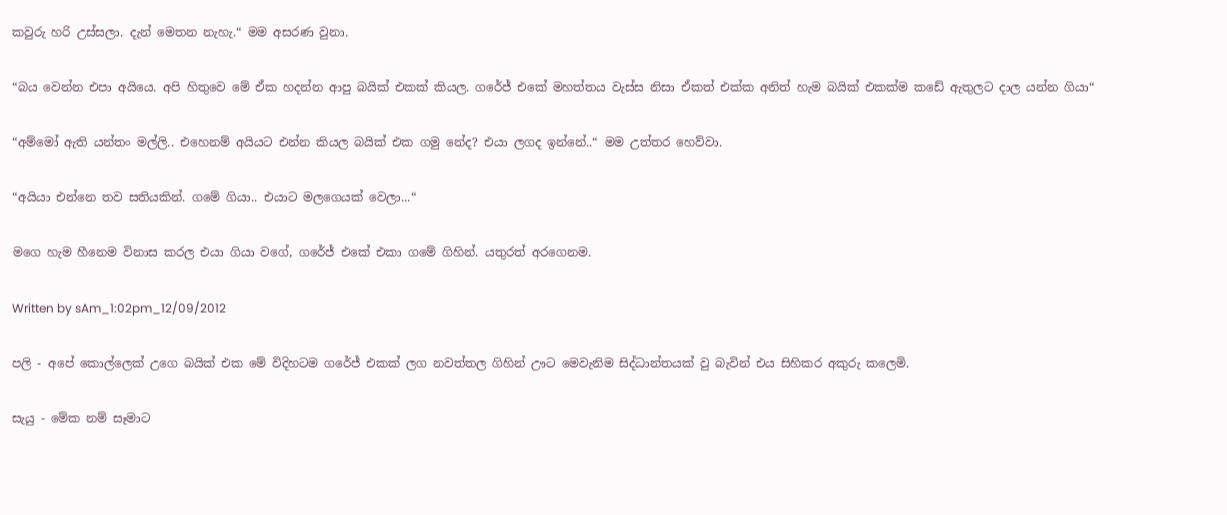කවුරු හරි උස්සලා. දැන් මෙතන නැහැ.“ මම අසරණ වුනා.

“බය වෙන්න එපා අයියෙ. අපි හිතුවෙ මේ ඒක හදන්න ආපු බයික් එකක් කියල. ගරේජ් එකේ මහත්තය වැස්ස නිසා ඒකත් එක්ක අනිත් හැම බයික් එකක්ම කඩේ ඇතුලට දාල යන්න ගියා“

“අම්මෝ ඇති යන්තං මල්ලි.. එහෙනම් අයියට එන්න කියල බයික් එක ගමු නේද? එයා ලගද ඉන්නේ..“ මම උත්තර හෙව්වා.

“අයියා එන්නෙ තව සතියකින්. ගමේ ගියා.. එයාට මලගෙයක් වෙලා...“

මගෙ හැම හීනෙම විනාස කරල එයා ගියා වගේ, ගරේජ් එකේ එකා ගමේ ගිහින්. යතුරත් අරගෙනම.

Written by sAm_1:02pm_12/09/2012

පලි - අපේ කොල්ලෙක් උගෙ බයික් එක මේ විදිහටම ගරේජ් එකක් ලග නවත්තල ගිහින් ඌට මෙවැනිම සිද්ධාන්තයක් වු බැවින් එය සිහිකර අකුරු කලෙමි.

සැයු - මේක නම් සෑමාට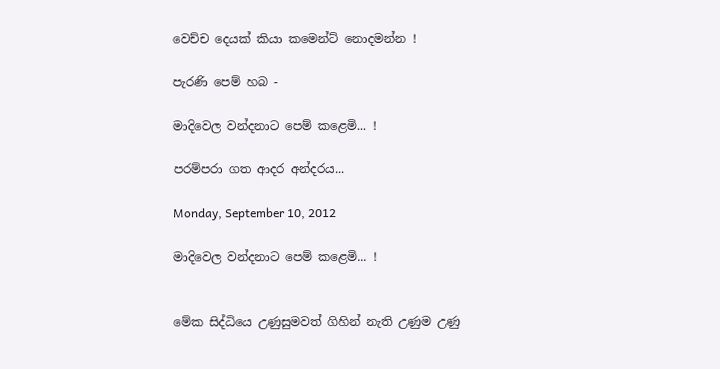වෙච්ච දෙයක් කියා කමෙන්ට් නොදමන්න !

පැරණි පෙම් හබ -

මාදිවෙල වන්දනාට පෙම් කළෙමි... !

පරම්පරා ගත ආදර අන්දරය...

Monday, September 10, 2012

මාදිවෙල වන්දනාට පෙම් කළෙමි... !


මේක සිද්ධියෙ උණුසුමවත් ගිහින් නැති උණුම උණු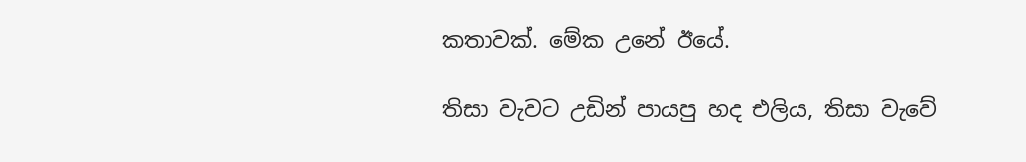කතාවක්. මේක උනේ ඊයේ.

තිසා වැවට උඩින් පායපු හද එලිය, තිසා වැවේ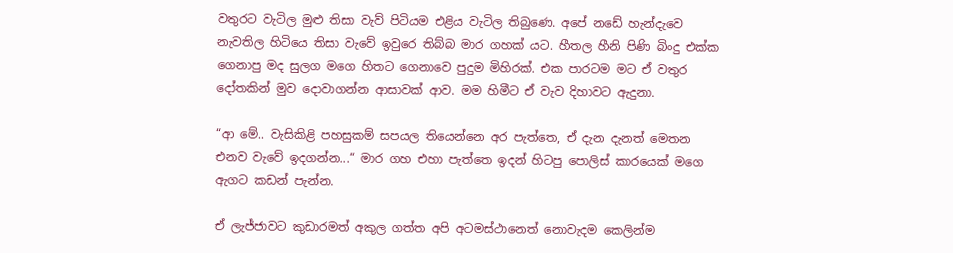වතුරට වැටිල මුළු තිසා වැව් පිටියම එළිය වැටිල තිබුණෙ. අපේ නඩේ හැන්දැවෙ නැවතිල හිටියෙ තිසා වැවේ ඉවුරෙ තිබ්බ මාර ගහක් යට. හීතල හීනි පිණි බිංදු එක්ක ගෙනාපු මද සුලග මගෙ හිතට ගෙනාවෙ පුදුම මිහිරක්. එක පාරටම මට ඒ වතුර දෝතකින් මුව දොවාගන්න ආසාවක් ආව. මම හිමීට ඒ වැව දිහාවට ඇදුනා.

“ආ මේ.. වැසිකිළි පහසුකම් සපයල තියෙන්නෙ අර පැත්තෙ, ඒ දැන දැනත් මෙතන එනව වැවේ ඉදගන්න...“ මාර ගහ එහා පැත්තෙ ඉදන් හිටපු පොලිස් කාරයෙක් මගෙ ඇගට කඩන් පැන්න.

ඒ ලැජ්ජාවට කුඩාරමත් අකුල ගත්ත අපි අටමස්ථානෙත් නොවැදම කෙලින්ම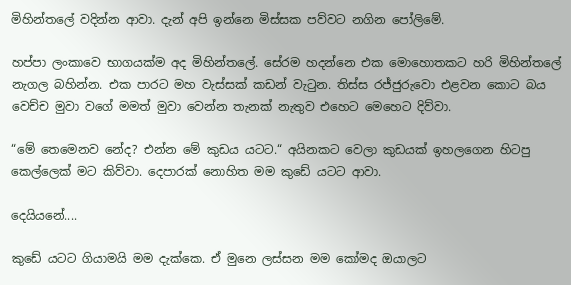මිහින්තලේ වදින්න ආවා. දැන් අපි ඉන්නෙ මිස්සක පව්වට නගින පෝලිමේ.

හප්පා ලංකාවෙ භාගයක්ම අද මිහින්තලේ. සේරම හදන්නෙ එක මොහොතකට හරි මිහින්තලේ නැගල බහින්න. එක පාරට මහ වැස්සක් කඩන් වැටුන. තිස්ස රජ්ජුරුවො එළවන කොට බය වෙච්ච මුවා වගේ මමත් මුවා වෙන්න තැනක් නැතුව එහෙට මෙහෙට දිව්වා.

“මේ තෙමෙනව නේද? එන්න මේ කුඩය යටට.“ අයිනකට වෙලා කුඩයක් ඉහලගෙන හිටපු කෙල්ලෙක් මට කිව්වා. දෙපාරක් නොහිත මම කුඩේ යටට ආවා.

දෙයියනේ....

කුඩේ යටට ගියාමයි මම දැක්කෙ. ඒ මුනෙ ලස්සන මම කෝමද ඔයාලට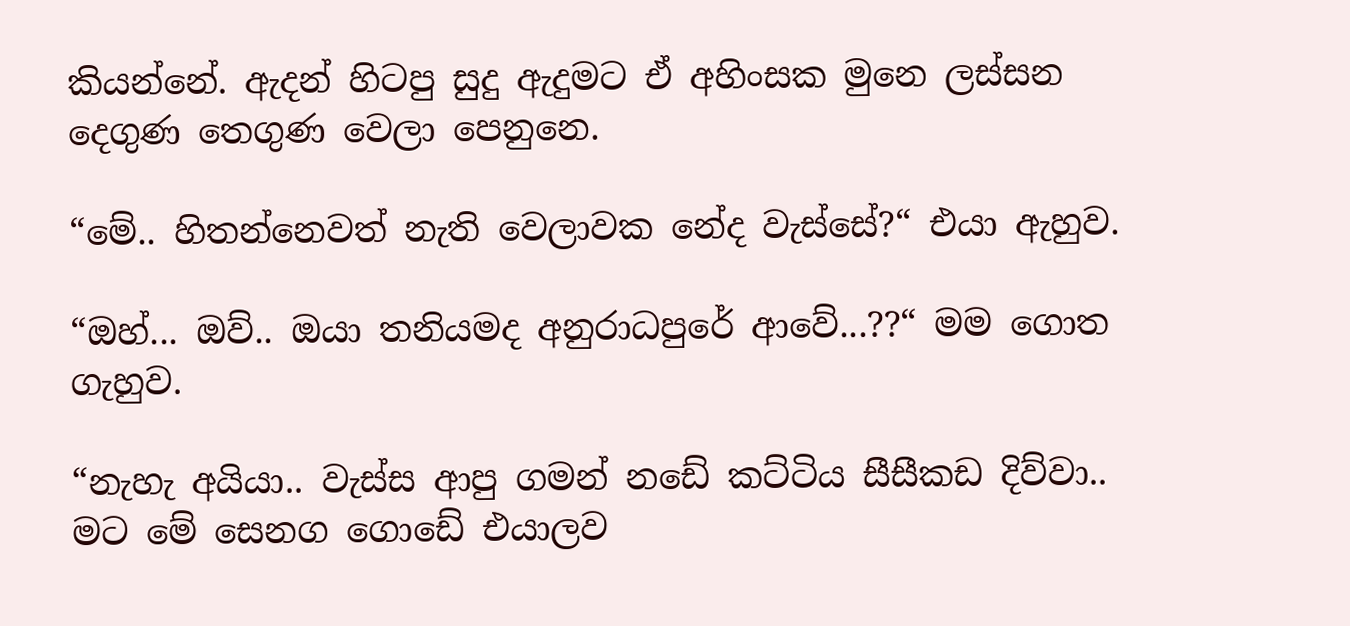කියන්නේ. ඇදන් හිටපු සුදු ඇදුමට ඒ අහිංසක මුනෙ ලස්සන දෙගුණ තෙගුණ වෙලා පෙනුනෙ.

“මේ.. හිතන්නෙවත් නැති වෙලාවක නේද වැස්සේ?“ එයා ඇහුව.

“ඔහ්... ඔව්.. ඔයා තනියමද අනුරාධපුරේ ආවේ...??“ මම ගොත ගැහුව.

“නැහැ අයියා.. වැස්ස ආපු ගමන් නඩේ කට්ටිය සීසීකඩ දිව්වා.. මට මේ සෙනග ගොඩේ එයාලව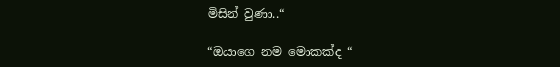මිසින් වුණා..“

“ඔයාගෙ නම මොකක්ද “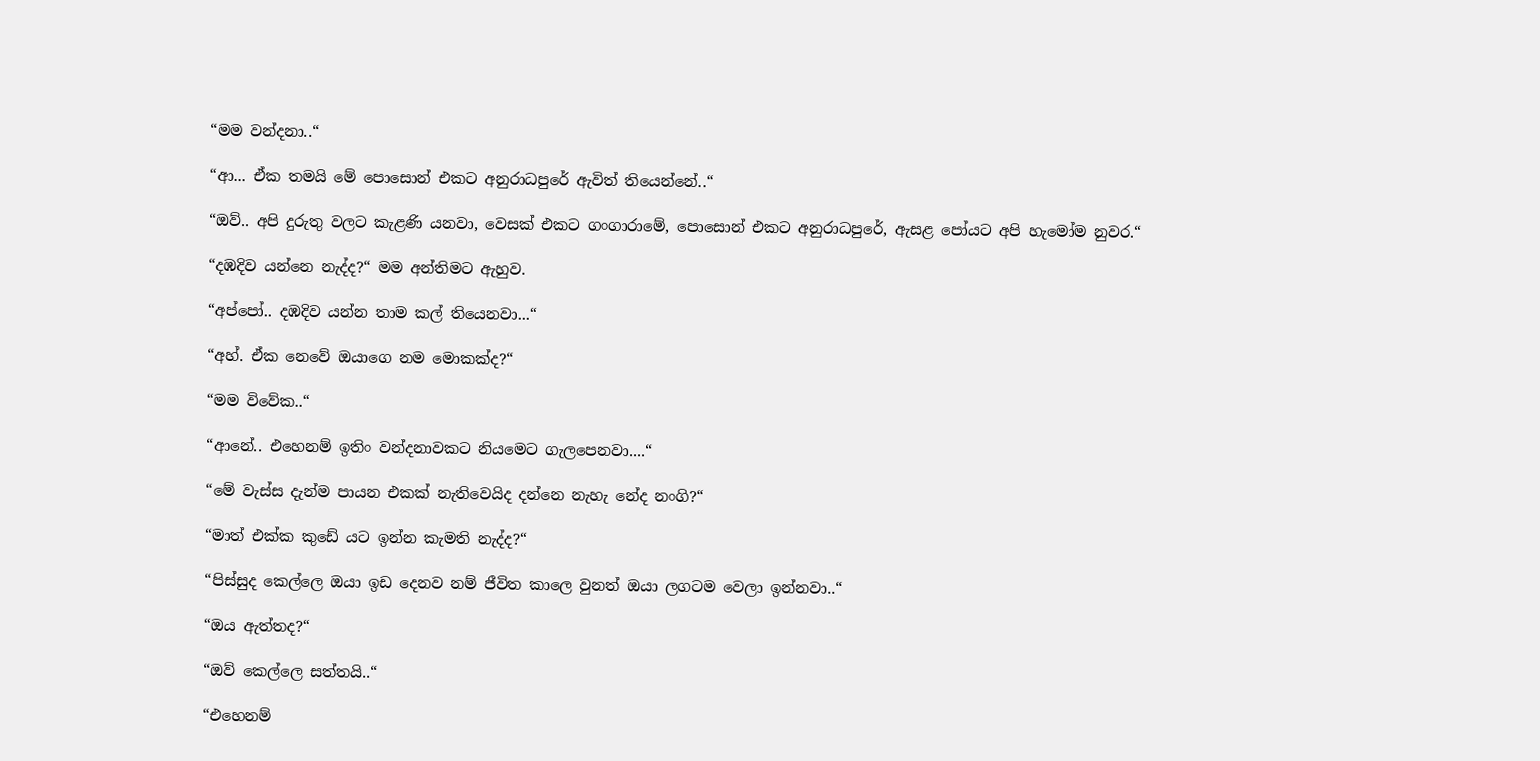“මම වන්දනා..“

“ආ... ඒක තමයි මේ පොසොන් එකට අනුරාධපුරේ ඇවිත් තියෙන්නේ..“

“ඔව්.. අපි දුරුතු වලට කැළණි යනවා, වෙසක් එකට ගංගාරාමේ, පොසොන් එකට අනුරාධපුරේ, ඇසළ පෝයට අපි හැමෝම නුවර.“

“දඹදිව යන්නෙ නැද්ද?“ මම අන්තිමට ඇහුව.

“අප්පෝ.. දඹදිව යන්න තාම කල් තියෙනවා...“

“අහ්. ඒක නෙවේ ඔයාගෙ නම මොකක්ද?“

“මම විවේක..“

“ආනේ.. එහෙනම් ඉතිං වන්දනාවකට නියමෙට ගැලපෙනවා....“

“මේ වැස්ස දැන්ම පායන එකක් නැතිවෙයිද දන්නෙ නැහැ නේද නංගි?“

“මාත් එක්ක කුඩේ යට ඉන්න කැමති නැද්ද?“

“පිස්සුද කෙල්ලෙ ඔයා ඉඩ දෙනව නම් ජීවිත කාලෙ වුනත් ඔයා ලගටම වෙලා ඉන්නවා..“

“ඔය ඇත්තද?“

“ඔව් කෙල්ලෙ සත්තයි..“

“එහෙනම්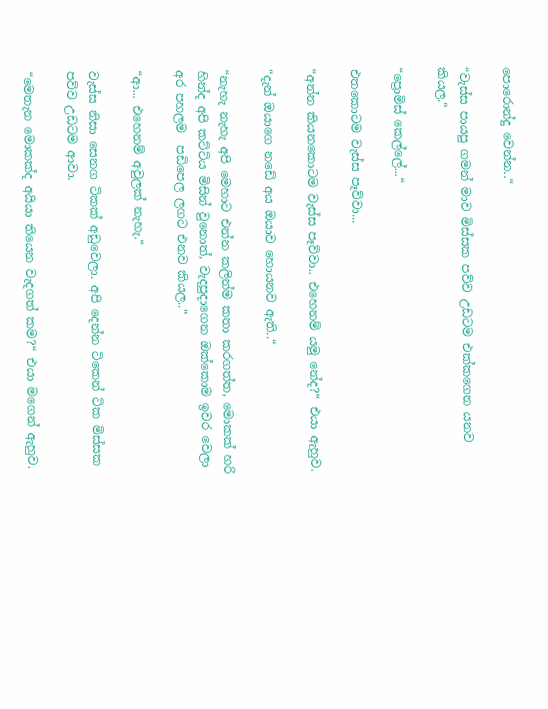පොරොන්දු වෙන්න..“

“වැස්ස පායපු ගමන් මාව මිස්සක පව්ව උඩටම එක්කගෙන යනව කියල.“

“ප්‍රොමිස් කෙල්ලේ...“

එතකොටම වැස්ස පෑව්වා...

“අන්න කියනකොටම වැස්ස පෑව්වා.. එහෙනම් යමු නේද?“ එයා ඇහුව.

“දැන් ඔයාගෙ නඩේ අය ඔයාව හොයනව ඇති..“

“නැහැ නැහැ අපි මෙහාට එන්න කලින්ම කතා කරගත්ත, මොකක් හරි හින්ද අපි කට්ටිය මිසින් වුනොත්, වැදපුදාගෙන ඔක්කොම ඉවර වෙලා අර පහලම  පඩිපෙල ලගට එනව කියල..“

“ආ... එහෙනම් අවුලක් නැහැ.“

වැස්ස නිසා සෙනග ටිකක් අඩුවෙලා. අපි දෙන්න ටිකෙන් ටික මිස්සක පව්ව උඩටම ආවා.

“මෙතැන මොකක්ද අයියා තියෙන වැදගත් කම?“ එයා මගෙන් ඇහුව.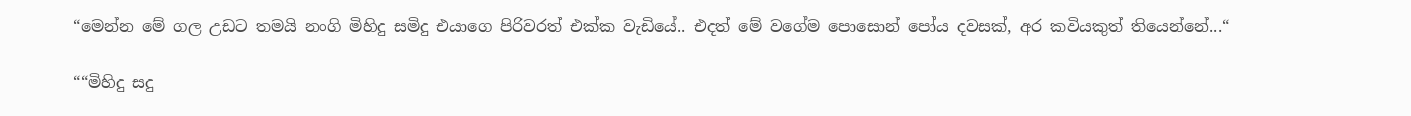“මෙන්න මේ ගල උඩට තමයි නංගි මිහිදු සමිදු එයාගෙ පිරිවරත් එක්ක වැඩියේ.. එදත් මේ වගේම පොසොන් පෝය දවසක්, අර කවියකුත් තියෙන්නේ...“

““මිහිදු සදු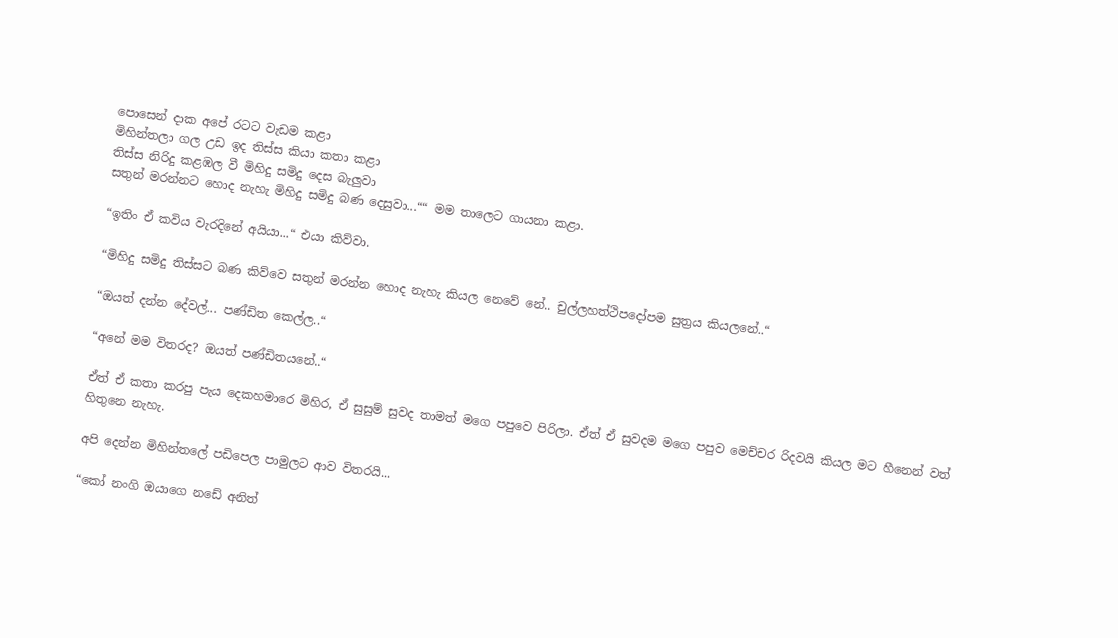පොසෙන් දාක අපේ රටට වැඩම කළා
මිහින්තලා ගල උඩ ඉද තිස්ස කියා කතා කළා
තිස්ස නිරිදු කළඹල වී මිහිදු සමිදු දෙස බැලුවා
සතුන් මරන්නට හොද නැහැ මිහිදු සමිදු බණ දෙසුවා...““ මම තාලෙට ගායනා කළා.

“ඉතිං ඒ කවිය වැරදිනේ අයියා...“ එයා කිව්වා.

“මිහිදු සමිදු තිස්සට බණ කිව්වෙ සතුන් මරන්න හොද නැහැ කියල නෙවේ නේ.. චුල්ලහත්ථිපදෝපම සුත්‍රය කියලනේ..“

“ඔයත් දන්න දේවල්... පණ්ඩිත කෙල්ල..“

“අනේ මම විතරද? ඔයත් පණ්ඩිතයනේ..“

ඒත් ඒ කතා කරපු පැය දෙකහමාරෙ මිහිර, ඒ සුසුම් සුවද තාමත් මගෙ පපුවෙ පිරිලා. ඒත් ඒ සුවදම මගෙ පපුව මෙච්චර රිදවයි කියල මට හීනෙන් වත් හිතුනෙ නැහැ.

අපි දෙන්න මිහින්තලේ පඩිපෙල පාමුලට ආව විතරයි...

“කෝ නංගි ඔයාගෙ නඩේ අනිත්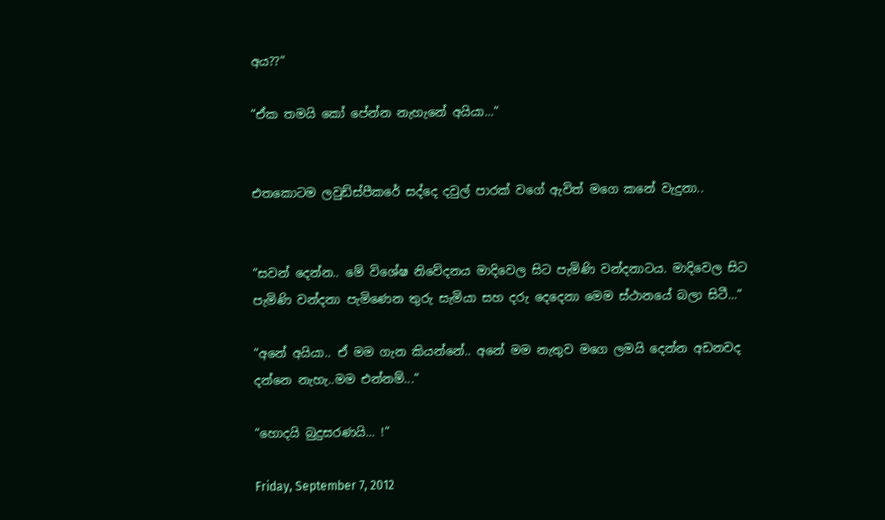අය??“

“ඒක තමයි කෝ පේන්න නැහැනේ අයියා...“


එතකොටම ලවුඩ්ස්පීකරේ සද්දෙ දවුල් පාරක් වගේ ඇවිත් මගෙ කනේ වැදුනා..


“සවන් දෙන්න.. මේ විශේෂ නිවේදනය මාදිවෙල සිට පැමිණි වන්දනාටය. මාදිවෙල සිට පැමිණි වන්දනා පැමිණෙන තුරු සැමියා සහ දරු දෙදෙනා මෙම ස්ථානයේ බලා සිටී...“

“අනේ අයියා.. ඒ මම ගැන කියන්නේ.. අනේ මම නැතුව මගෙ ලමයි දෙන්න අඩනවද දන්නෙ නැහැ..මම එන්නම්...“

“හොදයි බුදුසරණයි... !“

Friday, September 7, 2012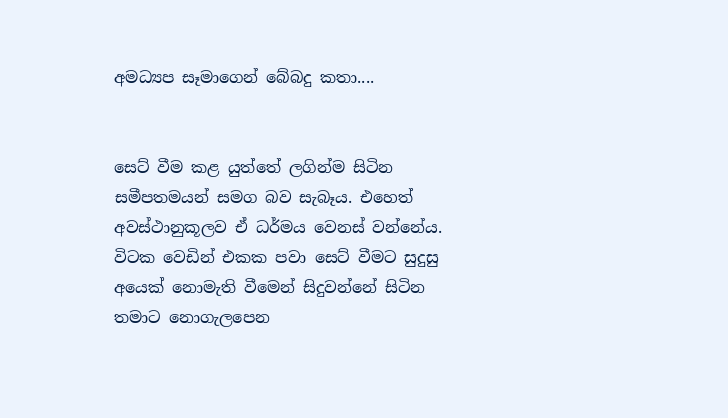අමධ්‍යප සෑමාගෙන් බේබදු කතා....


සෙට් වීම කළ යුත්තේ ලගින්ම සිටින සමීපතමයන් සමග බව සැබෑය. එහෙත් අවස්ථානුකූලව ඒ ධර්මය වෙනස් වන්නේය. විටක වෙඩින් එකක පවා සෙට් වීමට සුදුසු අයෙක් නොමැති වීමෙන් සිදුවන්නේ සිටින තමාට නොගැලපෙන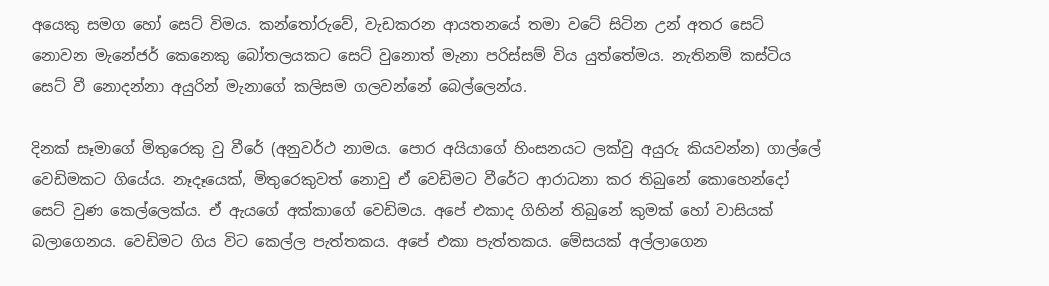අයෙකු සමග හෝ සෙට් විමය. කන්තෝරුවේ, වැඩකරන ආයතනයේ තමා වටේ සිටින උන් අතර සෙට් නොවන මැනේජර් කෙනෙකු බෝතලයකට සෙට් වුනොත් මැනා පරිස්සම් විය යුත්තේමය. නැතිනම් කස්ටිය සෙට් වී නොදන්නා අයුරින් මැනාගේ කලිසම ගලවන්නේ බෙල්ලෙන්ය.

දිනක් සෑමාගේ මිතුරෙකු වු වීරේ (අනුවර්ථ නාමය. පොර අයියාගේ හිංසනයට ලක්වු අයුරු කියවන්න) ගාල්ලේ වෙඩිමකට ගියේය. නෑදෑයෙක්, මිතුරෙකුවත් නොවු ඒ වෙඩිමට වීරේට ආරාධනා කර තිබුනේ කොහෙන්දෝ සෙට් වුණ කෙල්ලෙක්ය. ඒ ඇයගේ අක්කාගේ වෙඩිමය. අපේ එකාද ගිහින් තිබුනේ කුමක් හෝ වාසියක් බලාගෙනය. වෙඩිමට ගිය විට කෙල්ල පැත්තකය. අපේ එකා පැත්තකය. මේසයක් අල්ලාගෙන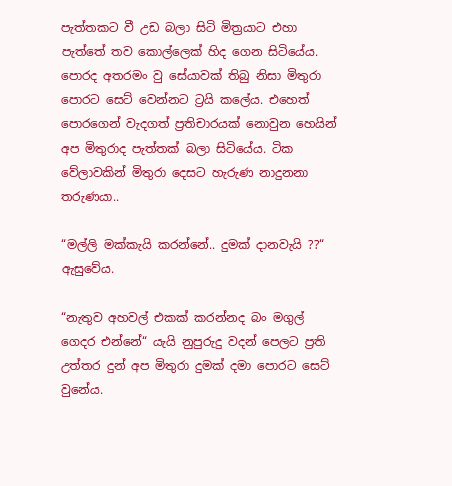පැත්තකට වී උඩ බලා සිටි මිත්‍රයාට එහා පැත්තේ තව කොල්ලෙක් හිද ගෙන සිටියේය. පොරද අතරමං වු සේයාවක් තිබු නිසා මිතුරා පොරට සෙට් වෙන්නට ට්‍රයි කලේය. එහෙත් පොරගෙන් වැදගත් ප්‍රතිචාරයක් නොවුන හෙයින් අප මිතුරාද පැත්තක් බලා සිටියේය. ටික වේලාවකින් මිතුරා දෙසට හැරුණ නාදුනනා තරුණයා..

“මල්ලි මක්කැයි කරන්නේ.. දුමක් දානවැයි ??“ ඇසුවේය.

“නැතුව අහවල් එකක් කරන්නද බං මගුල් ගෙදර එන්නේ“ යැයි නුපුරුදු වදන් පෙලට ප්‍රති උත්තර දුන් අප මිතුරා දුමක් දමා පොරට සෙට් වුනේය.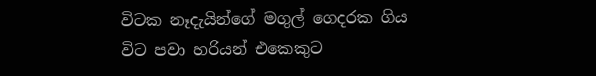විටක නෑදැයින්ගේ මගුල් ගෙදරක ගිය විට පවා හරියන් එකෙකුට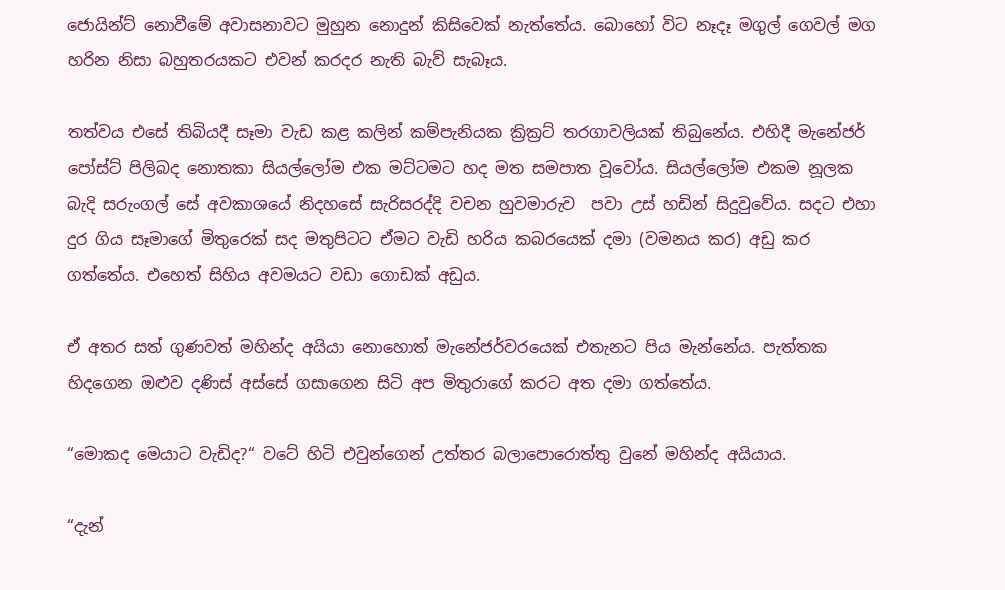ජොයින්ට් නොවීමේ අවාසනාවට මුහුන නොදුන් කිසිවෙක් නැත්තේය. බොහෝ විට නෑදෑ මගුල් ගෙවල් මග හරින නිසා බහුතරයකට එවන් කරදර නැති බැව් සැබෑය.

තත්වය එසේ තිබියදී සෑමා වැඩ කළ කලින් කම්පැනියක ක්‍රික්‍රට් තරගාවලියක් තිබුනේය. එහිදී මැනේජර් පෝස්ට් පිලිබද නොතකා සියල්ලෝම එක මට්ටමට හද මත සමපාත වූවෝය. සියල්ලෝම එකම නූලක බැදි සරුංගල් සේ අවකාශයේ නිදහසේ සැරිසරද්දි වචන හුවමාරුව  පවා උස් හඩින් සිදුවුවේය. සදට එහා දුර ගිය සෑමාගේ මිතුරෙක් සද මතුපිටට ඒමට වැඩි හරිය කබරයෙක් දමා (වමනය කර) අඩු කර ගත්තේය. එහෙත් සිහිය අවමයට වඩා ගොඩක් අඩුය.

ඒ අතර සත් ගුණවත් මහින්ද අයියා නොහොත් මැනේජර්වරයෙක් එතැනට පිය මැන්නේය. පැත්තක හිදගෙන ඔළුව දණිස් අස්සේ ගසාගෙන සිටි අප මිතුරාගේ කරට අත දමා ගත්තේය.

“මොකද මෙයාට වැඩිද?“ වටේ හිටි එවුන්ගෙන් උත්තර බලාපොරොත්තු වුනේ මහින්ද අයියාය.

“දැන්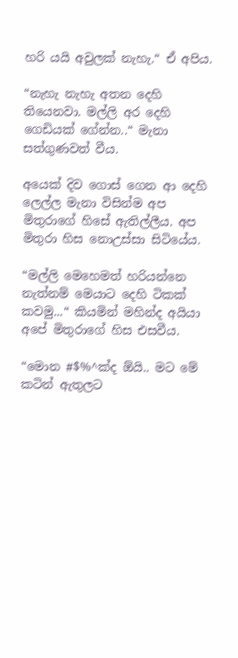හරි යයි අවුලක් නැහැ.“ ඒ අපිය.

“නැහැ නැහැ අතන දෙහි තියෙනවා. මල්ලි අර දෙහි ගෙඩියක් ගේන්න..“ මැනා සත්ගුණවත් වීය.

අයෙක් දිව ගොස් ගෙන ආ දෙහි ලෙල්ල මැනා විසින්ම අප මිතුරාගේ හිසේ ඇතිල්ලීය. අප මිතුරා හිස නොඋස්සා සිටියේය.

“මල්ලි මෙහෙමත් හරියන්නෙ නැත්නම් මෙයාට දෙහි ටිකක් කවමු...“ කියමින් මහින්ද අයියා අපේ මිතුරාගේ හිස එසවීය.

“මොන #$%^ක්ද ඕයි.. මට මේ කටින් ඇතුලට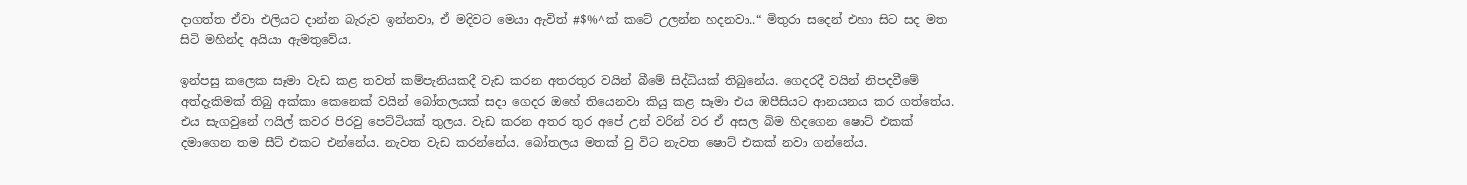දාගත්ත ඒවා එලියට දාන්න බැරුව ඉන්නවා, ඒ මදිවට මෙයා ඇවිත් #$%^ක් කටේ උලන්න හදනවා..“ මිතුරා සදෙන් එහා සිට සද මත සිටි මහින්ද අයියා ඇමතුවේය.

ඉන්පසු කලෙක සෑමා වැඩ කළ තවත් කම්පැනියකදී වැඩ කරන අතරතුර වයින් බීමේ සිද්ධියක් තිබුනේය. ගෙදරදී වයින් නිපදවීමේ අත්දැකිමක් තිබු අක්කා කෙනෙක් වයින් බෝතලයක් සදා ගෙදර ඔහේ තියෙනවා කියු කළ සෑමා එය ඹපීසියට ආනයනය කර ගත්තේය. එය සැගවුනේ ෆයිල් කවර පිරවු පෙට්ටියක් තුලය. වැඩ කරන අතර තුර අපේ උන් වරින් වර ඒ අසල බිම හිදගෙන ෂොට් එකක් දමාගෙන තම සීට් එකට එන්නේය. නැවත වැඩ කරන්නේය. බෝතලය මතක් වු විට නැවත ෂොට් එකක් නවා ගන්නේය.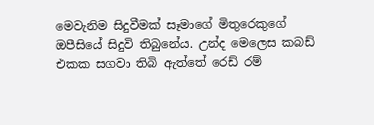මෙවැනිම සිදුවීමක් සෑමාගේ මිතුරෙකුගේ ඔපීසියේ සිදුවි තිබුනේය. උන්ද මෙලෙස කබඩ් එකක සගවා තිබි ඇත්තේ රෙඩ් රම්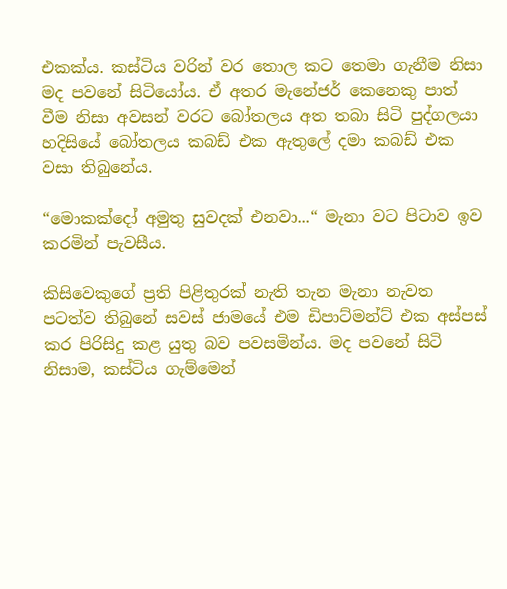එකක්ය. කස්ටිය වරින් වර තොල කට තෙමා ගැනීම නිසා මද පවනේ සිටියෝය. ඒ අතර මැනේජර් කෙනෙකු පාත් වීම නිසා අවසන් වරට බෝතලය අත තබා සිටි පුද්ගලයා හදිසියේ බෝතලය කබඩ් එක ඇතුලේ දමා කබඩ් එක වසා තිබුනේය.

“මොකක්දෝ අමුතු සුවදක් එනවා...“ මැනා වට පිටාව ඉව කරමින් පැවසීය.

කිසිවෙකුගේ ප්‍රති පිළිතුරක් නැති තැන මැනා නැවත පටත්ව තිබුනේ සවස් ජාමයේ එම ඩිපාට්මන්ට් එක අස්පස් කර පිරිසිදු කළ යුතු බව පවසමින්ය. මද පවනේ සිටි නිසාම, කස්ටිය ගැම්මෙන්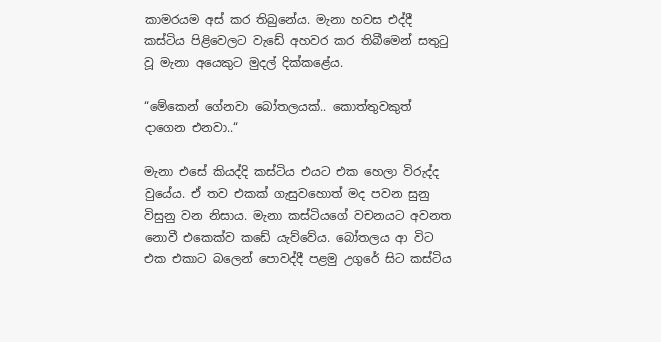කාමරයම අස් කර තිබුනේය. මැනා හවස එද්දී කස්ටිය පිළිවෙලට වැඩේ අහවර කර තිබීමෙන් සතුටු වූ මැනා අයෙකුට මුදල් දික්කළේය.

“මේකෙන් ගේනවා බෝතලයක්.. කොත්තුවකුත් දාගෙන එනවා..“

මැනා එසේ කියද්දි කස්ටිය එයට එක හෙලා විරුද්ද වුයේය. ඒ තව එකක් ගැසුවහොත් මද පවන සුනු විසුනු වන නිසාය. මැනා කස්ටියගේ වචනයට අවනත නොවී එකෙක්ව කඩේ යැව්වේය. බෝතලය ආ විට එක එකාට බලෙන් පොවද්දී පළමු උගුරේ සිට කස්ටිය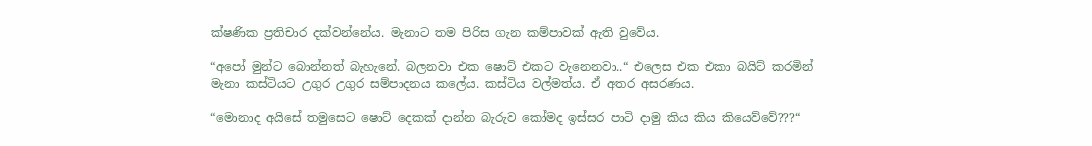ක්ෂණික ප්‍රතිචාර දක්වන්නේය. මැනාට තම පිරිස ගැන කම්පාවක් ඇති වුවේය.

“අපෝ මුන්ට බොන්නත් බැහැනේ. බලනවා එක ෂොට් එකට වැනෙනවා..“ එලෙස එක එකා බයිට් කරමින් මැනා කස්ටියට උගුර උගුර සම්පාදනය කලේය. කස්ටිය වල්මත්ය. ඒ අතර අසරණය.

“මොනාද අයිසේ තමුසෙට ෂොට් දෙකක් දාන්න බැරුව කෝමද ඉස්සර පාටි දාමු කිය කිය කියෙව්වේ???“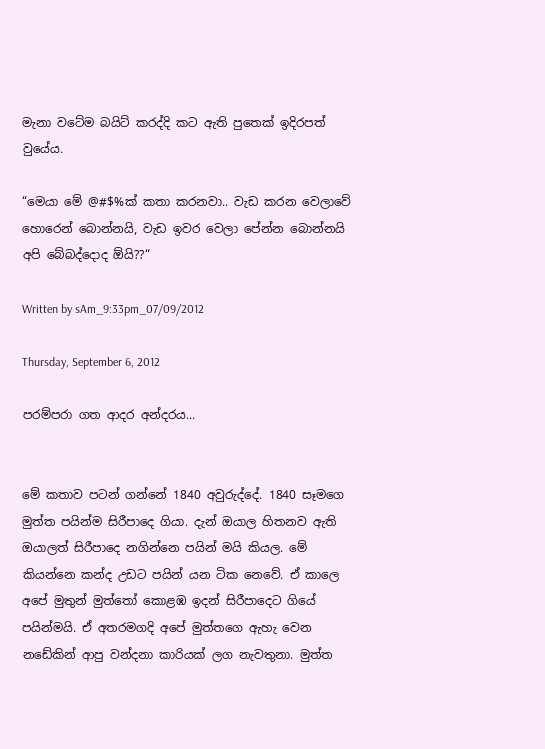මැනා වටේම බයිට් කරද්දි කට ඇති පුතෙක් ඉදිරපත් වුයේය.

“මෙයා මේ @#$%ක් කතා කරනවා.. වැඩ කරන වෙලාවේ හොරෙන් බොන්නයි, වැඩ ඉවර වෙලා පේන්න බොන්නයි අපි බේබද්දොද ඕයි??“

Written by sAm_9:33pm_07/09/2012

Thursday, September 6, 2012

පරම්පරා ගත ආදර අන්දරය...


මේ කතාව පටන් ගන්නේ 1840 අවුරුද්දේ. 1840 සෑමගෙ මුත්ත පයින්ම සිරීපාදෙ ගියා. දැන් ඔයාල හිතනව ඇති ඔයාලත් සිරීපාදෙ නගින්නෙ පයින් මයි කියල. මේ කියන්නෙ කන්ද උඩට පයින් යන ටික නෙවේ. ඒ කාලෙ අපේ මුතුන් මුත්තෝ කොළඹ ඉදන් සිරීපාදෙට ගියේ පයින්මයි. ඒ අතරමගදි අපේ මුත්තගෙ ඇහැ වෙන නඩේකින් ආපු වන්දනා කාරියක් ලග නැවතුනා. මුත්ත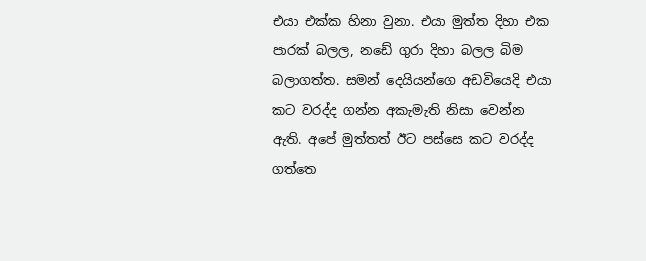එයා එක්ක හිනා වුනා. එයා මුත්ත දිහා එක පාරක් බලල, නඩේ ගුරා දිහා බලල බිම බලාගත්ත. සමන් දෙයියන්ගෙ අඩවියෙදි එයා කට වරද්ද ගන්න අකැමැති නිසා වෙන්න ඇති. අපේ මුත්තත් ඊට පස්සෙ කට වරද්ද ගත්තෙ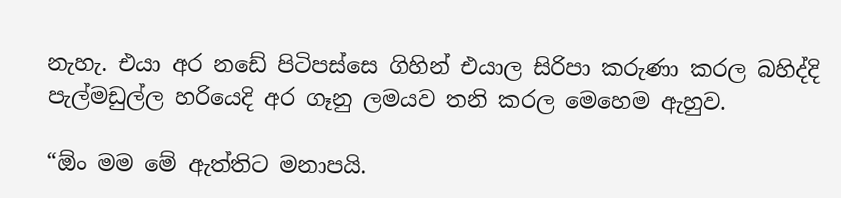නැහැ. එයා අර නඩේ පිටිපස්සෙ ගිහින් එයාල සිරිපා කරුණා කරල බහිද්දි පැල්මඩුල්ල හරියෙදි අර ගෑනු ලමයව තනි කරල මෙහෙම ඇහුව.

“ඕං මම මේ ඇත්තිට මනාපයි.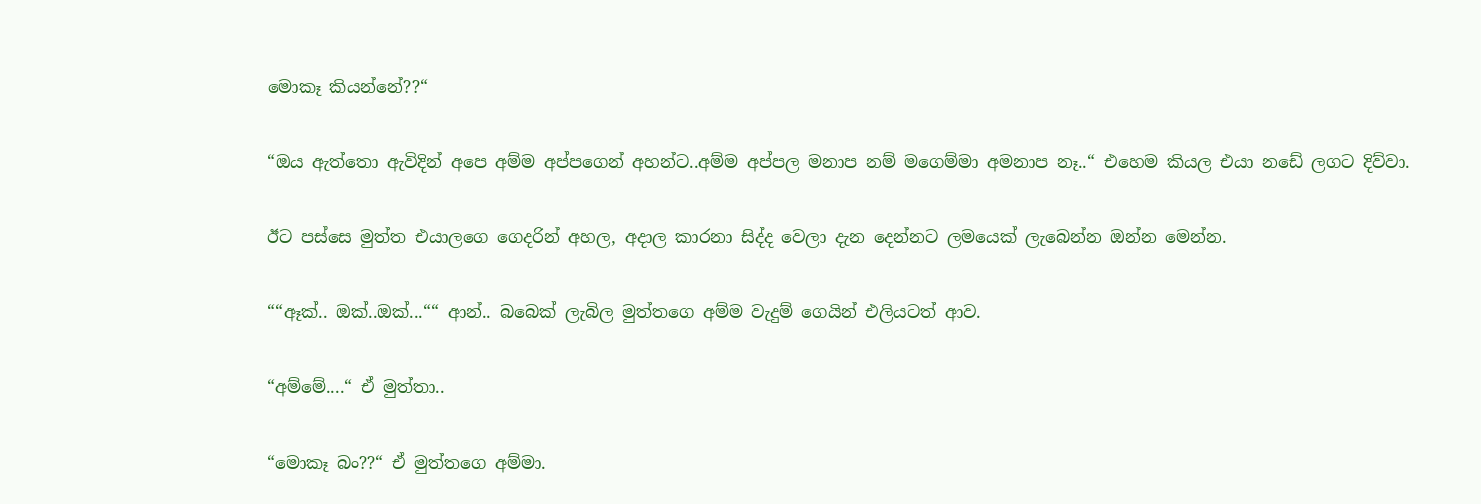මොකෑ කියන්නේ??“

“ඔය ඇත්තො ඇවිදින් අපෙ අම්ම අප්පගෙන් අහන්ට..අම්ම අප්පල මනාප නම් මගෙම්මා අමනාප නෑ..“ එහෙම කියල එයා නඩේ ලගට දිව්වා.

ඊට පස්සෙ මුත්ත එයාලගෙ ගෙදරින් අහල, අදාල කාරනා සිද්ද වෙලා දැන දෙන්නට ලමයෙක් ලැබෙන්න ඔන්න මෙන්න.

““ඈක්.. ඔක්..ඔක්...““ ආන්.. බබෙක් ලැබිල මුත්තගෙ අම්ම වැදුම් ගෙයින් එලියටත් ආව.

“අම්මේ....“ ඒ මුත්තා..

“මොකෑ බං??“ ඒ මුත්තගෙ අම්මා.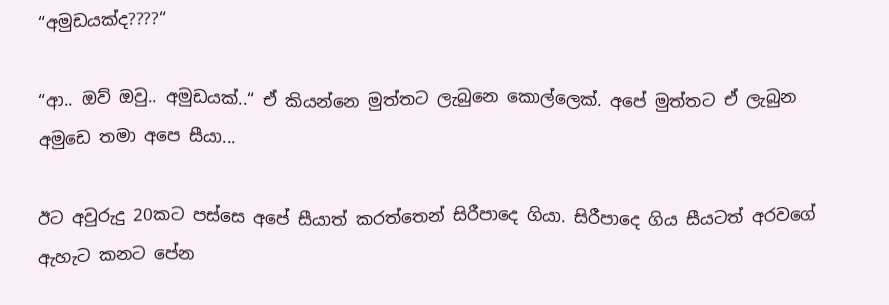“අමුඩයක්ද????“

“ආ.. ඔව් ඔවු.. අමුඩයක්..“ ඒ කියන්නෙ මුත්තට ලැබුනෙ කොල්ලෙක්. අපේ මුත්තට ඒ ලැබුන අමුඩෙ තමා අපෙ සීයා...

ඊට අවුරුදු 20කට පස්සෙ අපේ සීයාත් කරත්තෙන් සිරීපාදෙ ගියා. සිරීපාදෙ ගිය සීයටත් අරවගේ ඇහැට කනට පේන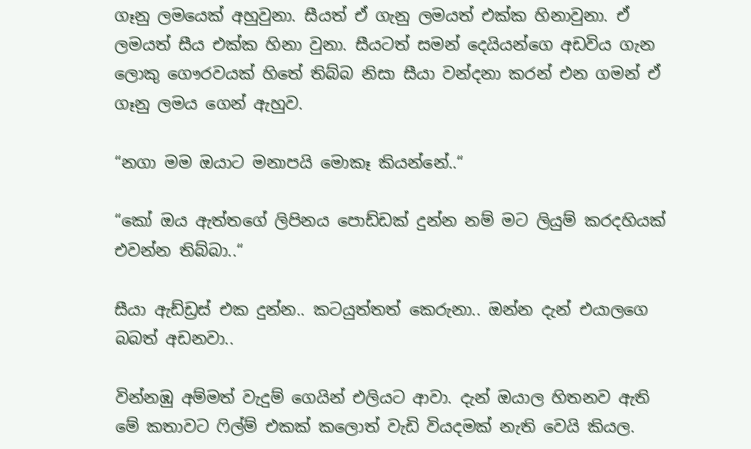ගෑනු ලමයෙක් අහුවුනා. සීයත් ඒ ගැනු ලමයත් එක්ක හිනාවුනා. ඒ ලමයත් සීය එක්ක හිනා වුනා. සීයටත් සමන් දෙයියන්ගෙ අඩවිය ගැන ලොකු ගෞරවයක් හිතේ තිබ්බ නිසා සීයා වන්දනා කරන් එන ගමන් ඒ ගෑනු ලමය ගෙන් ඇහුව.

“නගා මම ඔයාට මනාපයි මොකෑ කියන්නේ..“

“කෝ ඔය ඇත්තගේ ලිපිනය පොඩ්ඩක් දුන්න නම් මට ලියුම් කරදහියක් එවන්න තිබ්බා..“

සීයා ඇඩ්ඩ්‍රස් එක දුන්න.. කටයුත්තත් කෙරුනා.. ඔන්න දැන් එයාලගෙ බබත් අඩනවා..

වින්නඹු අම්මත් වැදුම් ගෙයින් එලියට ආවා. දැන් ඔයාල හිතනව ඇති මේ කතාවට ෆිල්ම් එකක් කලොත් වැඩි වියදමක් නැති වෙයි කියල.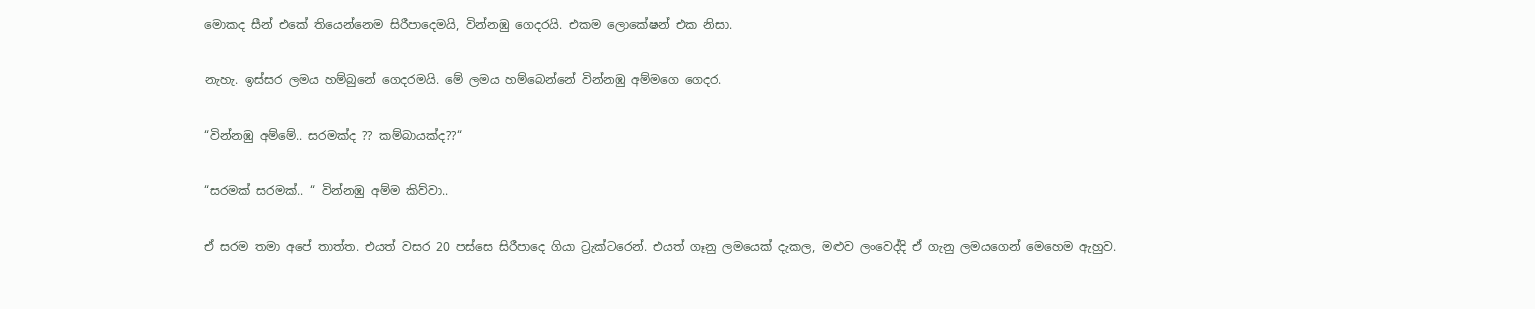මොකද සීන් එකේ තියෙන්නෙම සිරීපාදෙමයි, වින්නඹු ගෙදරයි. එකම ලොකේෂන් එක නිසා.

නැහැ. ඉස්සර ලමය හම්බුනේ ගෙදරමයි. මේ ලමය හම්බෙන්නේ වින්නඹු අම්මගෙ ගෙදර.

“වින්නඹු අම්මේ.. සරමක්ද ?? කම්බායක්ද??“

“සරමක් සරමක්.. “ වින්නඹු අම්ම කිව්වා..

ඒ සරම තමා අපේ තාත්ත. එයත් වසර 20 පස්සෙ සිරීපාදෙ ගියා ට්‍රැක්ටරෙන්. එයත් ගෑනු ලමයෙක් දැකල, මළුව ලංවෙද්දි ඒ ගැනු ලමයගෙන් මෙහෙම ඇහුව.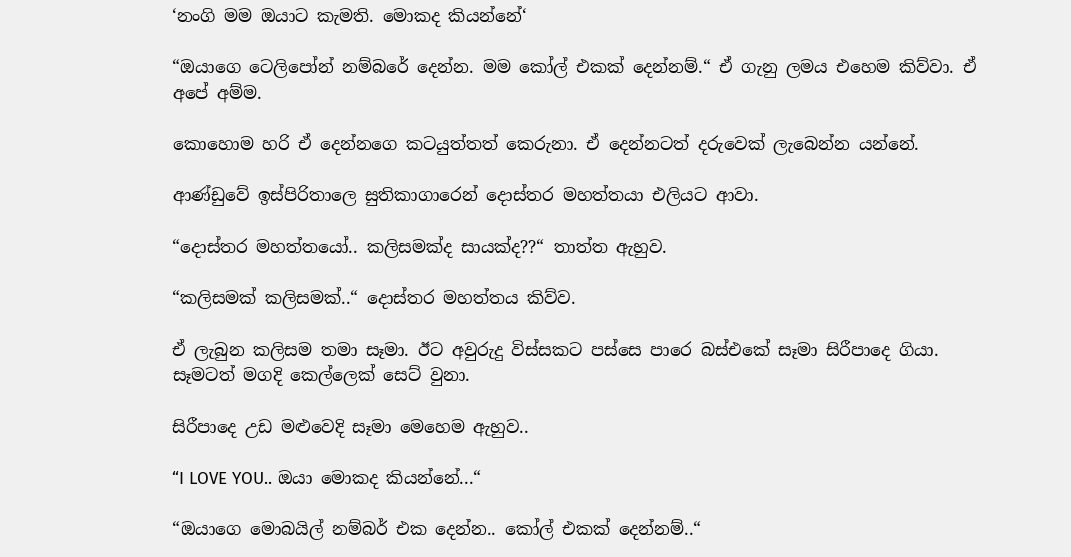‘නංගි මම ඔයාට කැමති. මොකද කියන්නේ‘

“ඔයාගෙ ටෙලිපෝන් නම්බරේ දෙන්න. මම කෝල් එකක් දෙන්නම්.“ ඒ ගැනු ලමය එහෙම කිව්වා. ඒ අපේ අම්ම.

කොහොම හරි ඒ දෙන්නගෙ කටයුත්තත් කෙරුනා. ඒ දෙන්නටත් දරුවෙක් ලැබෙන්න යන්නේ.

ආණ්ඩුවේ ඉස්පිරිතාලෙ සුතිකාගාරෙන් දොස්තර මහත්තයා එලියට ආවා.

“දොස්තර මහත්තයෝ.. කලිසමක්ද සායක්ද??“ තාත්ත ඇහුව.

“කලිසමක් කලිසමක්..“ දොස්තර මහත්තය කිව්ව.

ඒ ලැබුන කලිසම තමා සෑමා. ඊට අවුරුදු විස්සකට පස්සෙ පාරෙ බස්එකේ සෑමා සිරීපාදෙ ගියා. සෑමටත් මගදි කෙල්ලෙක් සෙට් වුනා.

සිරීපාදෙ උඩ මළුවෙදි සෑමා මෙහෙම ඇහුව..

“I LOVE YOU.. ඔයා මොකද කියන්නේ...“

“ඔයාගෙ මොබයිල් නම්බර් එක දෙන්න.. කෝල් එකක් දෙන්නම්..“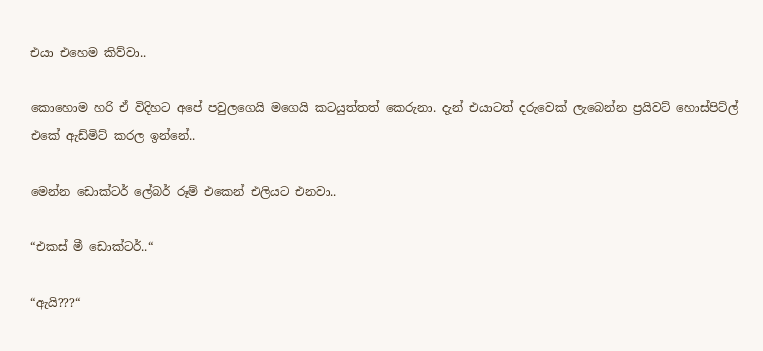එයා එහෙම කිව්වා..

කොහොම හරි ඒ විදිහට අපේ පවුලගෙයි මගෙයි කටයුත්තත් කෙරුනා. දැන් එයාටත් දරුවෙක් ලැබෙන්න ප්‍රයිවට් හොස්පිට්ල් එකේ ඇඩ්මිට් කරල ඉන්නේ..

මෙන්න ඩොක්ටර් ලේබර් රූම් එකෙන් එලියට එනවා..

“එකස් මී ඩොක්ටර්..“

“ඇයි???“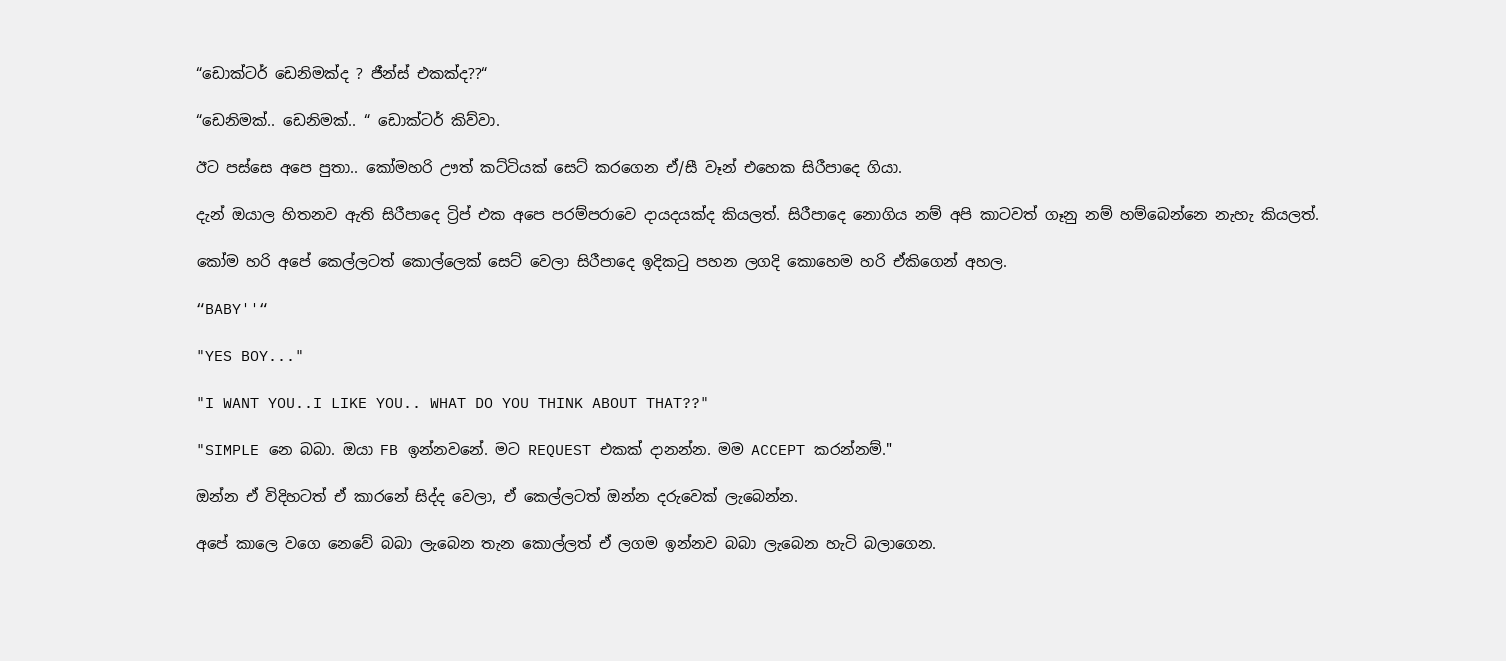“ඩොක්ටර් ඩෙනිමක්ද ? ජීන්ස් එකක්ද??“

“ඩෙනිමක්.. ඩෙනිමක්.. “ ඩොක්ටර් කිව්වා.

ඊට පස්සෙ අපෙ පුතා.. කෝමහරි ඌත් කට්ටියක් සෙට් කරගෙන ඒ/සී වෑන් එහෙක සිරීපාදෙ ගියා.

දැන් ඔයාල හිතනව ඇති සිරීපාදෙ ට්‍රිප් එක අපෙ පරම්පරාවෙ දායදයක්ද කියලත්. සිරීපාදෙ නොගිය නම් අපි කාටවත් ගෑනු නම් හම්බෙන්නෙ නැහැ කියලත්.

කෝම හරි අපේ කෙල්ලටත් කොල්ලෙක් සෙට් වෙලා සිරීපාදෙ ඉදිකටු පහන ලගදි කොහෙම හරි ඒකිගෙන් අහල.

“BABY''“

"YES BOY..."

"I WANT YOU..I LIKE YOU.. WHAT DO YOU THINK ABOUT THAT??"

"SIMPLE නෙ බබා. ඔයා FB ඉන්නවනේ. මට REQUEST එකක් දානන්න. මම ACCEPT කරන්නම්."

ඔන්න ඒ විදිහටත් ඒ කාරනේ සිද්ද වෙලා, ඒ කෙල්ලටත් ඔන්න දරුවෙක් ලැබෙන්න.

අපේ කාලෙ වගෙ නෙවේ බබා ලැබෙන තැන කොල්ලත් ඒ ලගම ඉන්නව බබා ලැබෙන හැටි බලාගෙන.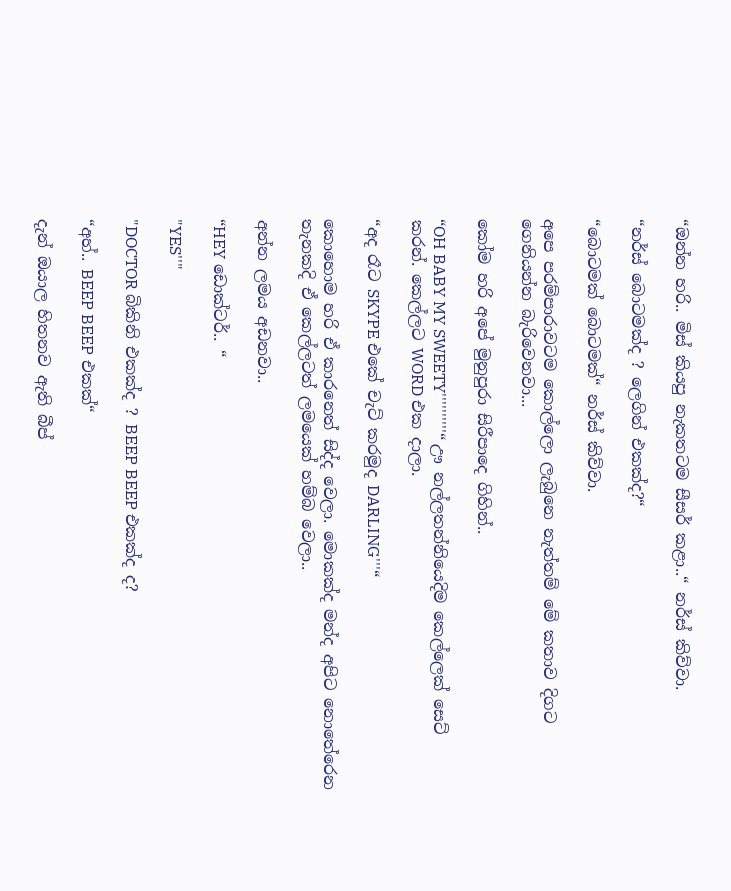“ඔන්න හරි.. මිස් කියපු නැකතටම සීසර් කළා..“ නර්ස් කිව්වා.

“නර්ස් බොටමක්ද ? ලෙගින් එකක්ද?“

“බොටමක් බොටමක්“ නර්ස් කිව්වා.

අපෙ පරම්පාරාවටම කොල්ලො ලැබුනෙ නැත්තම් මේ කතාව දිගට ගෙනියන්න බැරිවෙනවා...

කෝම හරි අපේ මුනුපුරා සිරීපාදෙ ගිහින්..

“OH BABY MY SWEETY''''''''''“ ඌ නල්ලතන්නියෙදිම කෙල්ලෙක් සෙට් කරන්. කෙල්ලට WORD එක දාලා.

“අද රෑට SKYPE එකේ චැට් කරමුද DARLING'''“

කොහොම හරි ඒ කාරනෙත් සිද්ද වෙලා. මොකක්ද මන්ද අපිට නොතේරෙන තැනකදි ඒ කෙල්ලටත් ලමයෙක් හම්බ වෙලා..

අන්න ලමය අඩනවා..

“HEY ඩොක්ටර්.. “

"YES''"

"DOCTOR බිකිනි එකක්ද ? BEEP BEEP එකක්ද ද?

“අහ්.. BEEP BEEP එකක්“

දැන් ඔයාල හිතනව ඇති බීප්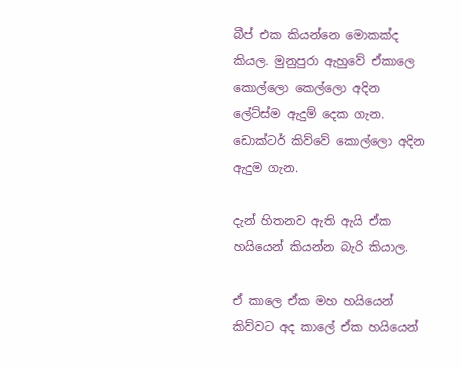බීප් එක කියන්නෙ මොකක්ද කියල. මුනුපුරා ඇහුවේ ඒකාලෙ කොල්ලො කෙල්ලො අදින ලේට්ස්ම ඇදුම් දෙක ගැන. ඩොක්ටර් කිව්වේ කොල්ලො අදින ඇදුම ගැන.

දැන් හිතනව ඇති ඇයි ඒක හයියෙන් කියන්න බැරි කියාල.

ඒ කාලෙ ඒක මහ හයියෙන් කිව්වට අද කාලේ ඒක හයියෙන්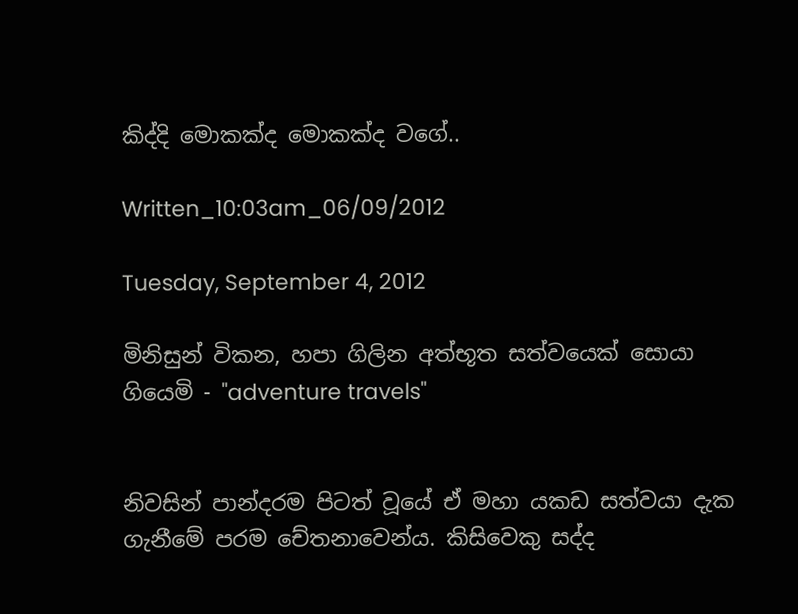කිද්දි මොකක්ද මොකක්ද වගේ..

Written_10:03am_06/09/2012

Tuesday, September 4, 2012

මිනිසුන් විකන, හපා ගිලින අත්භූත සත්වයෙක් සොයා ගියෙමි - "adventure travels"


නිවසින් පාන්දරම පිටත් වූයේ ඒ මහා යකඩ සත්වයා දැක ගැනීමේ පරම චේතනාවෙන්ය. කිසිවෙකු සද්ද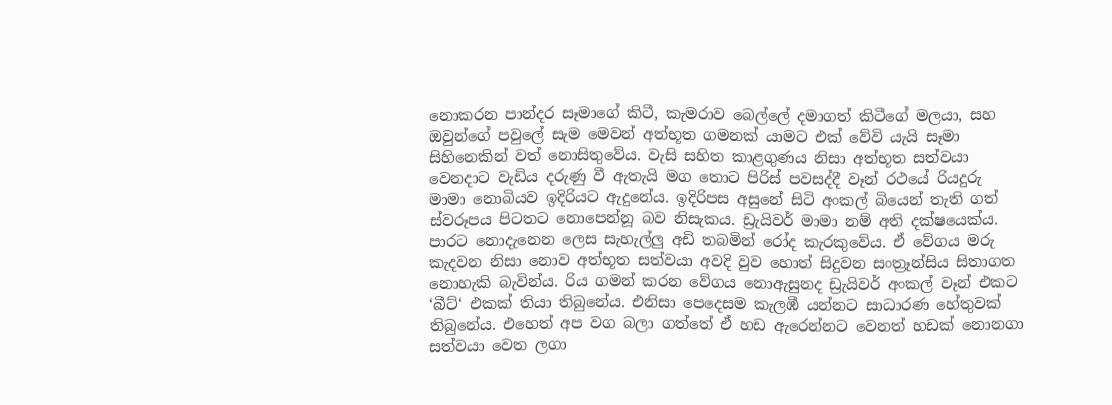නොකරන පාන්දර සෑමාගේ කිටී, කැමරාව බෙල්ලේ දමාගත් කිටීගේ මලයා, සහ ඔවුන්ගේ පවුලේ සැම මෙවන් අත්භූත ගමනක් යාමට එක් වේවි යැයි සෑමා සිහිනෙකින් වත් නොසිතුවේය. වැසි සහිත කාළගුණය නිසා අත්භූත සත්වයා වෙනදාට වැඩිය දරුණු වී ඇතැයි මග තොට පිරිස් පවසද්දී වෑන් රථයේ රියදුරු මාමා නොබියව ඉදිරියට ඇදුනේය. ඉදිරිපස අසුනේ සිටි අංකල් බියෙන් තැති ගත් ස්වරූපය පිටතට නොපෙන්නූ බව නිසැකය. ඩ්‍රැයිවර් මාමා නම් අති දක්ෂයෙක්ය. පාරට නොදැනෙන ලෙස සැහැල්ලු අඩි තබමින් රෝද කැරකුවේය. ඒ වේගය මරු කැදවන නිසා නොව අත්භූත සත්වයා අවදි වුව හොත් සිදුවන සංත්‍රෑන්සිය සිතාගත නොහැකි බැවින්ය. රිය ගමන් කරන වේගය නොඇසුනද ඩ්‍රැයිවර් අංකල් වෑන් එකට ‘බීට්‘ එකක් තියා තිබුනේය. එනිසා පෙදෙසම කැලඹී යන්නට සාධාරණ හේතුවක් තිබුනේය. එහෙත් අප වග බලා ගත්තේ ඒ හඩ ඇරෙන්නට වෙනත් හඩක් නොනගා සත්වයා වෙත ලගා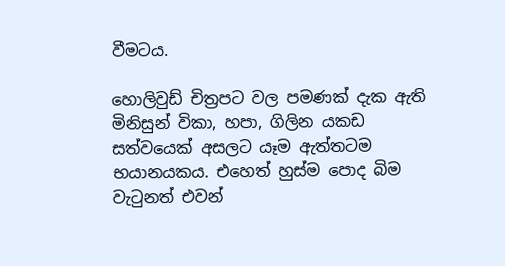වීමටය.

හොලිවුඩ් චිත්‍රපට වල පමණක් දැක ඇති මිනිසුන් විකා, හපා, ගිලින යකඩ සත්වයෙක් අසලට යෑම ඇත්තටම භයානයකය. එහෙත් හුස්ම පොද බිම වැටුනත් එවන්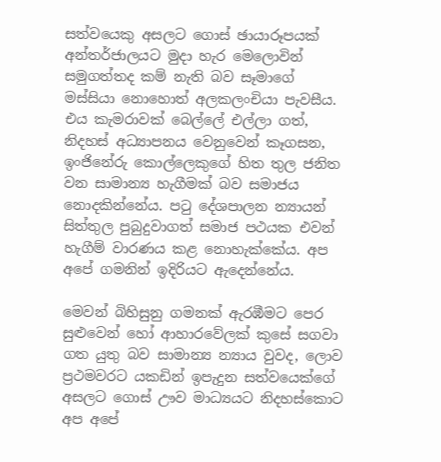සත්වයෙකු අසලට ගොස් ඡායාරූපයක් අන්තර්ජාලයට මුදා හැර මෙලොවින් සමුගත්තද කම් නැති බව සෑමාගේ මස්සියා නොහොත් අලකලංචියා පැවසීය. එය කැමරාවක් බෙල්ලේ එල්ලා ගත්, නිදහස් අධ්‍යාපනය වෙනුවෙන් කෑගසන, ඉංජිනේරු කොල්ලෙකුගේ හිත තුල ජනිත වන සාමාන්‍ය හැගීමක් බව සමාජය නොදකින්නේය. පටු දේශපාලන න්‍යායන් සිත්තුල පුබුදුවාගත් සමාජ පථයක එවන් හැගීම් වාරණය කළ නොහැක්කේය. අප අපේ ගමනින් ඉදිරියට ඇදෙන්නේය.

මෙවන් බිහිසුනු ගමනක් ඇරඹීමට පෙර සුළුවෙන් හෝ ආහාරවේලක් කුසේ සගවා ගත යුතු බව සාමාන්‍ය න්‍යාය වුවද, ලොව ප්‍රථමවරට යකඩින් ඉපැදුන සත්වයෙක්ගේ අසලට ගොස් ඌව මාධ්‍යයට නිදහස්කොට අප අපේ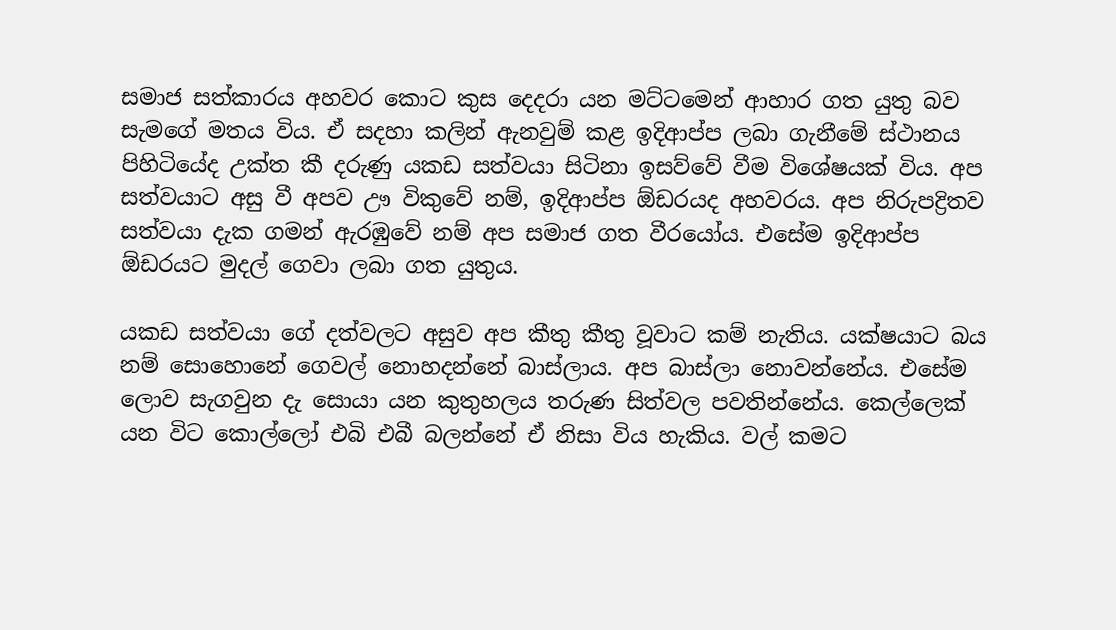සමාජ සත්කාරය අහවර කොට කුස දෙදරා යන මට්ටමෙන් ආහාර ගත යුතු බව සැමගේ මතය විය. ඒ සදහා කලින් ඇනවුම් කළ ඉදිආප්ප ලබා ගැනීමේ ස්ථානය පිහිටියේද උක්ත කී දරුණු යකඩ සත්වයා සිටිනා ඉසව්වේ වීම විශේෂයක් විය. අප සත්වයාට අසු වී අපව ඌ විකුවේ නම්, ඉදිආප්ප ඕඩරයද අහවරය. අප නිරුපද්‍රිතව සත්වයා දැක ගමන් ඇරඹුවේ නම් අප සමාජ ගත වීරයෝය. එසේම ඉදිආප්ප ඕඩරයට මුදල් ගෙවා ලබා ගත යුතුය.

යකඩ සත්වයා ගේ දත්වලට අසුව අප කීතු කීතු වූවාට කම් නැතිය. යක්ෂයාට බය නම් සොහොනේ ගෙවල් නොහදන්නේ බාස්ලාය. අප බාස්ලා නොවන්නේය. එසේම ලොව සැගවුන දැ සොයා යන කුතුහලය තරුණ සිත්වල පවතින්නේය. කෙල්ලෙක් යන විට කොල්ලෝ එබි එබී බලන්නේ ඒ නිසා විය හැකිය. වල් කමට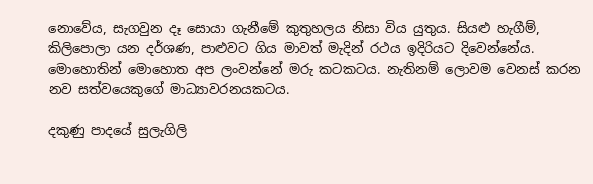නොවේය, සැගවුන දෑ සොයා ගැනීමේ කුතුහලය නිසා විය යුතුය. සියළු හැගීම්, කිලිපොලා යන දර්ශණ, පාළුවට ගිය මාවත් මැදින් රථය ඉදිරියට දිවෙන්නේය. මොහොතින් මොහොත අප ලංවන්නේ මරු කටකටය. නැතිනම් ලොවම වෙනස් කරන නව සත්වයෙකුගේ මාධ්‍යාවරනයකටය.

දකුණු පාදයේ සුලැගිලි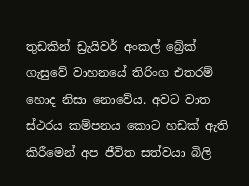තුඩකින් ඩ්‍රැයිවර් අංකල් බ්‍රේක් ගැසුවේ වාහනයේ තිරිංග එතරම් හොද නිසා නොවේය. අවට වාත ස්ථරය කම්පනය කොට හඩක් ඇති කිරීමෙන් අප ජීවිත සත්වයා බිලි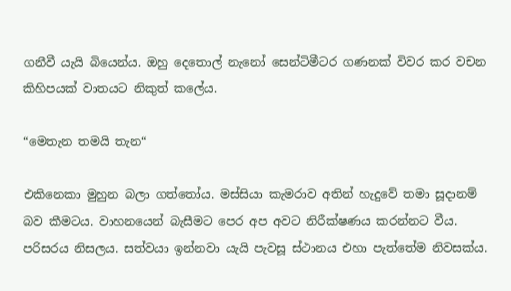ගනීවී යැයි බියෙන්ය. ඔහු දෙතොල් නැනෝ සෙන්ටිමීටර ගණනක් විවර කර වචන කිහිපයක් වාතයට නිකුත් කලේය.

“මෙතැන තමයි තැන“

එකිනෙකා මුහුන බලා ගත්තෝය. මස්සියා කැමරාව අතින් හැදුවේ තමා සූදානම් බව කීමටය. වාහනයෙන් බැසීමට පෙර අප අවට නිරීක්ෂණය කරන්නට වීය. පරිසරය නිසලය. සත්වයා ඉන්නවා යැයි පැවසූ ස්ථානය එහා පැත්තේම නිවසක්ය.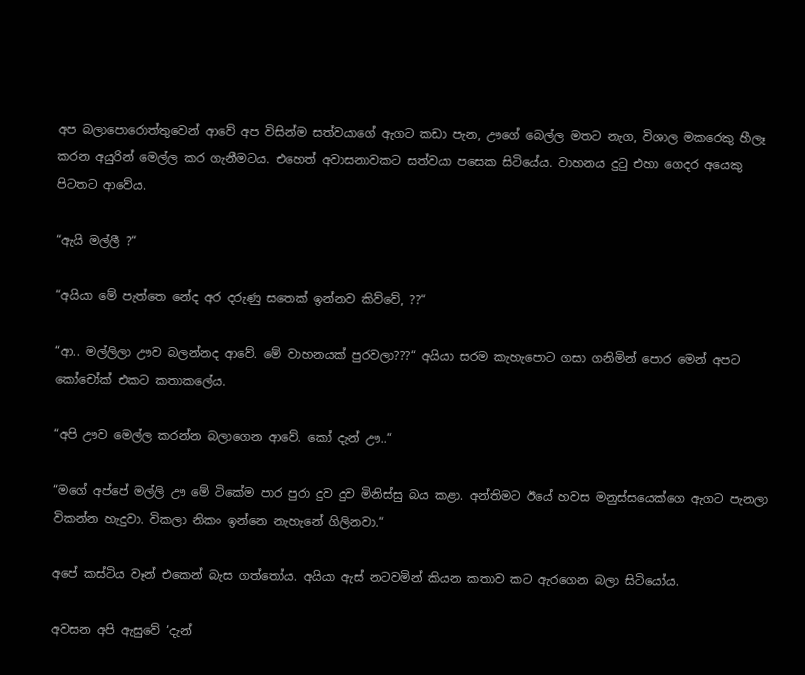අප බලාපොරොත්තුවෙන් ආවේ අප විසින්ම සත්වයාගේ ඇගට කඩා පැන, ඌගේ බෙල්ල මතට නැග, විශාල මකරෙකු හීලෑ කරන අයුරින් මෙල්ල කර ගැනීමටය. එහෙත් අවාසනාවකට සත්වයා පසෙක සිටියේය. වාහනය දුටු එහා ගෙදර අයෙකු පිටතට ආවේය.

“ඇයි මල්ලී ?“

“අයියා මේ පැත්තෙ නේද අර දරුණු සතෙක් ඉන්නව කිව්වේ, ??“

“ආ.. මල්ලිලා ඌව බලන්නද ආවේ. මේ වාහනයක් පුරවලා???“ අයියා සරම කැහැපොට ගසා ගනිමින් පොර මෙන් අපට කෝචෝක් එකට කතාකලේය.

“අපි ඌව මෙල්ල කරන්න බලාගෙන ආවේ. කෝ දැන් ඌ..“

“මගේ අප්පේ මල්ලි ඌ මේ ටිකේම පාර පුරා දුව දුව මිනිස්සු බය කළා. අන්තිමට ඊයේ හවස මනුස්සයෙක්ගෙ ඇගට පැනලා විකන්න හැදුවා. විකලා නිකං ඉන්නෙ නැහැනේ ගිලිනවා.“

අපේ කස්ටිය වෑන් එකෙන් බැස ගත්තෝය. අයියා ඇස් නටවමින් කියන කතාව කට ඇරගෙන බලා සිටියෝය.

අවසන අපි ඇසුවේ ‘දැන්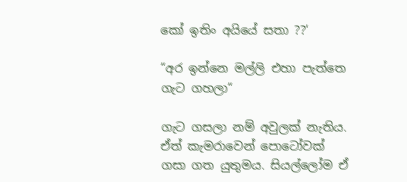කෝ ඉතිං අයියේ සතා ??‘

“අර ඉන්නෙ මල්ලි එහා පැත්තෙ ගැට ගහලා“

ගැට ගසලා නම් අවුලක් නැතිය. ඒත් කැමරාවෙන් පොටෝවක් ගසා ගත යුතුමය. සියල්ලෝම ඒ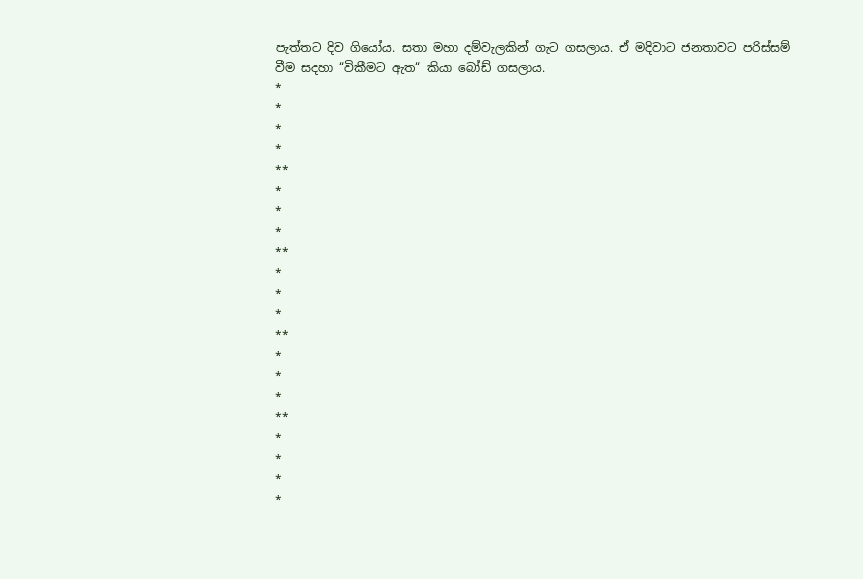පැත්තට දිව ගියෝය. සතා මහා දම්වැලකින් ගැට ගසලාය. ඒ මදිවාට ජනතාවට පරිස්සම් වීම සදහා “විකීමට ඇත“ කියා බෝඩ් ගසලාය.
*
*
*
*
**
*
*
*
**
*
*
*
**
*
*
*
**
*
*
*
*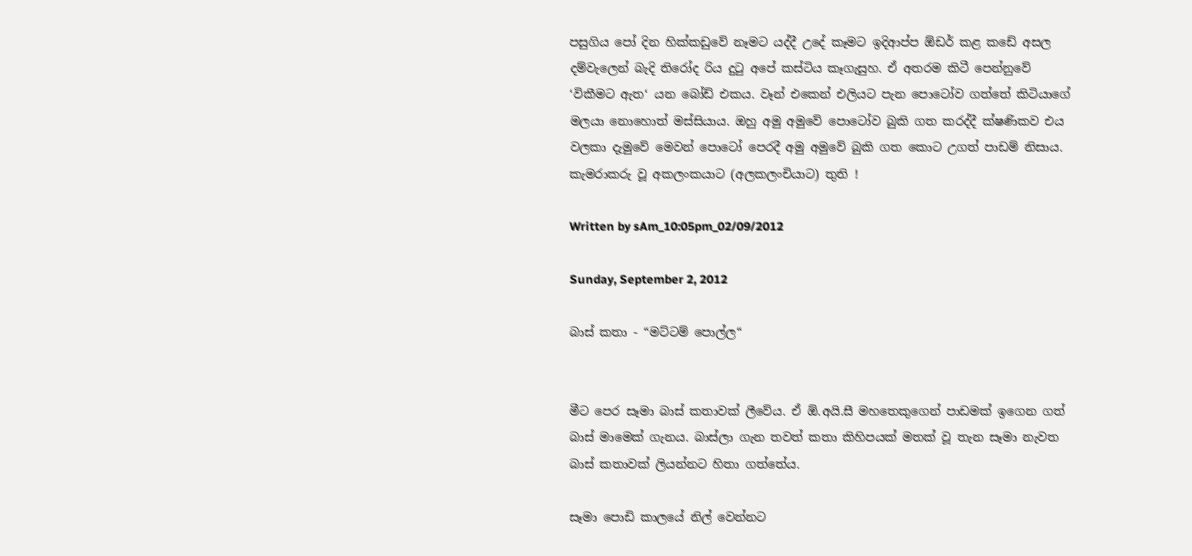පසුගිය පෝ දින හික්කඩුවේ නෑමට යද්දී උදේ කෑමට ඉදිආප්ප ඕඩර් කළ කඩේ අසල දම්වැලෙන් බැදි තිරෝද රිය දුටු අපේ කස්ටිය කෑගැසුහ. ඒ අතරම කිටී පෙන්නුවේ ‘විකීමට ඇත‘ යන බෝඩ් එකය. වෑන් එකෙන් එලියට පැන පොටෝව ගත්තේ කිටියාගේ මලයා නොහොත් මස්සියාය. ඔහු අමු අමුවේ පොටෝව බුකි ගත කරද්දී ක්ෂණිකව එය වලකා දැමුවේ මෙවන් පොටෝ පෙරදී අමු අමුවේ බුකි ගත කොට උගත් පාඩම් නිසාය. කැමරාකරු වූ අකලංකයාට (අලකලංචියාට) තුති !

Written by sAm_10:05pm_02/09/2012

Sunday, September 2, 2012

බාස් කතා - “මට්ටම් පොල්ල“


මීට පෙර සෑමා බාස් කතාවක් ලීවේය. ඒ ඕ.අයි.සී මහතෙකුගෙන් පාඩමක් ඉගෙන ගත් බාස් මාමෙක් ගැනය. බාස්ලා ගැන තවත් කතා කිහිපයක් මතක් වූ තැන සෑමා නැවත බාස් කතාවක් ලියන්නට හිතා ගත්තේය.

සෑමා පොඩි කාලයේ නිල් වෙන්නට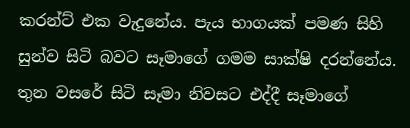කරන්ට් එක වැදුනේය. පැය භාගයක් පමණ සිහි සුන්ව සිටි බවට සෑමාගේ ගමම සාක්ෂි දරන්නේය. තුන වසරේ සිටි සෑමා නිවසට එද්දී සෑමාගේ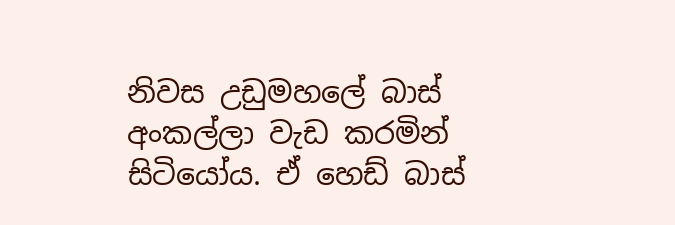නිවස උඩුමහලේ බාස් අංකල්ලා වැඩ කරමින් සිටියෝය. ඒ හෙඩ් බාස්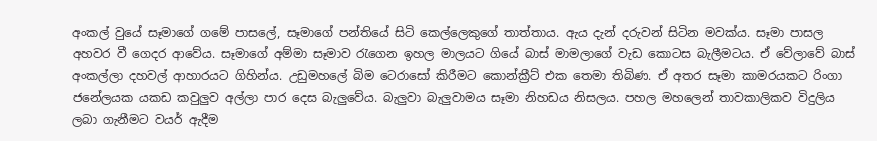අංකල් වුයේ සෑමාගේ ගමේ පාසලේ, සෑමාගේ පන්තියේ සිටි කෙල්ලෙකුගේ තාත්තාය. ඇය දැන් දරුවන් සිටින මවක්ය. සෑමා පාසල අහවර වී ගෙදර ආවේය. සෑමාගේ අම්මා සෑමාව රැගෙන ඉහල මාලයට ගියේ බාස් මාමලාගේ වැඩ කොටස බැලීමටය. ඒ වේලාවේ බාස් අංකල්ලා දහවල් ආහාරයට ගිහින්ය. උඩුමහලේ බිම ටෙරාසෝ කිරීමට කොන්ක්‍රීට් එක තෙමා තිබිණ. ඒ අතර සෑමා කාමරයකට රිංගා ජනේලයක යකඩ කවුලුව අල්ලා පාර දෙස බැලුවේය. බැලුවා බැලුවාමය සෑමා නිහඩය නිසලය. පහල මහලෙන් තාවකාලිකව විදුලිය ලබා ගැනීමට වයර් ඇදීම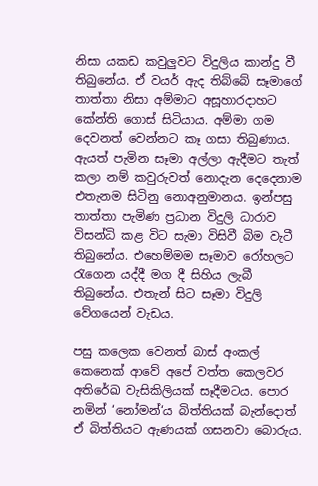නිසා යකඩ කවුලුවට විදුලිය කාන්දු වී තිබුනේය. ඒ වයර් ඇද තිබ්බේ සෑමාගේ තාත්තා නිසා අම්මාට අසූහාරදාහට කේන්ති ගොස් සිටියාය. අම්මා ගම දෙවනත් වෙන්නට කෑ ගසා තිබුණාය. ඇයත් පැමින සෑමා අල්ලා ඇදීමට තැත් කලා නම් කවුරුවත් නොදැන දෙදෙනාම එතැනම සිටිනු නොඅනුමානය. ඉන්පසු තාත්තා පැමිණ ප්‍රධාන විදුලි ධාරාව විසන්ධි කළ විට සැමා විසිවී බිම වැටී තිබුනේය. එහෙම්මම සෑමාව රෝහලට රැගෙන යද්දී මග දී සිහිය ලැබී තිබුනේය. එතැන් සිට සෑමා විදුලි වේගයෙන් වැඩය.

පසු කලෙක වෙනත් බාස් අංකල් කෙනෙක් ආවේ අපේ වත්ත කෙලවර අතිරේඛ වැසිකිලියක් සෑදීමටය. පොර නමින් ‘නෝමන්‘ය බිත්තියක් බැන්දොත් ඒ බිත්තියට ඇණයක් ගසනවා බොරුය.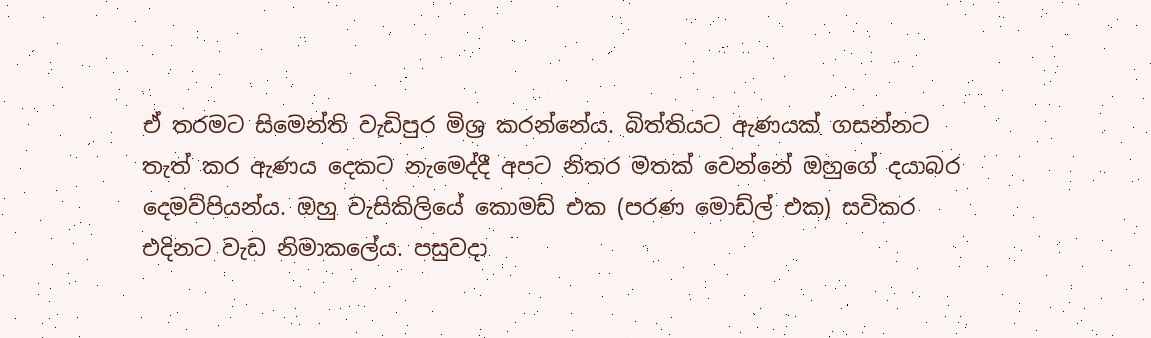ඒ තරමට සිමෙන්ති වැඩිපුර මිශ්‍ර කරන්නේය. බිත්තියට ඇණයක් ගසන්නට තැත් කර ඇණය දෙකට නැමෙද්දී අපට නිතර මතක් වෙන්නේ ඔහුගේ දයාබර දෙමව්පියන්ය. ඔහු වැසිකිලියේ කොමඩ් එක (පරණ මොඩ්ල් එක) සවිකර එදිනට වැඩ නිමාකලේය. පසුවදා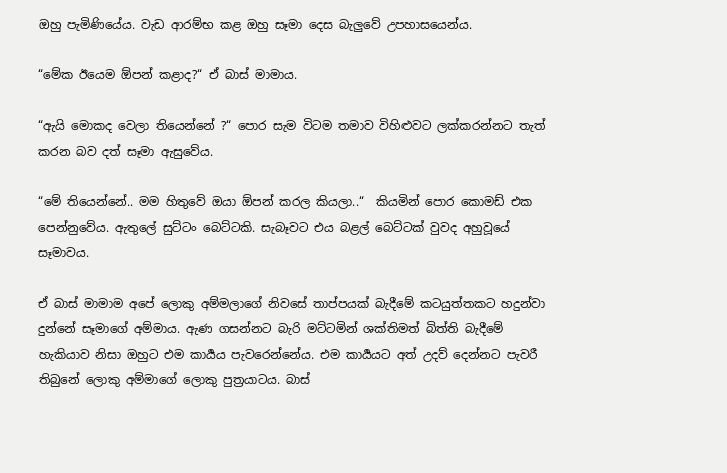ඔහු පැමිණියේය. වැඩ ආරම්භ කළ ඔහු සෑමා දෙස බැලුවේ උපහාසයෙන්ය.

“මේක ඊයෙම ඕපන් කළාද?“ ඒ බාස් මාමාය.

“ඇයි මොකද වෙලා තියෙන්නේ ?“ පොර සැම විටම තමාව විහිළුවට ලක්කරන්නට තැත් කරන බව දත් සෑමා ඇසුවේය.

“මේ තියෙන්නේ.. මම හිතුවේ ඔයා ඕපන් කරල කියලා..“  කියමින් පොර කොමඩ් එක පෙන්නුවේය. ඇතුලේ සුට්ටං බෙට්ටකි. සැබෑවට එය බළල් බෙට්ටක් වුවද අහුවූයේ සෑමාවය.

ඒ බාස් මාමාම අපේ ලොකු අම්මලාගේ නිවසේ තාප්පයක් බැදීමේ කටයුත්තකට හදුන්වා දුන්නේ සෑමාගේ අම්මාය. ඇණ ගසන්නට බැරි මට්ටමින් ශක්තිමත් බිත්ති බැදීමේ හැකියාව නිසා ඔහුට එම කාර්‍යය පැවරෙන්නේය. එම කාර්‍යයට අත් උදව් දෙන්නට පැවරී තිබුනේ ලොකු අම්මාගේ ලොකු පුත්‍රයාටය. බාස්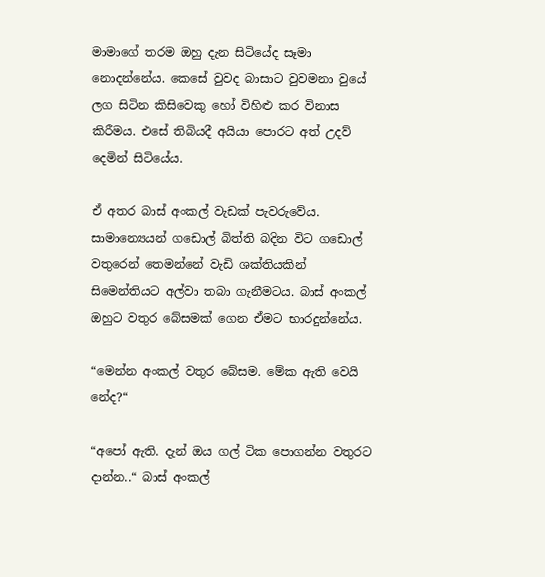මාමාගේ තරම ඔහු දැන සිටියේද සෑමා නොදන්නේය. කෙසේ වුවද බාසාට වුවමනා වුයේ ලග සිටින කිසිවෙකු හෝ විහිළු කර විනාස කිරීමය. එසේ තිබියදී අයියා පොරට අත් උදව් දෙමින් සිටියේය.

ඒ අතර බාස් අංකල් වැඩක් පැවරුවේය. සාමාන්‍යෙයන් ගඩොල් බිත්ති බදින විට ගඩොල් වතුරෙන් තෙමන්නේ වැඩි ශක්තියකින් සිමෙන්තියට අල්වා තබා ගැනීමටය. බාස් අංකල් ඔහුට වතුර බේසමක් ගෙන ඒමට භාරදුන්නේය.

“මෙන්න අංකල් වතුර බේසම. මේක ඇති වෙයි නේද?“

“අපෝ ඇති. දැන් ඔය ගල් ටික පොගන්න වතුරට දාන්න..“ බාස් අංකල්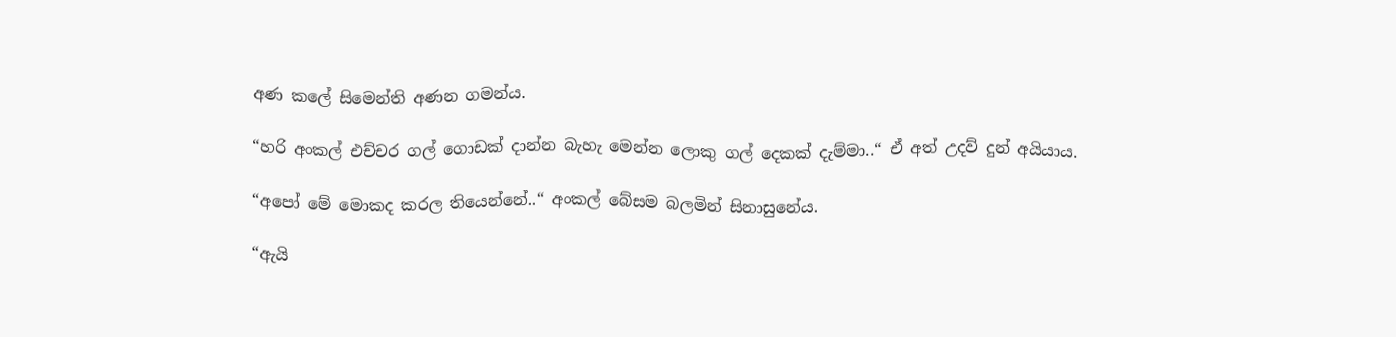අණ කලේ සිමෙන්ති අණන ගමන්ය.

“හරි අංකල් එච්චර ගල් ගොඩක් දාන්න බැහැ මෙන්න ලොකු ගල් දෙකක් දැම්මා..“ ඒ අත් උදව් දුන් අයියාය.

“අපෝ මේ මොකද කරල තියෙන්නේ..“ අංකල් බේසම බලමින් සිනාසුනේය.

“ඇයි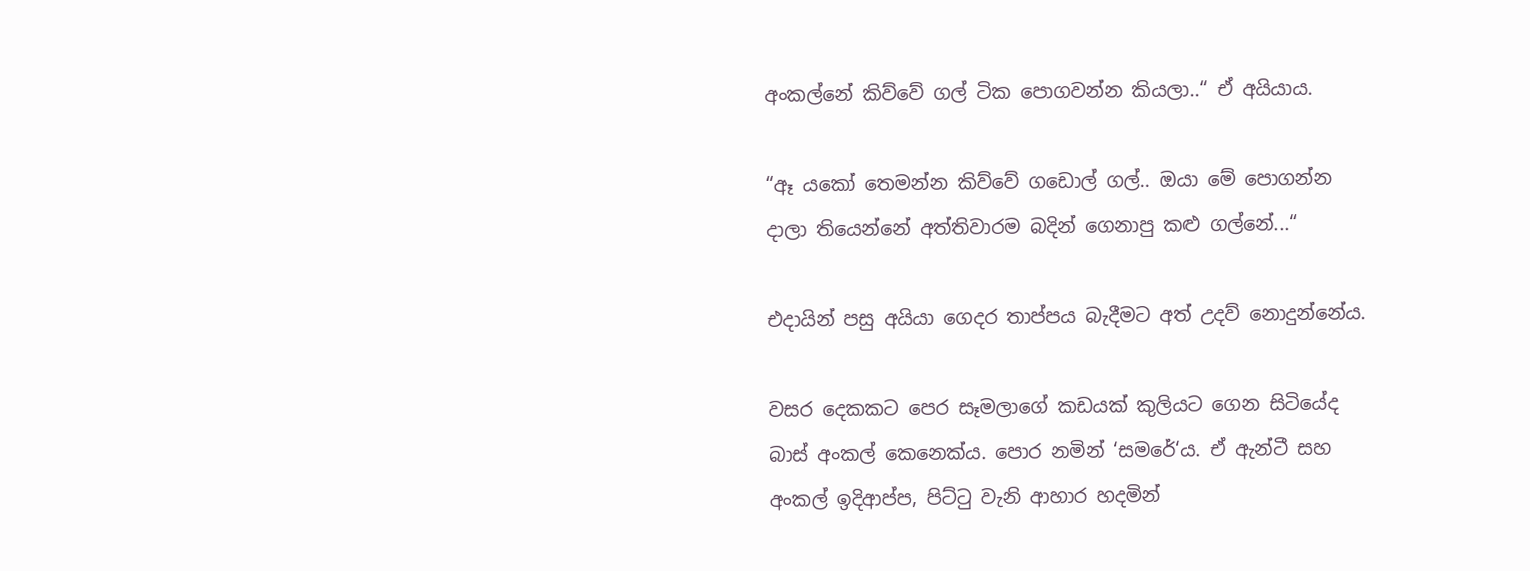අංකල්නේ කිව්වේ ගල් ටික පොගවන්න කියලා..“ ඒ අයියාය.

“ඈ යකෝ තෙමන්න කිව්වේ ගඩොල් ගල්.. ඔයා මේ පොගන්න දාලා තියෙන්නේ අත්තිවාරම බදින් ගෙනාපු කළු ගල්නේ...“

එදායින් පසු අයියා ගෙදර තාප්පය බැදීමට අත් උදව් නොදුන්නේය.

වසර දෙකකට පෙර සෑමලාගේ කඩයක් කුලියට ගෙන සිටියේද බාස් අංකල් කෙනෙක්ය. පොර නමින් ‘සමරේ‘ය. ඒ ඇන්ටී සහ අංකල් ඉදිආප්ප, පිට්ටු වැනි ආහාර හදමින්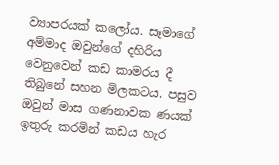ව්‍යාපරයක් කලෝය. සෑමාගේ අම්මාද ඔවුන්ගේ දහිරිය වෙනුවෙන් කඩ කාමරය දී තිබුනේ සහන මිලකටය. පසුව ඔවුන් මාස ගණනාවක ණයක් ඉතුරු කරමින් කඩය හැර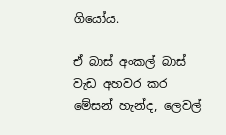ගියෝය.

ඒ බාස් අංකල් බාස් වැඩ අහවර කර මේසන් හැන්ද, ලෙවල්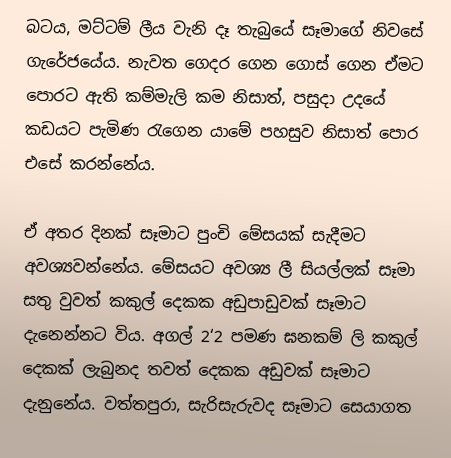බටය, මට්ටම් ලීය වැනි දෑ තැබුයේ සෑමාගේ නිවසේ ගැරේජයේය. නැවත ගෙදර ගෙන ගොස් ගෙන ඒමට පොරට ඇති කම්මැලි කම නිසාත්, පසුදා උදයේ කඩයට පැමිණ රැගෙන යාමේ පහසුව නිසාත් පොර එසේ කරන්නේය.

ඒ අතර දිනක් සෑමාට පුංචි මේසයක් සැදීමට අවශ්‍යවන්නේය. මේසයට අවශ්‍ය ලී සියල්ලක් සෑමා සතු වුවත් කකුල් දෙකක අඩුපාඩුවක් සෑමාට දැනෙන්නට විය. අගල් 2‘2 පමණ ඝනකම් ලි කකුල් දෙකක් ලැබුනද තවත් දෙකක අඩුවක් සෑමාට දැනුනේය. වත්තපුරා, සැරිසැරුවද සෑමාට සෙයාගත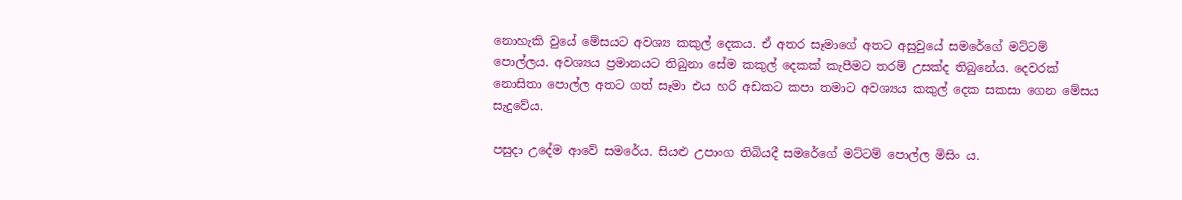නොහැකි වුයේ මේසයට අවශ්‍ය කකුල් දෙකය. ඒ අතර සෑමාගේ අතට අසුවුයේ සමරේගේ මට්ටම් පොල්ලය. අවශ්‍යය ප්‍රමානයට තිබුනා සේම කකුල් දෙකක් කැපීමට තරම් උසක්ද තිබුනේය. දෙවරක් නොසිතා පොල්ල අතට ගත් සෑමා එය හරි අඩකට කපා තමාට අවශ්‍යය කකුල් දෙක සකසා ගෙන මේසය සැදුවේය.

පසුදා උදේම ආවේ සමරේය. සියළු උපාංග තිබියදී සමරේගේ මට්ටම් පොල්ල මිසිං ය.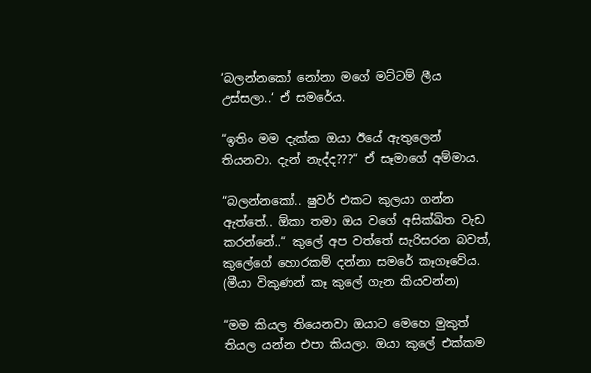‘බලන්නකෝ නෝනා මගේ මට්ටම් ලීය උස්සලා..‘ ඒ සමරේය.

“ඉතිං මම දැක්ක ඔයා ඊයේ ඇතුලෙන් තියනවා. දැන් නැද්ද???“ ඒ සෑමාගේ අම්මාය.

“බලන්නකෝ.. ෂුවර් එකට කුලයා ගන්න ඇත්තේ.. ඕකා තමා ඔය වගේ අසික්ඛිත වැඩ කරන්නේ..“ කුලේ අප වත්තේ සැරිසරන බවත්, කුලේගේ හොරකම් දන්නා සමරේ කෑගෑවේය. (මීයා විකුණන් කෑ කුලේ ගැන කියවන්න)

“මම කියල තියෙනවා ඔයාට මෙහෙ මුකුත් තියල යන්න එපා කියලා. ඔයා කුලේ එක්කම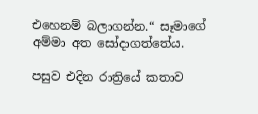එහෙනම් බලාගන්න.“ සෑමාගේ අම්මා අත සෝදාගත්තේය.

පසුව එදින රාත්‍රියේ කතාව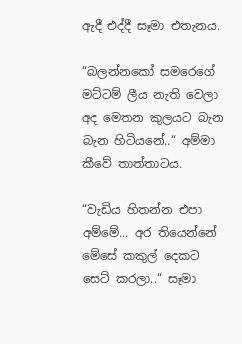ඇදී එද්දී සෑමා එතැනය.

“බලන්නකෝ සමරෙගේ මට්ටම් ලීය නැති වෙලා අද මෙතන කුලයට බැන බැන හිටියනේ..“ අම්මා කීවේ තාත්තාටය.

“වැඩිය හිතන්න එපා අම්මේ... අර තියෙන්නේ මේසේ කකුල් දෙකට සෙට් කරලා..“ සෑමා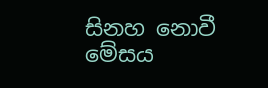සිනහ නොවී මේසය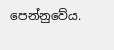පෙන්නුවේය.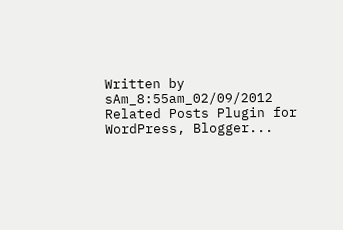Written by sAm_8:55am_02/09/2012
Related Posts Plugin for WordPress, Blogger...